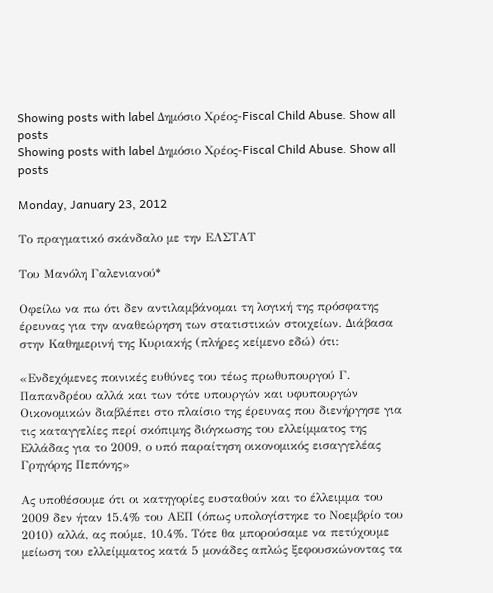Showing posts with label Δημόσιο Χρέος-Fiscal Child Abuse. Show all posts
Showing posts with label Δημόσιο Χρέος-Fiscal Child Abuse. Show all posts

Monday, January 23, 2012

Το πραγματικό σκάνδαλο με την ΕΛΣΤΑΤ

Του Μανόλη Γαλενιανού*

Οφείλω να πω ότι δεν αντιλαμβάνομαι τη λογική της πρόσφατης έρευνας για την αναθεώρηση των στατιστικών στοιχείων. Διάβασα στην Καθημερινή της Κυριακής (πλήρες κείμενο εδώ) ότι:

«Ενδεχόμενες ποινικές ευθύνες του τέως πρωθυπουργού Γ. Παπανδρέου αλλά και των τότε υπουργών και υφυπουργών Οικονομικών διαβλέπει στο πλαίσιο της έρευνας που διενήργησε για τις καταγγελίες περί σκόπιμης διόγκωσης του ελλείμματος της Ελλάδας για το 2009, ο υπό παραίτηση οικονομικός εισαγγελέας Γρηγόρης Πεπόνης»

Ας υποθέσουμε ότι οι κατηγορίες ευσταθούν και το έλλειμμα του 2009 δεν ήταν 15.4% του ΑΕΠ (όπως υπολογίστηκε το Νοεμβρίο του 2010) αλλά, ας πούμε, 10.4%. Τότε θα μπορούσαμε να πετύχουμε μείωση του ελλείμματος κατά 5 μονάδες απλώς ξεφουσκώνοντας τα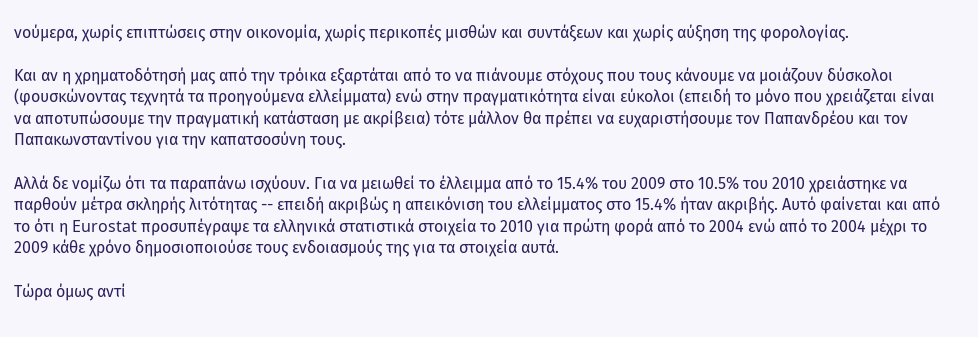νούμερα, χωρίς επιπτώσεις στην οικονομία, χωρίς περικοπές μισθών και συντάξεων και χωρίς αύξηση της φορολογίας.

Και αν η χρηματοδότησή μας από την τρόικα εξαρτάται από το να πιάνουμε στόχους που τους κάνουμε να μοιάζουν δύσκολοι (φουσκώνοντας τεχνητά τα προηγούμενα ελλείμματα) ενώ στην πραγματικότητα είναι εύκολοι (επειδή το μόνο που χρειάζεται είναι να αποτυπώσουμε την πραγματική κατάσταση με ακρίβεια) τότε μάλλον θα πρέπει να ευχαριστήσουμε τον Παπανδρέου και τον Παπακωνσταντίνου για την καπατσοσύνη τους.

Αλλά δε νομίζω ότι τα παραπάνω ισχύουν. Για να μειωθεί το έλλειμμα από το 15.4% του 2009 στο 10.5% του 2010 χρειάστηκε να παρθούν μέτρα σκληρής λιτότητας -- επειδή ακριβώς η απεικόνιση του ελλείμματος στο 15.4% ήταν ακριβής. Αυτό φαίνεται και από το ότι η Eurostat προσυπέγραψε τα ελληνικά στατιστικά στοιχεία το 2010 για πρώτη φορά από το 2004 ενώ από το 2004 μέχρι το 2009 κάθε χρόνο δημοσιοποιούσε τους ενδοιασμούς της για τα στοιχεία αυτά.

Τώρα όμως αντί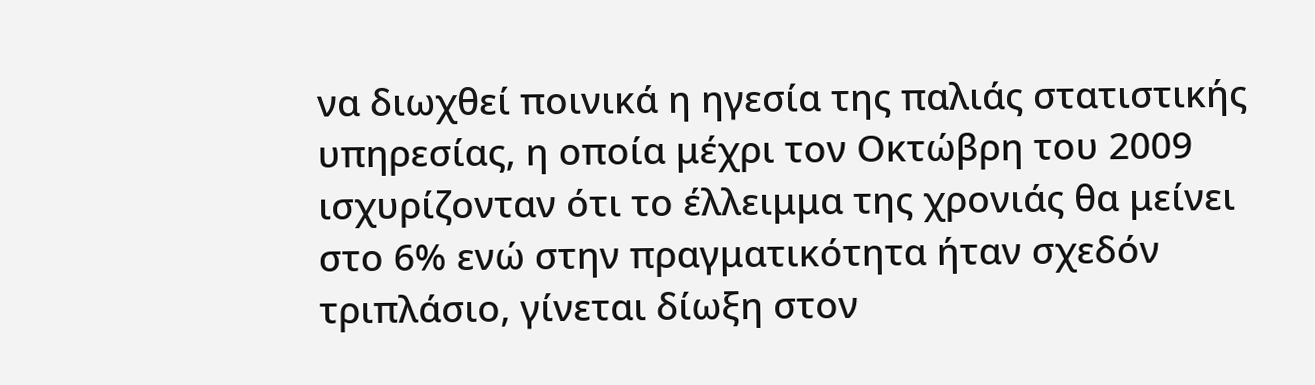να διωχθεί ποινικά η ηγεσία της παλιάς στατιστικής υπηρεσίας, η οποία μέχρι τον Οκτώβρη του 2009 ισχυρίζονταν ότι το έλλειμμα της χρονιάς θα μείνει στο 6% ενώ στην πραγματικότητα ήταν σχεδόν τριπλάσιο, γίνεται δίωξη στον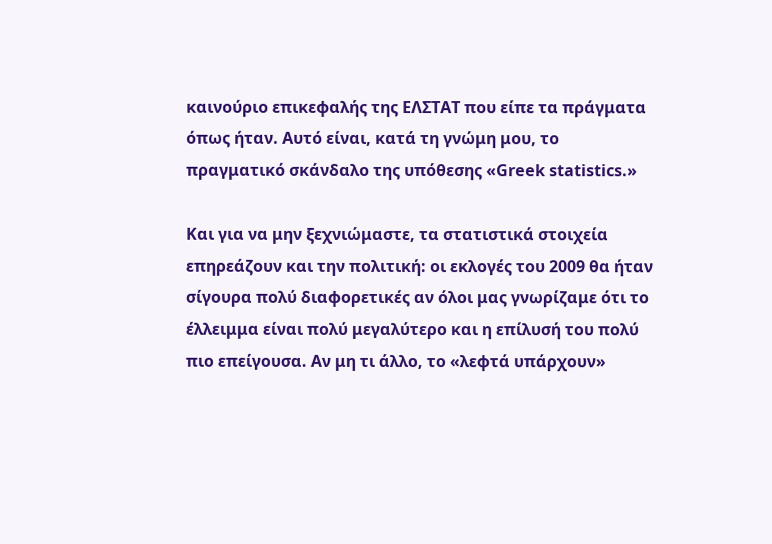καινούριο επικεφαλής της ΕΛΣΤΑΤ που είπε τα πράγματα όπως ήταν. Αυτό είναι, κατά τη γνώμη μου, το πραγματικό σκάνδαλο της υπόθεσης «Greek statistics.»

Και για να μην ξεχνιώμαστε, τα στατιστικά στοιχεία επηρεάζουν και την πολιτική: οι εκλογές του 2009 θα ήταν σίγουρα πολύ διαφορετικές αν όλοι μας γνωρίζαμε ότι το έλλειμμα είναι πολύ μεγαλύτερο και η επίλυσή του πολύ πιο επείγουσα. Αν μη τι άλλο, το «λεφτά υπάρχουν»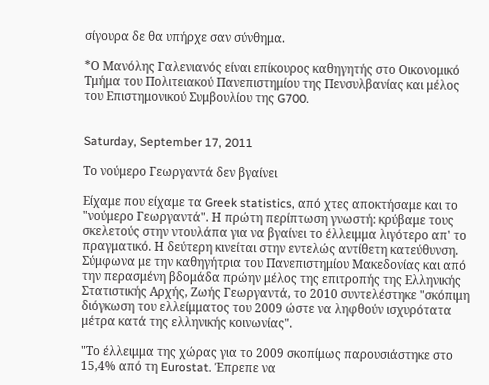σίγουρα δε θα υπήρχε σαν σύνθημα.

*Ο Μανόλης Γαλενιανός είναι επίκουρος καθηγητής στο Οικονομικό Τμήμα του Πολιτειακού Πανεπιστημίου της Πενσυλβανίας και μέλος του Επιστημονικού Συμβουλίου της G700.


Saturday, September 17, 2011

Το νούμερο Γεωργαντά δεν βγαίνει

Είχαμε που είχαμε τα Greek statistics, από χτες αποκτήσαμε και το "νούμερο Γεωργαντά". Η πρώτη περίπτωση γνωστή: κρύβαμε τους σκελετούς στην ντουλάπα για να βγαίνει το έλλειμμα λιγότερο απ' το πραγματικό. Η δεύτερη κινείται στην εντελώς αντίθετη κατεύθυνση. Σύμφωνα με την καθηγήτρια του Πανεπιστημίου Μακεδονίας και από την περασμένη βδομάδα πρώην μέλος της επιτροπής της Ελληνικής Στατιστικής Αρχής, Ζωής Γεωργαντά, το 2010 συντελέστηκε "σκόπιμη διόγκωση του ελλείμματος του 2009 ώστε να ληφθούν ισχυρότατα μέτρα κατά της ελληνικής κοινωνίας".

"Το έλλειμμα της χώρας για το 2009 σκοπίμως παρουσιάστηκε στο 15,4% από τη Eurostat. Έπρεπε να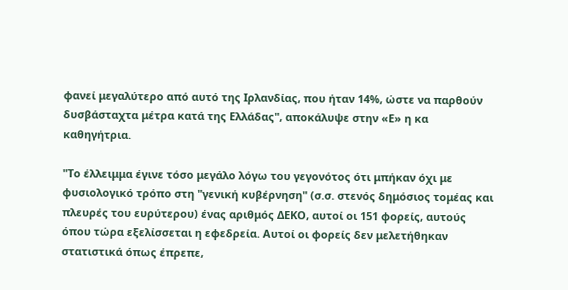φανεί μεγαλύτερο από αυτό της Ιρλανδίας, που ήταν 14%, ώστε να παρθούν δυσβάσταχτα μέτρα κατά της Ελλάδας", αποκάλυψε στην «Ε» η κα καθηγήτρια.

"Το έλλειμμα έγινε τόσο μεγάλο λόγω του γεγονότος ότι μπήκαν όχι με φυσιολογικό τρόπο στη "γενική κυβέρνηση" (σ.σ. στενός δημόσιος τομέας και πλευρές του ευρύτερου) ένας αριθμός ΔΕΚΟ, αυτοί οι 151 φορείς, αυτούς όπου τώρα εξελίσσεται η εφεδρεία. Αυτοί οι φορείς δεν μελετήθηκαν στατιστικά όπως έπρεπε,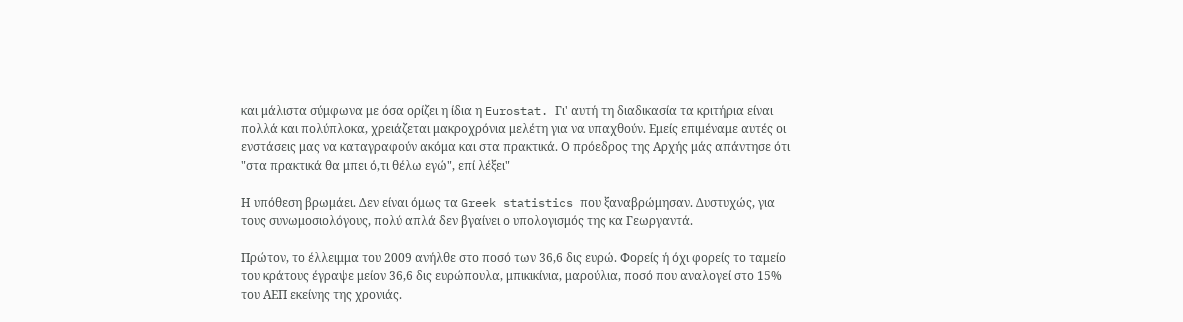και μάλιστα σύμφωνα με όσα ορίζει η ίδια η Eurostat. Γι' αυτή τη διαδικασία τα κριτήρια είναι πολλά και πολύπλοκα, χρειάζεται μακροχρόνια μελέτη για να υπαχθούν. Εμείς επιμέναμε αυτές οι ενστάσεις μας να καταγραφούν ακόμα και στα πρακτικά. Ο πρόεδρος της Αρχής μάς απάντησε ότι "στα πρακτικά θα μπει ό,τι θέλω εγώ", επί λέξει"

Η υπόθεση βρωμάει. Δεν είναι όμως τα Greek statistics που ξαναβρώμησαν. Δυστυχώς, για τους συνωμοσιολόγους, πολύ απλά δεν βγαίνει ο υπολογισμός της κα Γεωργαντά.

Πρώτον, το έλλειμμα του 2009 ανήλθε στο ποσό των 36,6 δις ευρώ. Φορείς ή όχι φορείς το ταμείο του κράτους έγραψε μείον 36,6 δις ευρώπουλα, μπικικίνια, μαρούλια, ποσό που αναλογεί στο 15% του ΑΕΠ εκείνης της χρονιάς.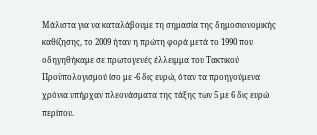Μάλιστα για να καταλάβουμε τη σημασία της δημοσιονομικής καθίζησης, το 2009 ήταν η πρώτη φορά μετά το 1990 που οδηγηθήκαμε σε πρωτογενές έλλειμμα του Τακτικού Προϋπολογισμού ίσο με -6 δις ευρώ, όταν τα προηγούμενα χρόνια υπήρχαν πλεονάσματα της τάξης των 5 με 6 δις ευρώ περίπου.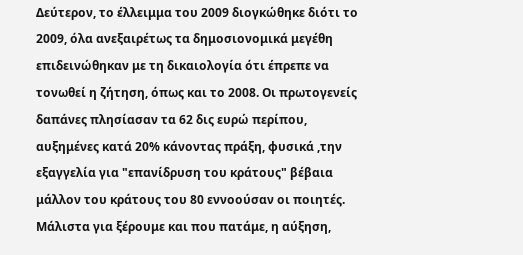Δεύτερον, το έλλειμμα του 2009 διογκώθηκε διότι το 2009, όλα ανεξαιρέτως τα δημοσιονομικά μεγέθη επιδεινώθηκαν με τη δικαιολογία ότι έπρεπε να τονωθεί η ζήτηση, όπως και το 2008. Οι πρωτογενείς δαπάνες πλησίασαν τα 62 δις ευρώ περίπου, αυξημένες κατά 20% κάνοντας πράξη, φυσικά ,την εξαγγελία για "επανίδρυση του κράτους" βέβαια μάλλον του κράτους του 80 εννοούσαν οι ποιητές. Μάλιστα για ξέρουμε και που πατάμε, η αύξηση,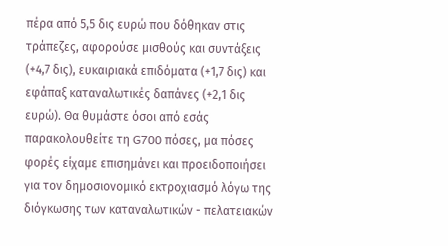πέρα από 5,5 δις ευρώ που δόθηκαν στις τράπεζες, αφορούσε μισθούς και συντάξεις (+4,7 δις), ευκαιριακά επιδόματα (+1,7 δις) και εφάπαξ καταναλωτικές δαπάνες (+2,1 δις ευρώ). Θα θυμάστε όσοι από εσάς παρακολουθείτε τη G700 πόσες, μα πόσες φορές είχαμε επισημάνει και προειδοποιήσει για τον δημοσιονομικό εκτροχιασμό λόγω της διόγκωσης των καταναλωτικών - πελατειακών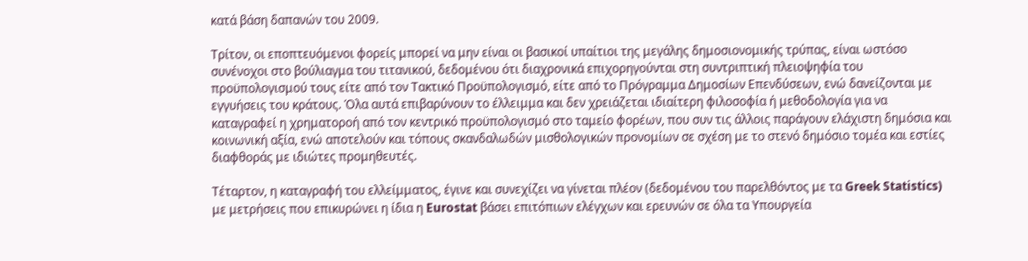κατά βάση δαπανών του 2009.

Τρίτον, οι εποπτευόμενοι φορείς μπορεί να μην είναι οι βασικοί υπαίτιοι της μεγάλης δημοσιονομικής τρύπας, είναι ωστόσο συνένοχοι στο βούλιαγμα του τιτανικού, δεδομένου ότι διαχρονικά επιχορηγούνται στη συντριπτική πλειοψηφία του προϋπολογισμού τους είτε από τον Τακτικό Προϋπολογισμό, είτε από το Πρόγραμμα Δημοσίων Επενδύσεων, ενώ δανείζονται με εγγυήσεις του κράτους. Όλα αυτά επιβαρύνουν το έλλειμμα και δεν χρειάζεται ιδιαίτερη φιλοσοφία ή μεθοδολογία για να καταγραφεί η χρηματοροή από τον κεντρικό προϋπολογισμό στο ταμείο φορέων, που συν τις άλλοις παράγουν ελάχιστη δημόσια και κοινωνική αξία, ενώ αποτελούν και τόπους σκανδαλωδών μισθολογικών προνομίων σε σχέση με το στενό δημόσιο τομέα και εστίες διαφθοράς με ιδιώτες προμηθευτές.

Τέταρτον, η καταγραφή του ελλείμματος, έγινε και συνεχίζει να γίνεται πλέον (δεδομένου του παρελθόντος με τα Greek Statistics) με μετρήσεις που επικυρώνει η ίδια η Eurostat βάσει επιτόπιων ελέγχων και ερευνών σε όλα τα Υπουργεία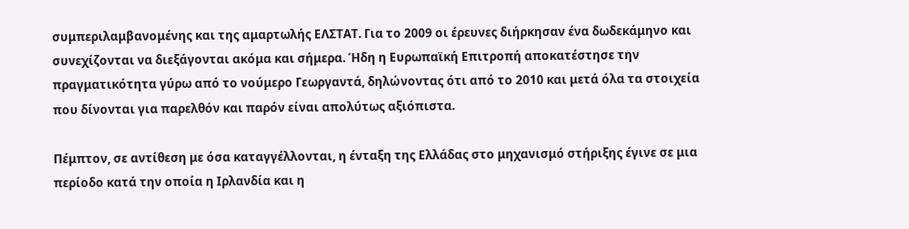συμπεριλαμβανομένης και της αμαρτωλής ΕΛΣΤΑΤ. Για το 2009 οι έρευνες διήρκησαν ένα δωδεκάμηνο και συνεχίζονται να διεξάγονται ακόμα και σήμερα. Ήδη η Ευρωπαϊκή Επιτροπή αποκατέστησε την πραγματικότητα γύρω από το νούμερο Γεωργαντά, δηλώνοντας ότι από το 2010 και μετά όλα τα στοιχεία που δίνονται για παρελθόν και παρόν είναι απολύτως αξιόπιστα.

Πέμπτον, σε αντίθεση με όσα καταγγέλλονται, η ένταξη της Ελλάδας στο μηχανισμό στήριξης έγινε σε μια περίοδο κατά την οποία η Ιρλανδία και η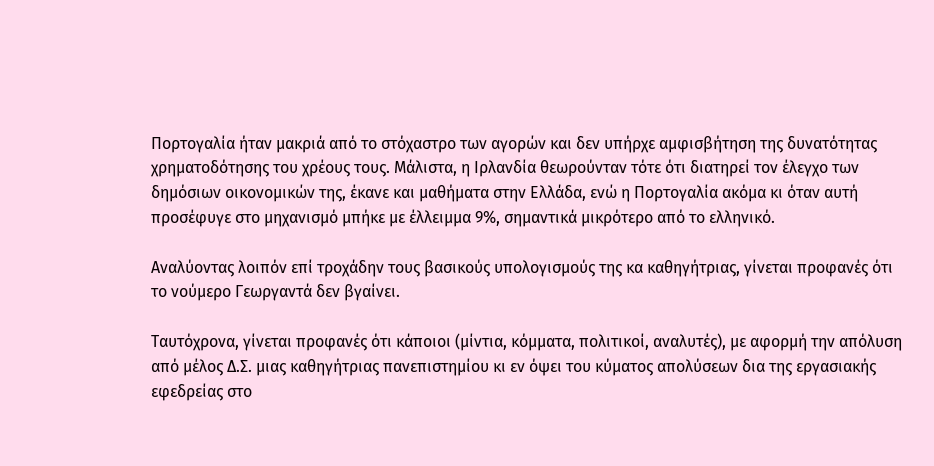Πορτογαλία ήταν μακριά από το στόχαστρο των αγορών και δεν υπήρχε αμφισβήτηση της δυνατότητας χρηματοδότησης του χρέους τους. Μάλιστα, η Ιρλανδία θεωρούνταν τότε ότι διατηρεί τον έλεγχο των δημόσιων οικονομικών της, έκανε και μαθήματα στην Ελλάδα, ενώ η Πορτογαλία ακόμα κι όταν αυτή προσέφυγε στο μηχανισμό μπήκε με έλλειμμα 9%, σημαντικά μικρότερο από το ελληνικό.

Αναλύοντας λοιπόν επί τροχάδην τους βασικούς υπολογισμούς της κα καθηγήτριας, γίνεται προφανές ότι το νούμερο Γεωργαντά δεν βγαίνει.

Ταυτόχρονα, γίνεται προφανές ότι κάποιοι (μίντια, κόμματα, πολιτικοί, αναλυτές), με αφορμή την απόλυση από μέλος Δ.Σ. μιας καθηγήτριας πανεπιστημίου κι εν όψει του κύματος απολύσεων δια της εργασιακής εφεδρείας στο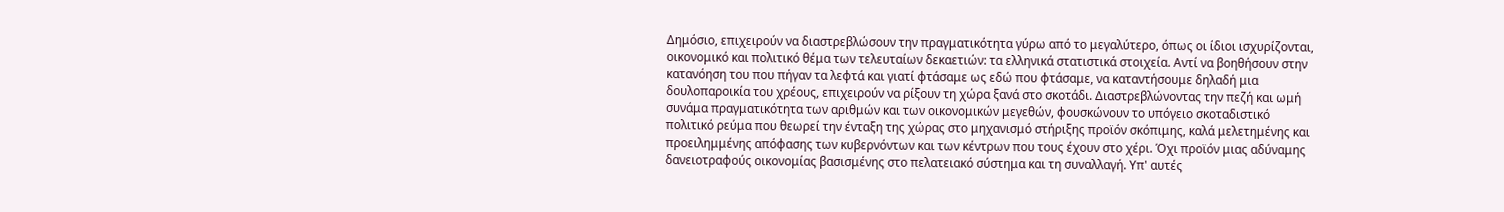Δημόσιο, επιχειρούν να διαστρεβλώσουν την πραγματικότητα γύρω από το μεγαλύτερο, όπως οι ίδιοι ισχυρίζονται, οικονομικό και πολιτικό θέμα των τελευταίων δεκαετιών: τα ελληνικά στατιστικά στοιχεία. Αντί να βοηθήσουν στην κατανόηση του που πήγαν τα λεφτά και γιατί φτάσαμε ως εδώ που φτάσαμε, να καταντήσουμε δηλαδή μια δουλοπαροικία του χρέους, επιχειρούν να ρίξουν τη χώρα ξανά στο σκοτάδι. Διαστρεβλώνοντας την πεζή και ωμή συνάμα πραγματικότητα των αριθμών και των οικονομικών μεγεθών, φουσκώνουν το υπόγειο σκοταδιστικό πολιτικό ρεύμα που θεωρεί την ένταξη της χώρας στο μηχανισμό στήριξης προϊόν σκόπιμης, καλά μελετημένης και προειλημμένης απόφασης των κυβερνόντων και των κέντρων που τους έχουν στο χέρι. Όχι προϊόν μιας αδύναμης δανειοτραφούς οικονομίας βασισμένης στο πελατειακό σύστημα και τη συναλλαγή. Υπ' αυτές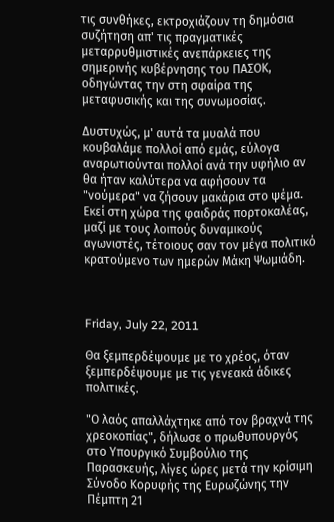τις συνθήκες, εκτροχιάζουν τη δημόσια συζήτηση απ' τις πραγματικές μεταρρυθμιστικές ανεπάρκειες της σημερινής κυβέρνησης του ΠΑΣΟΚ, οδηγώντας την στη σφαίρα της μεταφυσικής και της συνωμοσίας.

Δυστυχώς, μ' αυτά τα μυαλά που κουβαλάμε πολλοί από εμάς, εύλογα αναρωτιούνται πολλοί ανά την υφήλιο αν θα ήταν καλύτερα να αφήσουν τα "νούμερα" να ζήσουν μακάρια στο ψέμα. Εκεί στη χώρα της φαιδράς πορτοκαλέας, μαζί με τους λοιπούς δυναμικούς αγωνιστές, τέτοιους σαν τον μέγα πολιτικό κρατούμενο των ημερών Μάκη Ψωμιάδη.



Friday, July 22, 2011

Θα ξεμπερδέψουμε με το χρέος, όταν ξεμπερδέψουμε με τις γενεακά άδικες πολιτικές.

"Ο λαός απαλλάχτηκε από τον βραχνά της χρεοκοπίας", δήλωσε ο πρωθυπουργός στο Υπουργικό Συμβούλιο της Παρασκευής, λίγες ώρες μετά την κρίσιμη Σύνοδο Κορυφής της Ευρωζώνης την Πέμπτη 21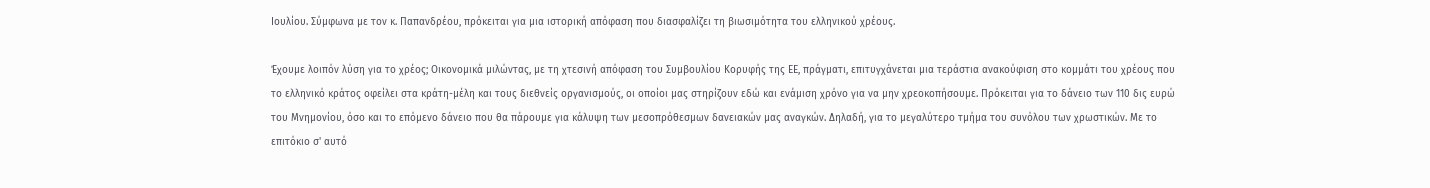Ιουλίου. Σύμφωνα με τον κ. Παπανδρέου, πρόκειται για μια ιστορική απόφαση που διασφαλίζει τη βιωσιμότητα του ελληνικού χρέους.

Έχουμε λοιπόν λύση για το χρέος; Οικονομικά μιλώντας, με τη χτεσινή απόφαση του Συμβουλίου Κορυφής της ΕΕ, πράγματι, επιτυγχάνεται μια τεράστια ανακούφιση στο κομμάτι του χρέους που το ελληνικό κράτος οφείλει στα κράτη-μέλη και τους διεθνείς οργανισμούς, οι οποίοι μας στηρίζουν εδώ και ενάμιση χρόνο για να μην χρεοκοπήσουμε. Πρόκειται για το δάνειο των 110 δις ευρώ του Μνημονίου, όσο και το επόμενο δάνειο που θα πάρουμε για κάλυψη των μεσοπρόθεσμων δανειακών μας αναγκών. Δηλαδή, για το μεγαλύτερο τμήμα του συνόλου των χρωστικών. Με το επιτόκιο σ' αυτό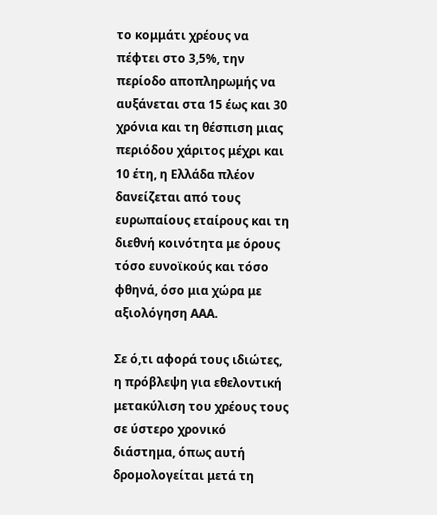το κομμάτι χρέους να πέφτει στο 3,5%, την περίοδο αποπληρωμής να αυξάνεται στα 15 έως και 30 χρόνια και τη θέσπιση μιας περιόδου χάριτος μέχρι και 10 έτη, η Ελλάδα πλέον δανείζεται από τους ευρωπαίους εταίρους και τη διεθνή κοινότητα με όρους τόσο ευνοϊκούς και τόσο φθηνά, όσο μια χώρα με αξιολόγηση ΑΑΑ.

Σε ό,τι αφορά τους ιδιώτες, η πρόβλεψη για εθελοντική μετακύλιση του χρέους τους σε ύστερο χρονικό διάστημα, όπως αυτή δρομολογείται μετά τη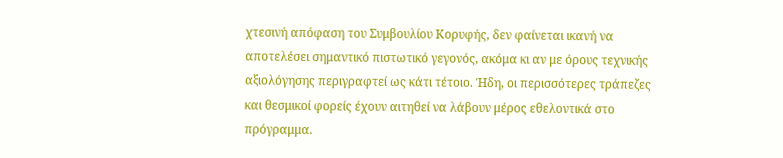χτεσινή απόφαση του Συμβουλίου Κορυφής, δεν φαίνεται ικανή να αποτελέσει σημαντικό πιστωτικό γεγονός, ακόμα κι αν με όρους τεχνικής αξιολόγησης περιγραφτεί ως κάτι τέτοιο. Ήδη, οι περισσότερες τράπεζες και θεσμικοί φορείς έχουν αιτηθεί να λάβουν μέρος εθελοντικά στο πρόγραμμα.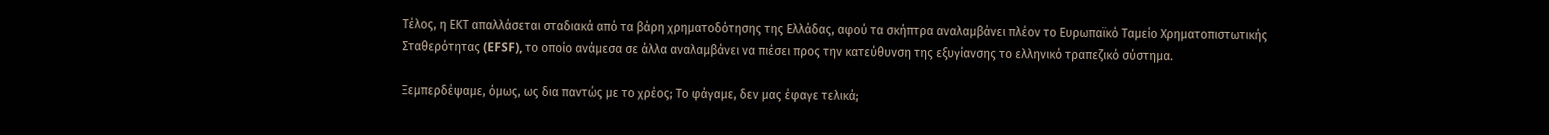Τέλος, η ΕΚΤ απαλλάσεται σταδιακά από τα βάρη χρηματοδότησης της Ελλάδας, αφού τα σκήπτρα αναλαμβάνει πλέον το Ευρωπαϊκό Ταμείο Χρηματοπιστωτικής Σταθερότητας (EFSF), το οποίο ανάμεσα σε άλλα αναλαμβάνει να πιέσει προς την κατεύθυνση της εξυγίανσης το ελληνικό τραπεζικό σύστημα.

Ξεμπερδέψαμε, όμως, ως δια παντώς με το χρέος; Το φάγαμε, δεν μας έφαγε τελικά;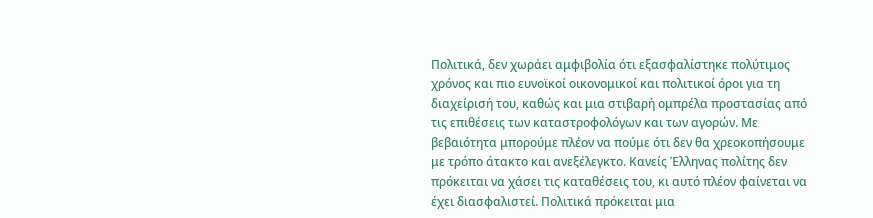Πολιτικά, δεν χωράει αμφιβολία ότι εξασφαλίστηκε πολύτιμος χρόνος και πιο ευνοϊκοί οικονομικοί και πολιτικοί όροι για τη διαχείρισή του, καθώς και μια στιβαρή ομπρέλα προστασίας από τις επιθέσεις των καταστροφολόγων και των αγορών. Με βεβαιότητα μπορούμε πλέον να πούμε ότι δεν θα χρεοκοπήσουμε με τρόπο άτακτο και ανεξέλεγκτο. Κανείς Έλληνας πολίτης δεν πρόκειται να χάσει τις καταθέσεις του, κι αυτό πλέον φαίνεται να έχει διασφαλιστεί. Πολιτικά πρόκειται μια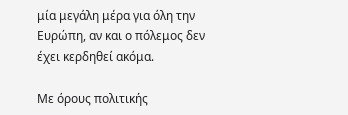μία μεγάλη μέρα για όλη την Ευρώπη, αν και ο πόλεμος δεν έχει κερδηθεί ακόμα.

Με όρους πολιτικής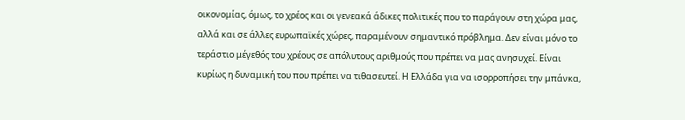οικονομίας, όμως, το χρέος και οι γενεακά άδικες πολιτικές που το παράγουν στη χώρα μας, αλλά και σε άλλες ευρωπαϊκές χώρες, παραμένουν σημαντικό πρόβλημα. Δεν είναι μόνο το τεράστιο μέγεθός του χρέους σε απόλυτους αριθμούς που πρέπει να μας ανησυχεί. Είναι κυρίως η δυναμική του που πρέπει να τιθασευτεί. Η Ελλάδα για να ισορροπήσει την μπάνκα,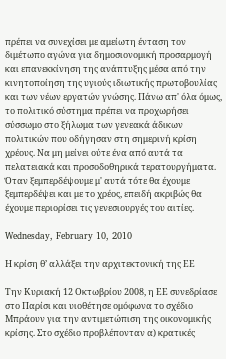πρέπει να συνεχίσει με αμείωτη ένταση τον διμέτωπο αγώνα για δημοσιονομική προσαρμογή και επανεκκίνηση της ανάπτυξης μέσα από την κινητοποίηση της υγιούς ιδιωτικής πρωτοβουλίας και των νέων εργατών γνώσης. Πάνω απ' όλα όμως, το πολιτικό σύστημα πρέπει να προχωρήσει σύσσωμο στο ξήλωμα των γενεακά άδικων πολιτικών που οδήγησαν στη σημερινή κρίση χρέους. Να μη μείνει ούτε ένα από αυτά τα πελατειακά και προσοδοθηρικά τερατουργήματα. Όταν ξεμπερδέψουμε μ' αυτά τότε θα έχουμε ξεμπερδέψει και με το χρέος, επειδή ακριβώς θα έχουμε περιορίσει τις γενεσιουργές του αιτίες.

Wednesday, February 10, 2010

Η κρίση θ’ αλλάξει την αρχιτεκτονική της ΕΕ

Την Κυριακή 12 Οκτωβρίου 2008, η ΕΕ συνεδρίασε στο Παρίσι και υιοθέτησε ομόφωνα το σχέδιο Μπράουν για την αντιμετώπιση της οικονομικής κρίσης. Στο σχέδιο προβλέπονταν α) κρατικές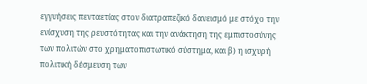εγγυήσεις πενταετίας στον διατραπεζικό δανεισμό με στόχο την ενίσχυση της ρευστότητας και την ανάκτηση της εμπιστοσύνης των πολιτών στο χρηματοπιστωτικό σύστημα, και β) η ισχυρή πολιτική δέσμευση των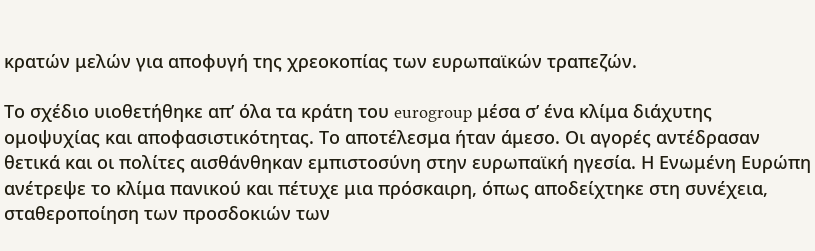κρατών μελών για αποφυγή της χρεοκοπίας των ευρωπαϊκών τραπεζών.

Το σχέδιο υιοθετήθηκε απ’ όλα τα κράτη του eurogroup μέσα σ’ ένα κλίμα διάχυτης ομοψυχίας και αποφασιστικότητας. Το αποτέλεσμα ήταν άμεσο. Οι αγορές αντέδρασαν θετικά και οι πολίτες αισθάνθηκαν εμπιστοσύνη στην ευρωπαϊκή ηγεσία. Η Ενωμένη Ευρώπη ανέτρεψε το κλίμα πανικού και πέτυχε μια πρόσκαιρη, όπως αποδείχτηκε στη συνέχεια, σταθεροποίηση των προσδοκιών των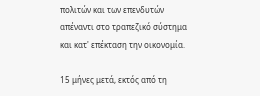πολιτών και των επενδυτών απέναντι στο τραπεζικό σύστημα και κατ' επέκταση την οικονομία.

15 μήνες μετά, εκτός από τη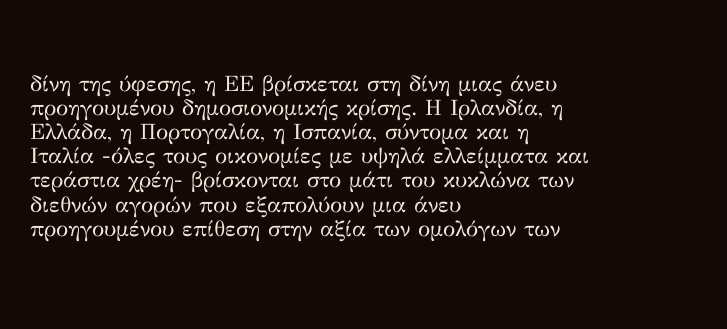δίνη της ύφεσης, η ΕΕ βρίσκεται στη δίνη μιας άνευ προηγουμένου δημοσιονομικής κρίσης. Η Ιρλανδία, η Ελλάδα, η Πορτογαλία, η Ισπανία, σύντομα και η Ιταλία -όλες τους οικονομίες με υψηλά ελλείμματα και τεράστια χρέη- βρίσκονται στο μάτι του κυκλώνα των διεθνών αγορών που εξαπολύουν μια άνευ προηγουμένου επίθεση στην αξία των ομολόγων των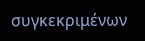συγκεκριμένων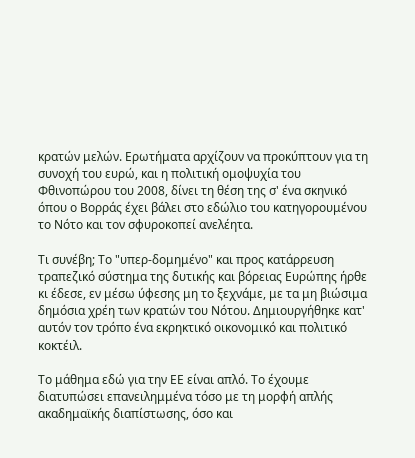κρατών μελών. Ερωτήματα αρχίζουν να προκύπτουν για τη συνοχή του ευρώ, και η πολιτική ομοψυχία του Φθινοπώρου του 2008, δίνει τη θέση της σ' ένα σκηνικό όπου ο Βορράς έχει βάλει στο εδώλιο του κατηγορουμένου το Νότο και τον σφυροκοπεί ανελέητα.

Τι συνέβη; Το "υπερ-δομημένο" και προς κατάρρευση τραπεζικό σύστημα της δυτικής και βόρειας Ευρώπης ήρθε κι έδεσε, εν μέσω ύφεσης μη το ξεχνάμε, με τα μη βιώσιμα δημόσια χρέη των κρατών του Νότου. Δημιουργήθηκε κατ' αυτόν τον τρόπο ένα εκρηκτικό οικονομικό και πολιτικό κοκτέιλ.

Το μάθημα εδώ για την ΕΕ είναι απλό. Το έχουμε διατυπώσει επανειλημμένα τόσο με τη μορφή απλής ακαδημαϊκής διαπίστωσης, όσο και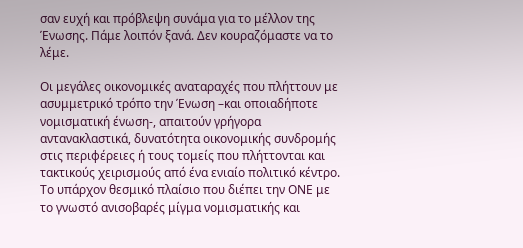σαν ευχή και πρόβλεψη συνάμα για το μέλλον της Ένωσης. Πάμε λοιπόν ξανά. Δεν κουραζόμαστε να το λέμε.

Οι μεγάλες οικονομικές αναταραχές που πλήττουν με ασυμμετρικό τρόπο την Ένωση –και οποιαδήποτε νομισματική ένωση-, απαιτούν γρήγορα αντανακλαστικά, δυνατότητα οικονομικής συνδρομής στις περιφέρειες ή τους τομείς που πλήττονται και τακτικούς χειρισμούς από ένα ενιαίο πολιτικό κέντρο. Το υπάρχον θεσμικό πλαίσιο που διέπει την ΟΝΕ με το γνωστό ανισοβαρές μίγμα νομισματικής και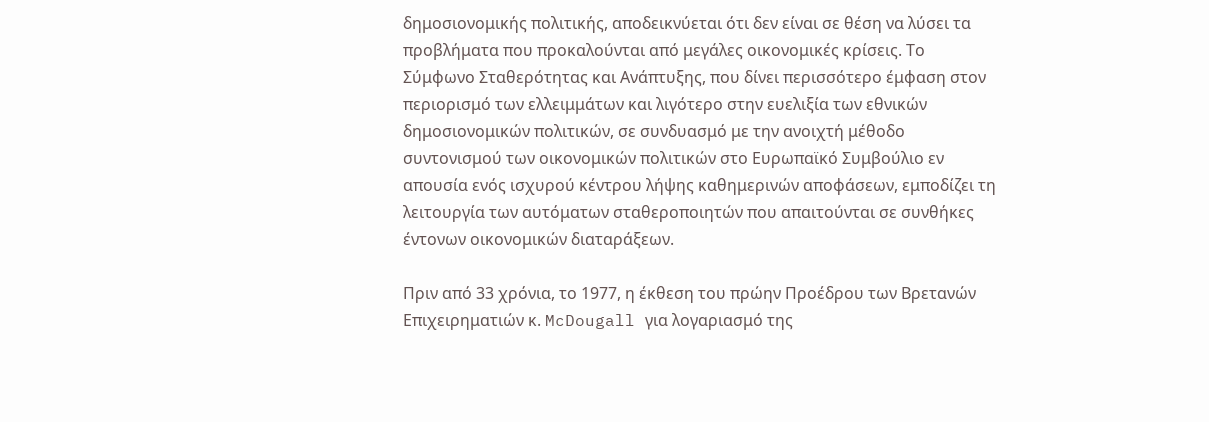δημοσιονομικής πολιτικής, αποδεικνύεται ότι δεν είναι σε θέση να λύσει τα προβλήματα που προκαλούνται από μεγάλες οικονομικές κρίσεις. Το Σύμφωνο Σταθερότητας και Ανάπτυξης, που δίνει περισσότερο έμφαση στον περιορισμό των ελλειμμάτων και λιγότερο στην ευελιξία των εθνικών δημοσιονομικών πολιτικών, σε συνδυασμό με την ανοιχτή μέθοδο συντονισμού των οικονομικών πολιτικών στο Ευρωπαϊκό Συμβούλιο εν απουσία ενός ισχυρού κέντρου λήψης καθημερινών αποφάσεων, εμποδίζει τη λειτουργία των αυτόματων σταθεροποιητών που απαιτούνται σε συνθήκες έντονων οικονομικών διαταράξεων.

Πριν από 33 χρόνια, το 1977, η έκθεση του πρώην Προέδρου των Βρετανών Επιχειρηματιών κ. McDougall για λογαριασμό της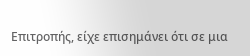Επιτροπής, είχε επισημάνει ότι σε μια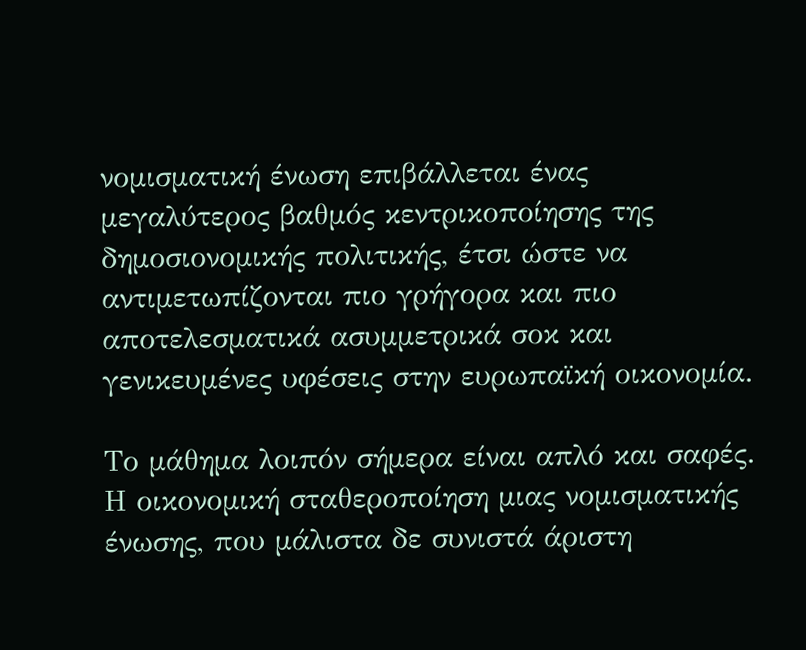νομισματική ένωση επιβάλλεται ένας μεγαλύτερος βαθμός κεντρικοποίησης της δημοσιονομικής πολιτικής, έτσι ώστε να αντιμετωπίζονται πιο γρήγορα και πιο αποτελεσματικά ασυμμετρικά σοκ και γενικευμένες υφέσεις στην ευρωπαϊκή οικονομία.

Το μάθημα λοιπόν σήμερα είναι απλό και σαφές. Η οικονομική σταθεροποίηση μιας νομισματικής ένωσης, που μάλιστα δε συνιστά άριστη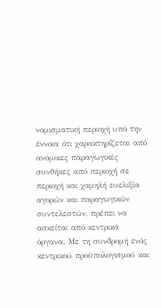νομισματική περιοχή υπό την έννοια ότι χαρακτηρίζεται από ανόμοιες παραγωγικές συνθήκες από περιοχή σε περιοχή και χαμηλή ευελιξία αγορών και παραγωγικών συντελεστών, πρέπει να ασκείται από κεντρικά όργανα. Με τη συνδρομή ενός κεντρικού προϋπολογισμού και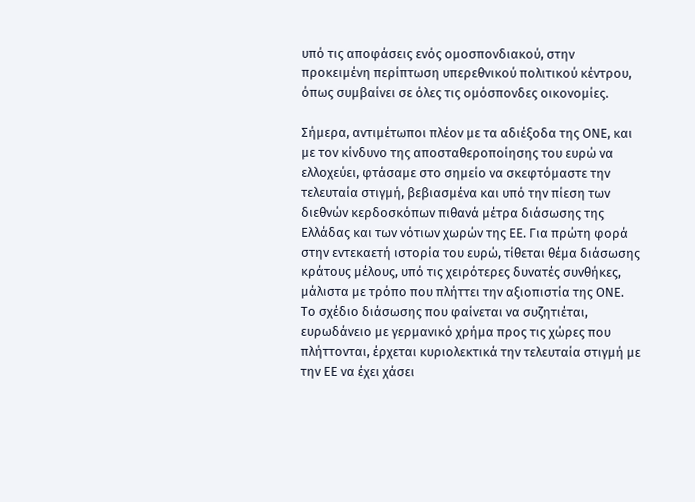υπό τις αποφάσεις ενός ομοσπονδιακού, στην προκειμένη περίπτωση υπερεθνικού πολιτικού κέντρου, όπως συμβαίνει σε όλες τις ομόσπονδες οικονομίες.

Σήμερα, αντιμέτωποι πλέον με τα αδιέξοδα της ΟΝΕ, και με τον κίνδυνο της αποσταθεροποίησης του ευρώ να ελλοχεύει, φτάσαμε στο σημείο να σκεφτόμαστε την τελευταία στιγμή, βεβιασμένα και υπό την πίεση των διεθνών κερδοσκόπων πιθανά μέτρα διάσωσης της Ελλάδας και των νότιων χωρών της ΕΕ. Για πρώτη φορά στην εντεκαετή ιστορία του ευρώ, τίθεται θέμα διάσωσης κράτους μέλους, υπό τις χειρότερες δυνατές συνθήκες, μάλιστα με τρόπο που πλήττει την αξιοπιστία της ΟΝΕ. Το σχέδιο διάσωσης που φαίνεται να συζητιέται, ευρωδάνειο με γερμανικό χρήμα προς τις χώρες που πλήττονται, έρχεται κυριολεκτικά την τελευταία στιγμή με την ΕΕ να έχει χάσει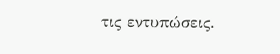τις εντυπώσεις.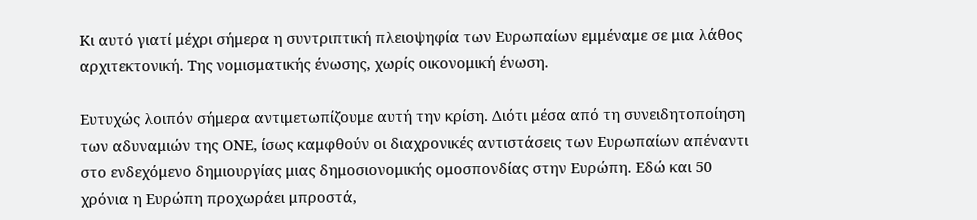Κι αυτό γιατί μέχρι σήμερα η συντριπτική πλειοψηφία των Ευρωπαίων εμμέναμε σε μια λάθος αρχιτεκτονική. Της νομισματικής ένωσης, χωρίς οικονομική ένωση.

Ευτυχώς λοιπόν σήμερα αντιμετωπίζουμε αυτή την κρίση. Διότι μέσα από τη συνειδητοποίηση των αδυναμιών της ΟΝΕ, ίσως καμφθούν οι διαχρονικές αντιστάσεις των Ευρωπαίων απέναντι στο ενδεχόμενο δημιουργίας μιας δημοσιονομικής ομοσπονδίας στην Ευρώπη. Εδώ και 50 χρόνια η Ευρώπη προχωράει μπροστά,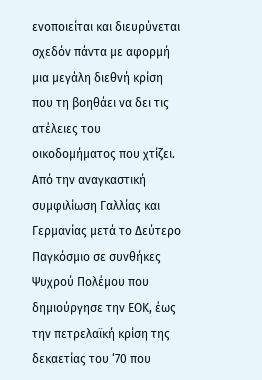ενοποιείται και διευρύνεται σχεδόν πάντα με αφορμή μια μεγάλη διεθνή κρίση που τη βοηθάει να δει τις ατέλειες του οικοδομήματος που χτίζει. Από την αναγκαστική συμφιλίωση Γαλλίας και Γερμανίας μετά το Δεύτερο Παγκόσμιο σε συνθήκες Ψυχρού Πολέμου που δημιούργησε την ΕΟΚ, έως την πετρελαϊκή κρίση της δεκαετίας του ‘70 που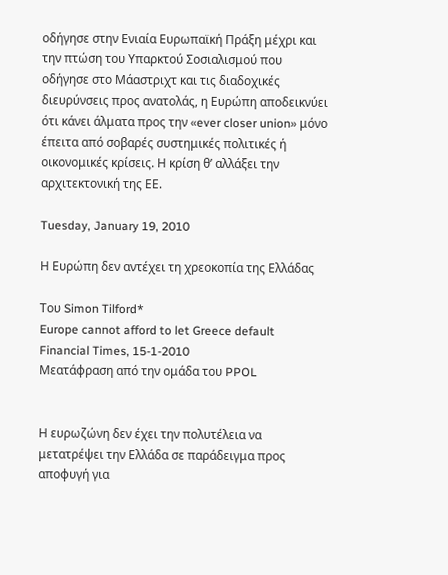οδήγησε στην Ενιαία Ευρωπαϊκή Πράξη μέχρι και την πτώση του Υπαρκτού Σοσιαλισμού που οδήγησε στο Μάαστριχτ και τις διαδοχικές διευρύνσεις προς ανατολάς, η Ευρώπη αποδεικνύει ότι κάνει άλματα προς την «ever closer union» μόνο έπειτα από σοβαρές συστημικές πολιτικές ή οικονομικές κρίσεις. Η κρίση θ’ αλλάξει την αρχιτεκτονική της ΕΕ.

Tuesday, January 19, 2010

Η Ευρώπη δεν αντέχει τη χρεοκοπία της Ελλάδας

Του Simon Tilford*
Europe cannot afford to let Greece default
Financial Times, 15-1-2010
Μεατάφραση από την ομάδα του PPOL


Η ευρωζώνη δεν έχει την πολυτέλεια να μετατρέψει την Ελλάδα σε παράδειγμα προς αποφυγή για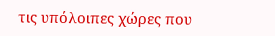τις υπόλοιπες χώρες που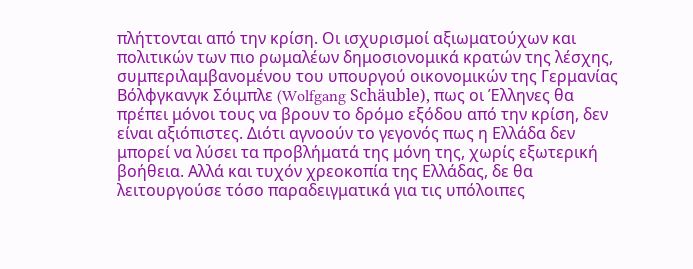πλήττονται από την κρίση. Οι ισχυρισμοί αξιωματούχων και πολιτικών των πιο ρωμαλέων δημοσιονομικά κρατών της λέσχης, συμπεριλαμβανομένου του υπουργού οικονομικών της Γερμανίας Βόλφγκανγκ Σόιμπλε (Wolfgang Schäuble), πως οι Έλληνες θα πρέπει μόνοι τους να βρουν το δρόμο εξόδου από την κρίση, δεν είναι αξιόπιστες. Διότι αγνοούν το γεγονός πως η Ελλάδα δεν μπορεί να λύσει τα προβλήματά της μόνη της, χωρίς εξωτερική βοήθεια. Αλλά και τυχόν χρεοκοπία της Ελλάδας, δε θα λειτουργούσε τόσο παραδειγματικά για τις υπόλοιπες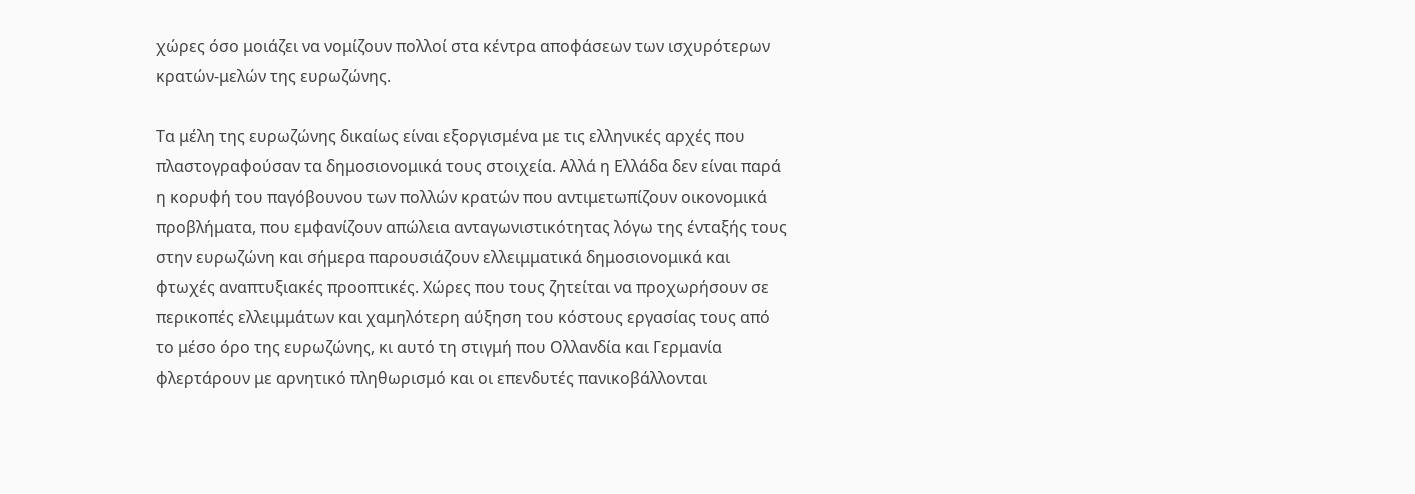χώρες όσο μοιάζει να νομίζουν πολλοί στα κέντρα αποφάσεων των ισχυρότερων κρατών-μελών της ευρωζώνης.

Τα μέλη της ευρωζώνης δικαίως είναι εξοργισμένα με τις ελληνικές αρχές που πλαστογραφούσαν τα δημοσιονομικά τους στοιχεία. Αλλά η Ελλάδα δεν είναι παρά η κορυφή του παγόβουνου των πολλών κρατών που αντιμετωπίζουν οικονομικά προβλήματα, που εμφανίζουν απώλεια ανταγωνιστικότητας λόγω της ένταξής τους στην ευρωζώνη και σήμερα παρουσιάζουν ελλειμματικά δημοσιονομικά και φτωχές αναπτυξιακές προοπτικές. Χώρες που τους ζητείται να προχωρήσουν σε περικοπές ελλειμμάτων και χαμηλότερη αύξηση του κόστους εργασίας τους από το μέσο όρο της ευρωζώνης, κι αυτό τη στιγμή που Ολλανδία και Γερμανία φλερτάρουν με αρνητικό πληθωρισμό και οι επενδυτές πανικοβάλλονται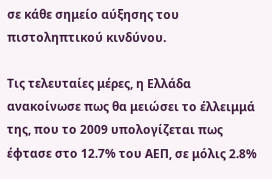σε κάθε σημείο αύξησης του πιστοληπτικού κινδύνου.

Τις τελευταίες μέρες, η Ελλάδα ανακοίνωσε πως θα μειώσει το έλλειμμά της, που το 2009 υπολογίζεται πως έφτασε στο 12.7% του ΑΕΠ, σε μόλις 2.8%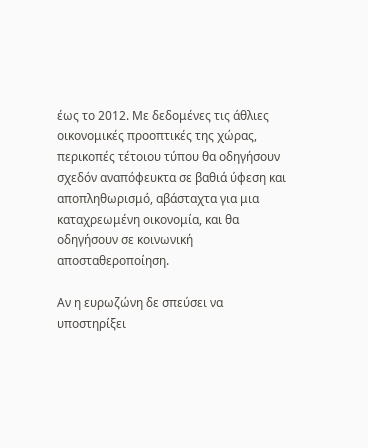έως το 2012. Με δεδομένες τις άθλιες οικονομικές προοπτικές της χώρας, περικοπές τέτοιου τύπου θα οδηγήσουν σχεδόν αναπόφευκτα σε βαθιά ύφεση και αποπληθωρισμό, αβάσταχτα για μια καταχρεωμένη οικονομία, και θα οδηγήσουν σε κοινωνική αποσταθεροποίηση.

Αν η ευρωζώνη δε σπεύσει να υποστηρίξει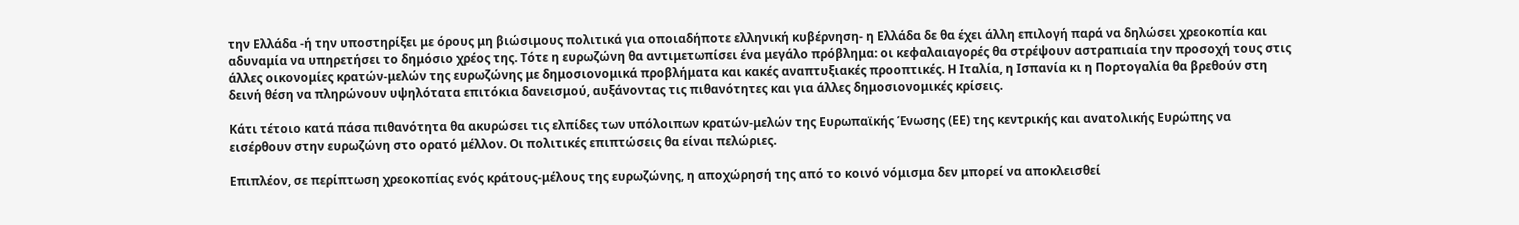την Ελλάδα -ή την υποστηρίξει με όρους μη βιώσιμους πολιτικά για οποιαδήποτε ελληνική κυβέρνηση- η Ελλάδα δε θα έχει άλλη επιλογή παρά να δηλώσει χρεοκοπία και αδυναμία να υπηρετήσει το δημόσιο χρέος της. Τότε η ευρωζώνη θα αντιμετωπίσει ένα μεγάλο πρόβλημα: οι κεφαλαιαγορές θα στρέψουν αστραπιαία την προσοχή τους στις άλλες οικονομίες κρατών-μελών της ευρωζώνης με δημοσιονομικά προβλήματα και κακές αναπτυξιακές προοπτικές. Η Ιταλία, η Ισπανία κι η Πορτογαλία θα βρεθούν στη δεινή θέση να πληρώνουν υψηλότατα επιτόκια δανεισμού, αυξάνοντας τις πιθανότητες και για άλλες δημοσιονομικές κρίσεις.

Κάτι τέτοιο κατά πάσα πιθανότητα θα ακυρώσει τις ελπίδες των υπόλοιπων κρατών-μελών της Ευρωπαϊκής Ένωσης (ΕΕ) της κεντρικής και ανατολικής Ευρώπης να εισέρθουν στην ευρωζώνη στο ορατό μέλλον. Οι πολιτικές επιπτώσεις θα είναι πελώριες.

Επιπλέον, σε περίπτωση χρεοκοπίας ενός κράτους-μέλους της ευρωζώνης, η αποχώρησή της από το κοινό νόμισμα δεν μπορεί να αποκλεισθεί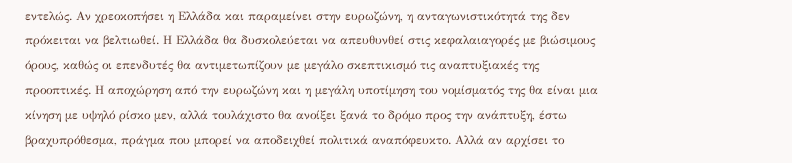εντελώς. Αν χρεοκοπήσει η Ελλάδα και παραμείνει στην ευρωζώνη, η ανταγωνιστικότητά της δεν πρόκειται να βελτιωθεί. Η Ελλάδα θα δυσκολεύεται να απευθυνθεί στις κεφαλαιαγορές με βιώσιμους όρους, καθώς οι επενδυτές θα αντιμετωπίζουν με μεγάλο σκεπτικισμό τις αναπτυξιακές της προοπτικές. Η αποχώρηση από την ευρωζώνη και η μεγάλη υποτίμηση του νομίσματός της θα είναι μια κίνηση με υψηλό ρίσκο μεν, αλλά τουλάχιστο θα ανοίξει ξανά το δρόμο προς την ανάπτυξη, έστω βραχυπρόθεσμα, πράγμα που μπορεί να αποδειχθεί πολιτικά αναπόφευκτο. Αλλά αν αρχίσει το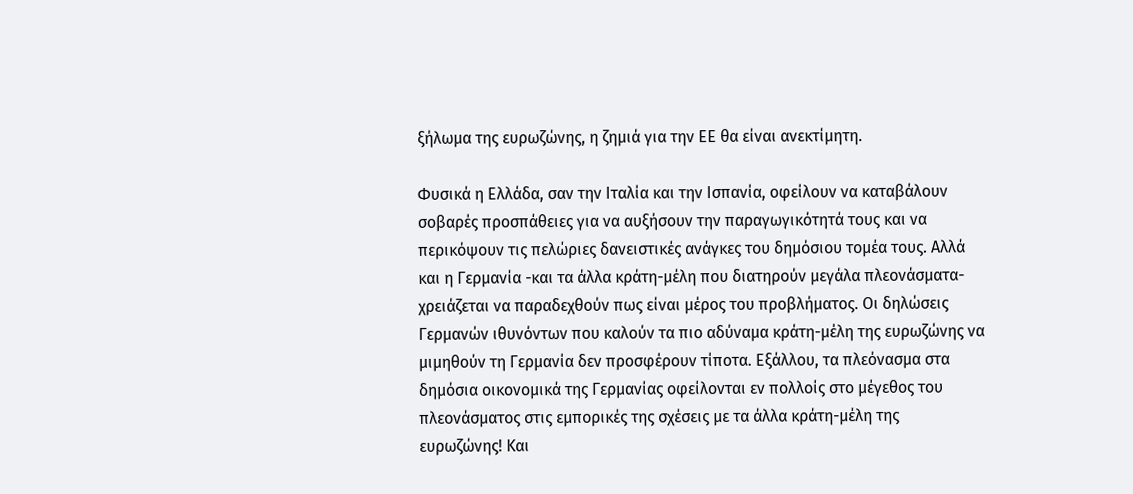ξήλωμα της ευρωζώνης, η ζημιά για την ΕΕ θα είναι ανεκτίμητη.

Φυσικά η Ελλάδα, σαν την Ιταλία και την Ισπανία, οφείλουν να καταβάλουν σοβαρές προσπάθειες για να αυξήσουν την παραγωγικότητά τους και να περικόψουν τις πελώριες δανειστικές ανάγκες του δημόσιου τομέα τους. Αλλά και η Γερμανία -και τα άλλα κράτη-μέλη που διατηρούν μεγάλα πλεονάσματα- χρειάζεται να παραδεχθούν πως είναι μέρος του προβλήματος. Οι δηλώσεις Γερμανών ιθυνόντων που καλούν τα πιο αδύναμα κράτη-μέλη της ευρωζώνης να μιμηθούν τη Γερμανία δεν προσφέρουν τίποτα. Εξάλλου, τα πλεόνασμα στα δημόσια οικονομικά της Γερμανίας οφείλονται εν πολλοίς στο μέγεθος του πλεονάσματος στις εμπορικές της σχέσεις με τα άλλα κράτη-μέλη της ευρωζώνης! Και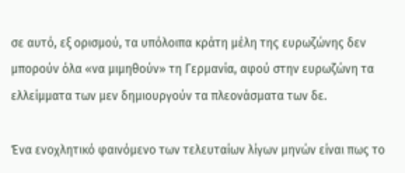σε αυτό, εξ ορισμού, τα υπόλοιπα κράτη μέλη της ευρωζώνης δεν μπορούν όλα «να μιμηθούν» τη Γερμανία, αφού στην ευρωζώνη τα ελλείμματα των μεν δημιουργούν τα πλεονάσματα των δε.

Ένα ενοχλητικό φαινόμενο των τελευταίων λίγων μηνών είναι πως το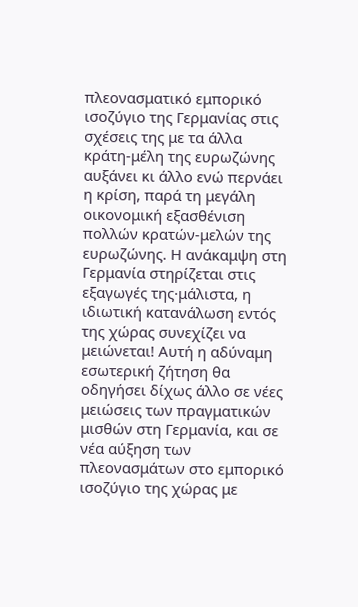πλεονασματικό εμπορικό ισοζύγιο της Γερμανίας στις σχέσεις της με τα άλλα κράτη-μέλη της ευρωζώνης αυξάνει κι άλλο ενώ περνάει η κρίση, παρά τη μεγάλη οικονομική εξασθένιση πολλών κρατών-μελών της ευρωζώνης. Η ανάκαμψη στη Γερμανία στηρίζεται στις εξαγωγές της·μάλιστα, η ιδιωτική κατανάλωση εντός της χώρας συνεχίζει να μειώνεται! Αυτή η αδύναμη εσωτερική ζήτηση θα οδηγήσει δίχως άλλο σε νέες μειώσεις των πραγματικών μισθών στη Γερμανία, και σε νέα αύξηση των πλεονασμάτων στο εμπορικό ισοζύγιο της χώρας με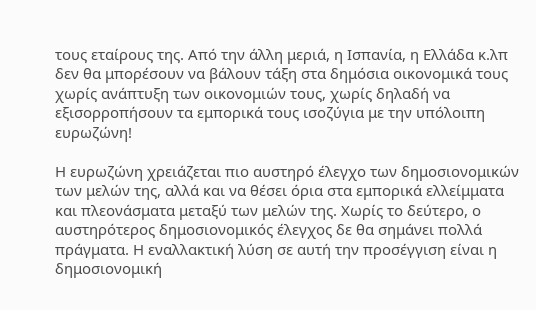τους εταίρους της. Από την άλλη μεριά, η Ισπανία, η Ελλάδα κ.λπ δεν θα μπορέσουν να βάλουν τάξη στα δημόσια οικονομικά τους χωρίς ανάπτυξη των οικονομιών τους, χωρίς δηλαδή να εξισορροπήσουν τα εμπορικά τους ισοζύγια με την υπόλοιπη ευρωζώνη!

Η ευρωζώνη χρειάζεται πιο αυστηρό έλεγχο των δημοσιονομικών των μελών της, αλλά και να θέσει όρια στα εμπορικά ελλείμματα και πλεονάσματα μεταξύ των μελών της. Χωρίς το δεύτερο, ο αυστηρότερος δημοσιονομικός έλεγχος δε θα σημάνει πολλά πράγματα. Η εναλλακτική λύση σε αυτή την προσέγγιση είναι η δημοσιονομική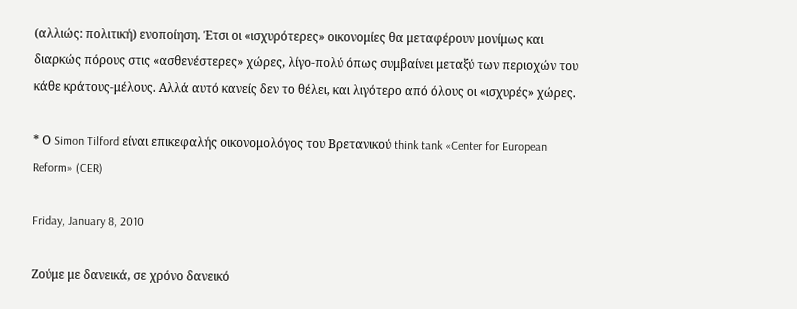(αλλιώς: πολιτική) ενοποίηση. Έτσι οι «ισχυρότερες» οικονομίες θα μεταφέρουν μονίμως και διαρκώς πόρους στις «ασθενέστερες» χώρες, λίγο-πολύ όπως συμβαίνει μεταξύ των περιοχών του κάθε κράτους-μέλους. Αλλά αυτό κανείς δεν το θέλει, και λιγότερο από όλους οι «ισχυρές» χώρες.

* Ο Simon Tilford είναι επικεφαλής οικονομολόγος του Βρετανικού think tank «Center for European Reform» (CER)

Friday, January 8, 2010

Ζούμε με δανεικά, σε χρόνο δανεικό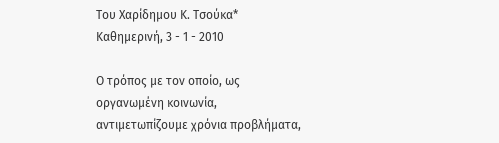Tου Χαρίδημου Κ. Τσούκα*
Καθημερινή, 3 - 1 - 2010

Ο τρόπος με τον οποίο, ως οργανωμένη κοινωνία, αντιμετωπίζουμε χρόνια προβλήματα,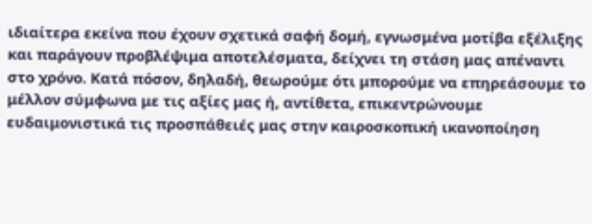ιδιαίτερα εκείνα που έχουν σχετικά σαφή δομή, εγνωσμένα μοτίβα εξέλιξης και παράγουν προβλέψιμα αποτελέσματα, δείχνει τη στάση μας απέναντι στο χρόνο. Κατά πόσον, δηλαδή, θεωρούμε ότι μπορούμε να επηρεάσουμε το μέλλον σύμφωνα με τις αξίες μας ή, αντίθετα, επικεντρώνουμε ευδαιμονιστικά τις προσπάθειές μας στην καιροσκοπική ικανοποίηση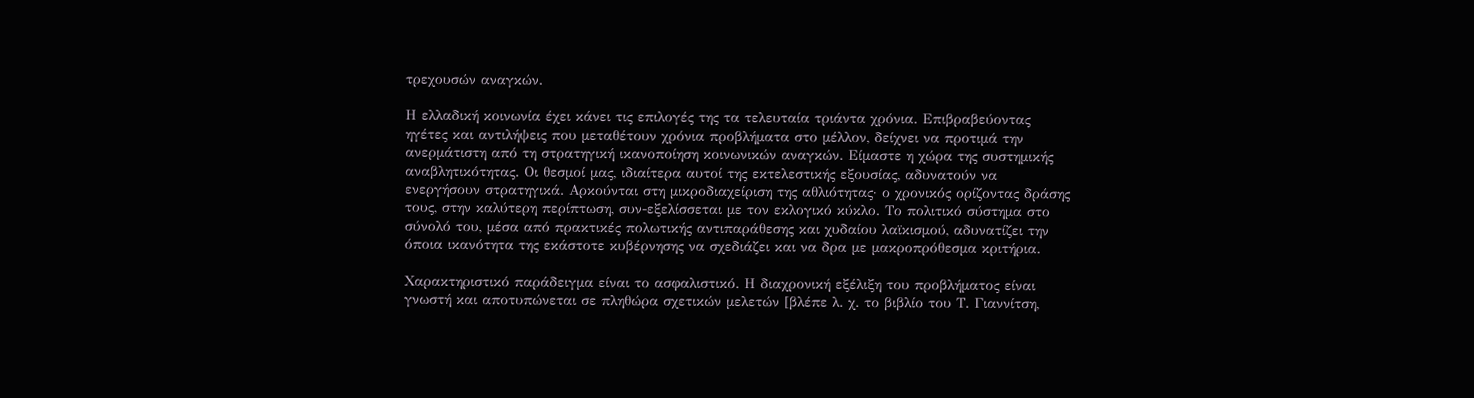τρεχουσών αναγκών.

Η ελλαδική κοινωνία έχει κάνει τις επιλογές της τα τελευταία τριάντα χρόνια. Επιβραβεύοντας ηγέτες και αντιλήψεις που μεταθέτουν χρόνια προβλήματα στο μέλλον, δείχνει να προτιμά την ανερμάτιστη από τη στρατηγική ικανοποίηση κοινωνικών αναγκών. Είμαστε η χώρα της συστημικής αναβλητικότητας. Οι θεσμοί μας, ιδιαίτερα αυτοί της εκτελεστικής εξουσίας, αδυνατούν να ενεργήσουν στρατηγικά. Αρκούνται στη μικροδιαχείριση της αθλιότητας· ο χρονικός ορίζοντας δράσης τους, στην καλύτερη περίπτωση, συν-εξελίσσεται με τον εκλογικό κύκλο. Το πολιτικό σύστημα στο σύνολό του, μέσα από πρακτικές πολωτικής αντιπαράθεσης και χυδαίου λαϊκισμού, αδυνατίζει την όποια ικανότητα της εκάστοτε κυβέρνησης να σχεδιάζει και να δρα με μακροπρόθεσμα κριτήρια.

Χαρακτηριστικό παράδειγμα είναι το ασφαλιστικό. Η διαχρονική εξέλιξη του προβλήματος είναι γνωστή και αποτυπώνεται σε πληθώρα σχετικών μελετών [βλέπε λ. χ. το βιβλίο του Τ. Γιαννίτση,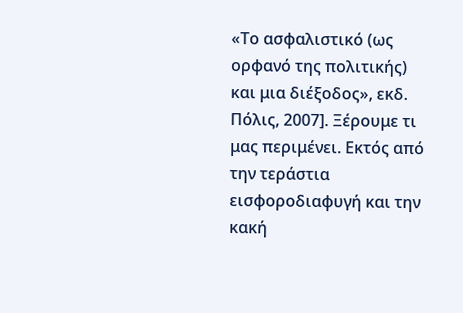«Το ασφαλιστικό (ως ορφανό της πολιτικής) και μια διέξοδος», εκδ. Πόλις, 2007]. Ξέρουμε τι μας περιμένει. Εκτός από την τεράστια εισφοροδιαφυγή και την κακή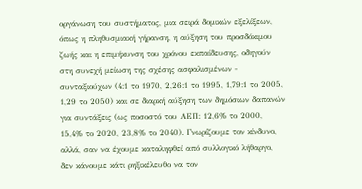οργάνωση του συστήματος, μια σειρά δομικών εξελίξεων, όπως η πληθυσμιακή γήρανση, η αύξηση του προσδόκιμου ζωής και η επιμήκυνση του χρόνου εκπαίδευσης, οδηγούν στη συνεχή μείωση της σχέσης ασφαλισμένων - συνταξιούχων (4:1 το 1970, 2,26:1 το 1995, 1,79:1 το 2005, 1,29 το 2050) και σε διαρκή αύξηση των δημόσιων δαπανών για συντάξεις (ως ποσοστό του ΑΕΠ: 12,6% το 2000, 15,4% το 2020, 23,8% το 2040). Γνωρίζουμε τον κίνδυνο, αλλά, σαν να έχουμε καταληφθεί από συλλογικό λήθαργο, δεν κάνουμε κάτι ρηξικέλευθο να τον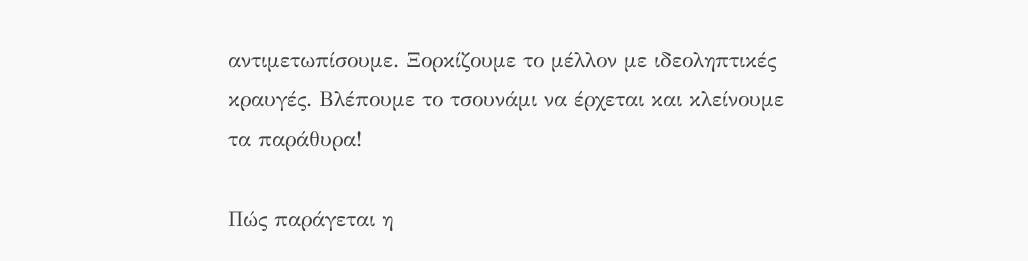αντιμετωπίσουμε. Ξορκίζουμε το μέλλον με ιδεοληπτικές κραυγές. Βλέπουμε το τσουνάμι να έρχεται και κλείνουμε τα παράθυρα!

Πώς παράγεται η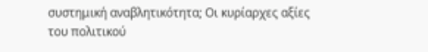συστημική αναβλητικότητα; Οι κυρίαρχες αξίες του πολιτικού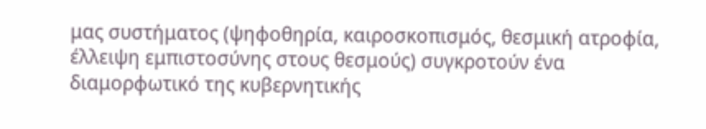μας συστήματος (ψηφοθηρία, καιροσκοπισμός, θεσμική ατροφία, έλλειψη εμπιστοσύνης στους θεσμούς) συγκροτούν ένα διαμορφωτικό της κυβερνητικής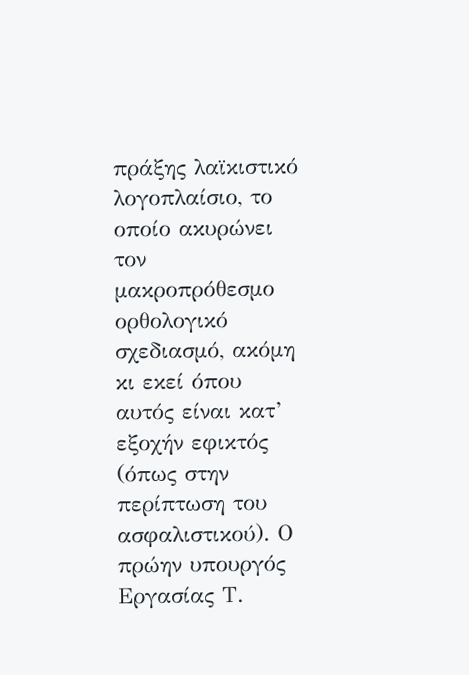πράξης λαϊκιστικό λογοπλαίσιο, το οποίο ακυρώνει τον μακροπρόθεσμο ορθολογικό σχεδιασμό, ακόμη κι εκεί όπου αυτός είναι κατ’ εξοχήν εφικτός (όπως στην περίπτωση του ασφαλιστικού). Ο πρώην υπουργός Εργασίας Τ.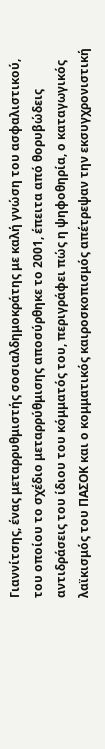Γιαννίτσης, ένας μεταρρυθμιστής σοσιαλδημοκράτης με καλή γνώση του ασφαλιστικού, του οποίου το σχέδιο μεταρρύθμισης αποσύρθηκε το 2001, έπειτα από θορυβώδεις αντιδράσεις του ίδιου του κόμματός του, περιγράφει πώς η ψηφοθηρία, ο καταγωγικός λαϊκισμός του ΠΑΣΟΚ και ο κομματικός καιροσκοπισμός απέτρεψαν την εκσυγχρονιστική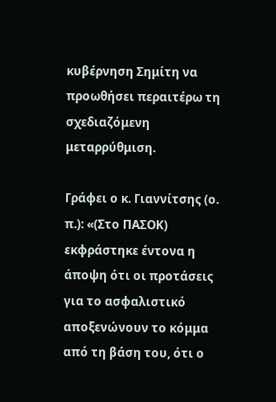κυβέρνηση Σημίτη να προωθήσει περαιτέρω τη σχεδιαζόμενη μεταρρύθμιση.

Γράφει ο κ. Γιαννίτσης (ο. π.): «(Στο ΠΑΣΟΚ) εκφράστηκε έντονα η άποψη ότι οι προτάσεις για το ασφαλιστικό αποξενώνουν το κόμμα από τη βάση του, ότι ο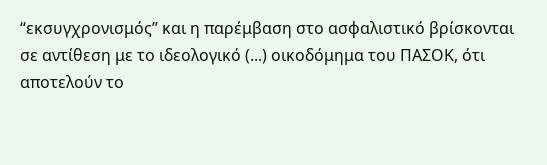“εκσυγχρονισμός” και η παρέμβαση στο ασφαλιστικό βρίσκονται σε αντίθεση με το ιδεολογικό (...) οικοδόμημα του ΠΑΣΟΚ, ότι αποτελούν το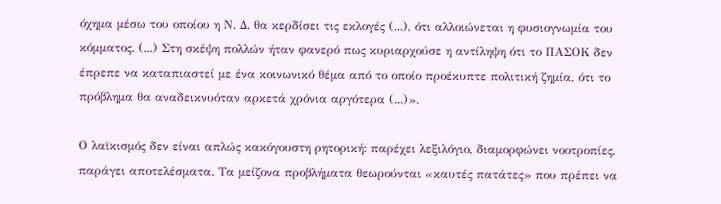όχημα μέσω του οποίου η Ν. Δ. θα κερδίσει τις εκλογές (...), ότι αλλοιώνεται η φυσιογνωμία του κόμματος. (...) Στη σκέψη πολλών ήταν φανερό πως κυριαρχούσε η αντίληψη ότι το ΠΑΣΟΚ δεν έπρεπε να καταπιαστεί με ένα κοινωνικό θέμα από το οποίο προέκυπτε πολιτική ζημία, ότι το πρόβλημα θα αναδεικνυόταν αρκετά χρόνια αργότερα (...)».

Ο λαϊκισμός δεν είναι απλώς κακόγουστη ρητορική: παρέχει λεξιλόγιο, διαμορφώνει νοοτροπίες, παράγει αποτελέσματα. Τα μείζονα προβλήματα θεωρούνται «καυτές πατάτες» που πρέπει να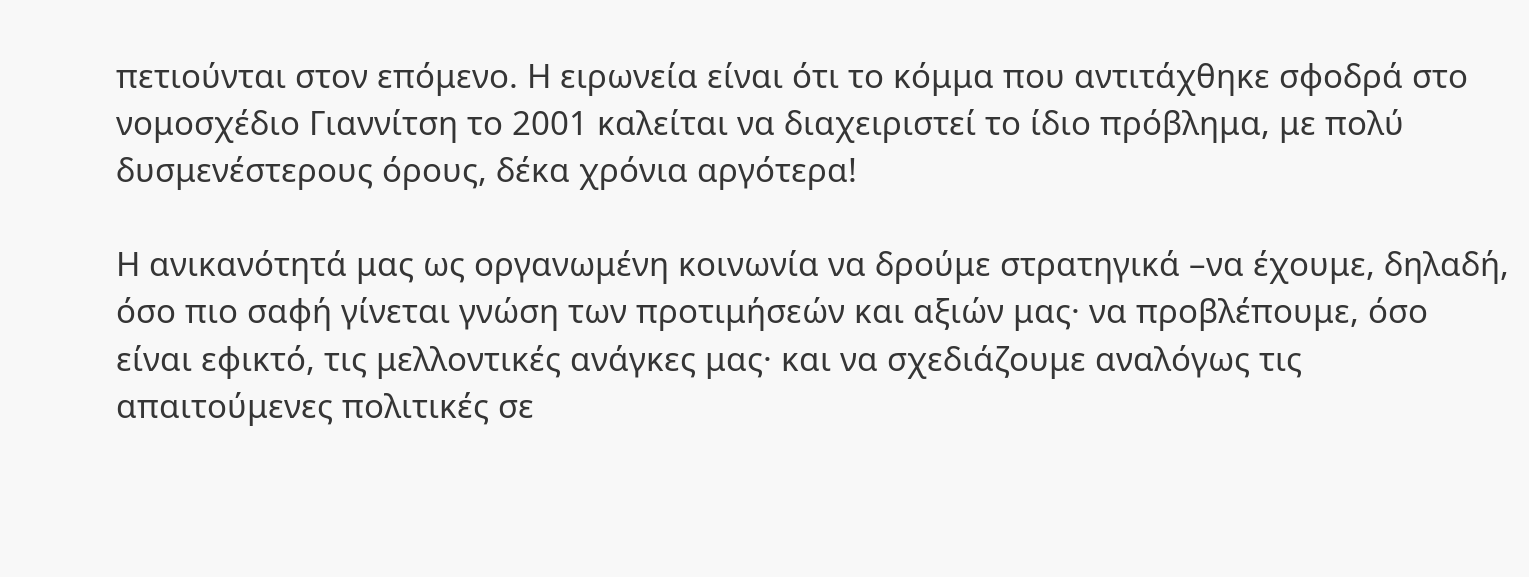πετιούνται στον επόμενο. Η ειρωνεία είναι ότι το κόμμα που αντιτάχθηκε σφοδρά στο νομοσχέδιο Γιαννίτση το 2001 καλείται να διαχειριστεί το ίδιο πρόβλημα, με πολύ δυσμενέστερους όρους, δέκα χρόνια αργότερα!

Η ανικανότητά μας ως οργανωμένη κοινωνία να δρούμε στρατηγικά –να έχουμε, δηλαδή, όσο πιο σαφή γίνεται γνώση των προτιμήσεών και αξιών μας· να προβλέπουμε, όσο είναι εφικτό, τις μελλοντικές ανάγκες μας· και να σχεδιάζουμε αναλόγως τις απαιτούμενες πολιτικές σε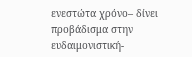ενεστώτα χρόνο– δίνει προβάδισμα στην ευδαιμονιστική-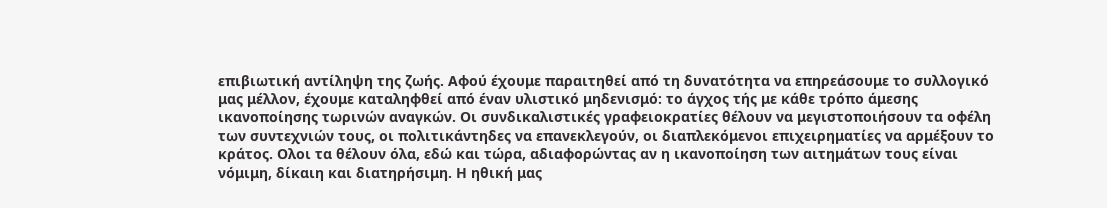επιβιωτική αντίληψη της ζωής. Αφού έχουμε παραιτηθεί από τη δυνατότητα να επηρεάσουμε το συλλογικό μας μέλλον, έχουμε καταληφθεί από έναν υλιστικό μηδενισμό: το άγχος τής με κάθε τρόπο άμεσης ικανοποίησης τωρινών αναγκών. Οι συνδικαλιστικές γραφειοκρατίες θέλουν να μεγιστοποιήσουν τα οφέλη των συντεχνιών τους, οι πολιτικάντηδες να επανεκλεγούν, οι διαπλεκόμενοι επιχειρηματίες να αρμέξουν το κράτος. Ολοι τα θέλουν όλα, εδώ και τώρα, αδιαφορώντας αν η ικανοποίηση των αιτημάτων τους είναι νόμιμη, δίκαιη και διατηρήσιμη. Η ηθική μας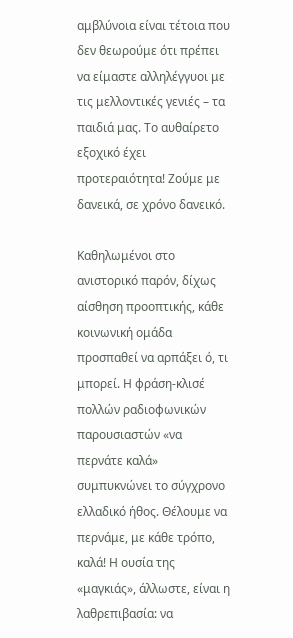αμβλύνοια είναι τέτοια που δεν θεωρούμε ότι πρέπει να είμαστε αλληλέγγυοι με τις μελλοντικές γενιές – τα παιδιά μας. Το αυθαίρετο εξοχικό έχει προτεραιότητα! Ζούμε με δανεικά, σε χρόνο δανεικό.

Καθηλωμένοι στο ανιστορικό παρόν, δίχως αίσθηση προοπτικής, κάθε κοινωνική ομάδα προσπαθεί να αρπάξει ό, τι μπορεί. Η φράση-κλισέ πολλών ραδιοφωνικών παρουσιαστών «να περνάτε καλά» συμπυκνώνει το σύγχρονο ελλαδικό ήθος. Θέλουμε να περνάμε, με κάθε τρόπο, καλά! Η ουσία της «μαγκιάς», άλλωστε, είναι η λαθρεπιβασία: να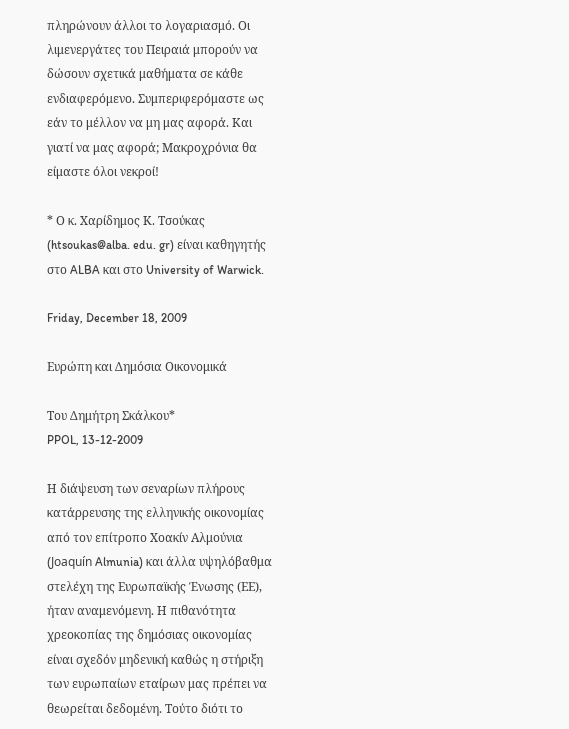πληρώνουν άλλοι το λογαριασμό. Οι λιμενεργάτες του Πειραιά μπορούν να δώσουν σχετικά μαθήματα σε κάθε ενδιαφερόμενο. Συμπεριφερόμαστε ως εάν το μέλλον να μη μας αφορά. Και γιατί να μας αφορά; Μακροχρόνια θα είμαστε όλοι νεκροί!

* Ο κ. Χαρίδημος Κ. Τσούκας (htsoukas@alba. edu. gr) είναι καθηγητής στο ALBA και στο University of Warwick.

Friday, December 18, 2009

Ευρώπη και Δημόσια Οικονομικά

Του Δημήτρη Σκάλκου*
PPOL, 13-12-2009

Η διάψευση των σεναρίων πλήρους κατάρρευσης της ελληνικής οικονομίας από τον επίτροπο Χοακίν Αλμούνια (Joaquín Almunia) και άλλα υψηλόβαθμα στελέχη της Ευρωπαϊκής Ένωσης (ΕΕ), ήταν αναμενόμενη. Η πιθανότητα χρεοκοπίας της δημόσιας οικονομίας είναι σχεδόν μηδενική καθώς η στήριξη των ευρωπαίων εταίρων μας πρέπει να θεωρείται δεδομένη. Τούτο διότι το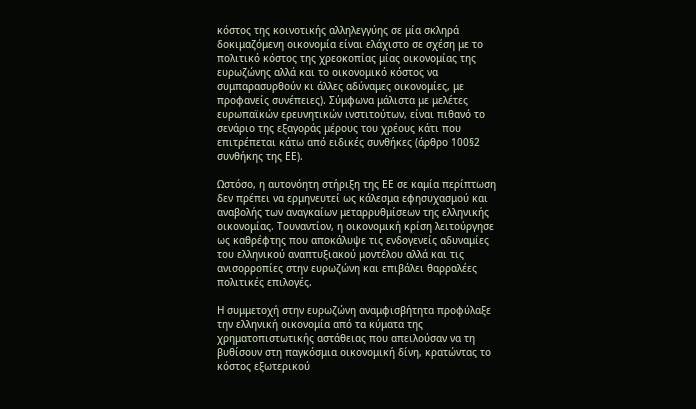κόστος της κοινοτικής αλληλεγγύης σε μία σκληρά δοκιμαζόμενη οικονομία είναι ελάχιστο σε σχέση με το πολιτικό κόστος της χρεοκοπίας μίας οικονομίας της ευρωζώνης αλλά και το οικονομικό κόστος να συμπαρασυρθούν κι άλλες αδύναμες οικονομίες, με προφανείς συνέπειες). Σύμφωνα μάλιστα με μελέτες ευρωπαϊκών ερευνητικών ινστιτούτων, είναι πιθανό το σενάριο της εξαγοράς μέρους του χρέους κάτι που επιτρέπεται κάτω από ειδικές συνθήκες (άρθρο 100§2 συνθήκης της ΕΕ).

Ωστόσο, η αυτονόητη στήριξη της ΕΕ σε καμία περίπτωση δεν πρέπει να ερμηνευτεί ως κάλεσμα εφησυχασμού και αναβολής των αναγκαίων μεταρρυθμίσεων της ελληνικής οικονομίας. Τουναντίον, η οικονομική κρίση λειτούργησε ως καθρέφτης που αποκάλυψε τις ενδογενείς αδυναμίες του ελληνικού αναπτυξιακού μοντέλου αλλά και τις ανισορροπίες στην ευρωζώνη και επιβάλει θαρραλέες πολιτικές επιλογές.

Η συμμετοχή στην ευρωζώνη αναμφισβήτητα προφύλαξε την ελληνική οικονομία από τα κύματα της χρηματοπιστωτικής αστάθειας που απειλούσαν να τη βυθίσουν στη παγκόσμια οικονομική δίνη, κρατώντας το κόστος εξωτερικού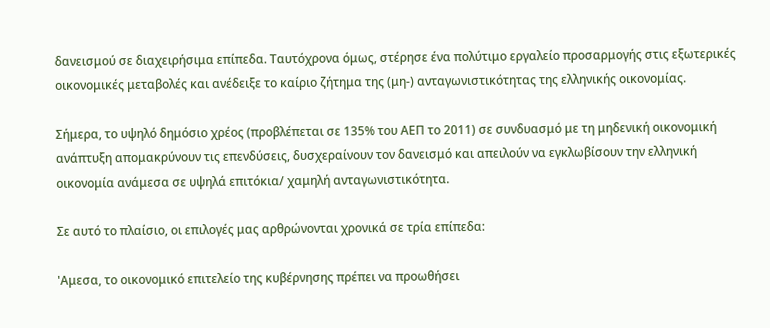δανεισμού σε διαχειρήσιμα επίπεδα. Ταυτόχρονα όμως, στέρησε ένα πολύτιμο εργαλείο προσαρμογής στις εξωτερικές οικονομικές μεταβολές και ανέδειξε το καίριο ζήτημα της (μη-) ανταγωνιστικότητας της ελληνικής οικονομίας.

Σήμερα, το υψηλό δημόσιο χρέος (προβλέπεται σε 135% του ΑΕΠ το 2011) σε συνδυασμό με τη μηδενική οικονομική ανάπτυξη απομακρύνουν τις επενδύσεις, δυσχεραίνουν τον δανεισμό και απειλούν να εγκλωβίσουν την ελληνική οικονομία ανάμεσα σε υψηλά επιτόκια/ χαμηλή ανταγωνιστικότητα.

Σε αυτό το πλαίσιο, οι επιλογές μας αρθρώνονται χρονικά σε τρία επίπεδα:

'Αμεσα, το οικονομικό επιτελείο της κυβέρνησης πρέπει να προωθήσει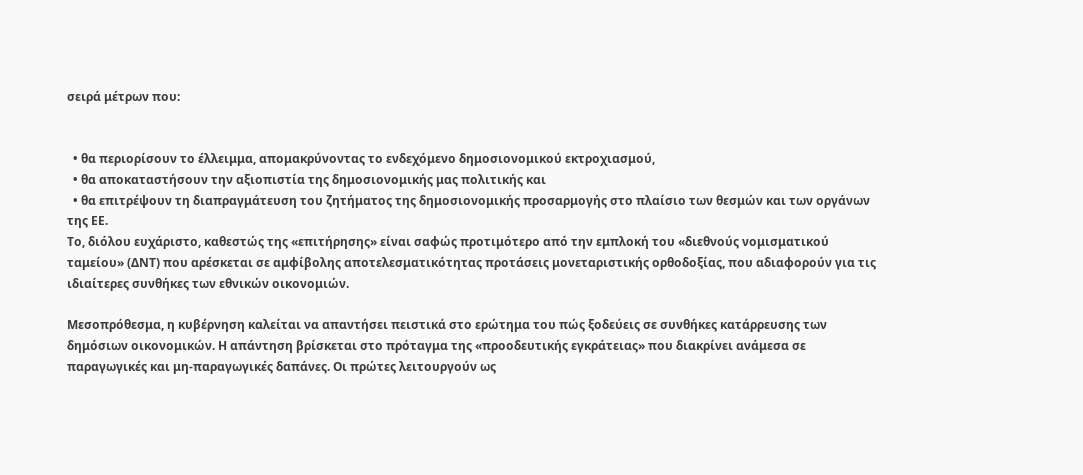σειρά μέτρων που:


  • θα περιορίσουν το έλλειμμα, απομακρύνοντας το ενδεχόμενο δημοσιονομικού εκτροχιασμού,
  • θα αποκαταστήσουν την αξιοπιστία της δημοσιονομικής μας πολιτικής και
  • θα επιτρέψουν τη διαπραγμάτευση του ζητήματος της δημοσιονομικής προσαρμογής στο πλαίσιο των θεσμών και των οργάνων της ΕΕ.
Το, διόλου ευχάριστο, καθεστώς της «επιτήρησης» είναι σαφώς προτιμότερο από την εμπλοκή του «διεθνούς νομισματικού ταμείου» (ΔΝΤ) που αρέσκεται σε αμφίβολης αποτελεσματικότητας προτάσεις μονεταριστικής ορθοδοξίας, που αδιαφορούν για τις ιδιαίτερες συνθήκες των εθνικών οικονομιών.

Μεσοπρόθεσμα, η κυβέρνηση καλείται να απαντήσει πειστικά στο ερώτημα του πώς ξοδεύεις σε συνθήκες κατάρρευσης των δημόσιων οικονομικών. Η απάντηση βρίσκεται στο πρόταγμα της «προοδευτικής εγκράτειας» που διακρίνει ανάμεσα σε παραγωγικές και μη-παραγωγικές δαπάνες. Οι πρώτες λειτουργούν ως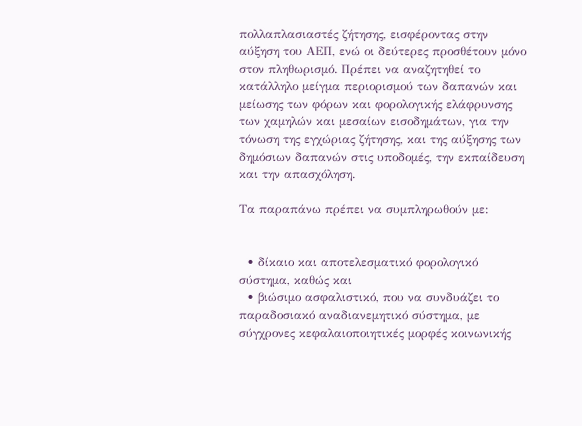πολλαπλασιαστές ζήτησης, εισφέροντας στην αύξηση του ΑΕΠ, ενώ οι δεύτερες προσθέτουν μόνο στον πληθωρισμό. Πρέπει να αναζητηθεί το κατάλληλο μείγμα περιορισμού των δαπανών και μείωσης των φόρων και φορολογικής ελάφρυνσης των χαμηλών και μεσαίων εισοδημάτων, για την τόνωση της εγχώριας ζήτησης, και της αύξησης των δημόσιων δαπανών στις υποδομές, την εκπαίδευση και την απασχόληση.

Τα παραπάνω πρέπει να συμπληρωθούν με:


  • δίκαιο και αποτελεσματικό φορολογικό σύστημα, καθώς και
  • βιώσιμο ασφαλιστικό, που να συνδυάζει το παραδοσιακό αναδιανεμητικό σύστημα, με σύγχρονες κεφαλαιοποιητικές μορφές κοινωνικής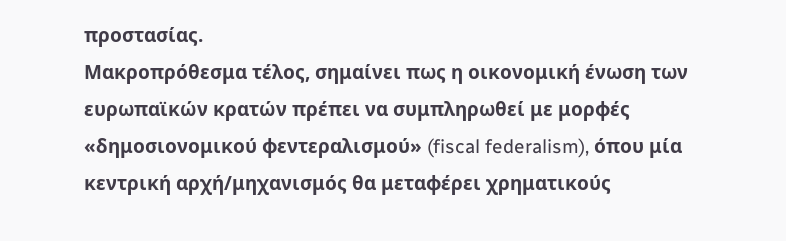προστασίας.
Μακροπρόθεσμα τέλος, σημαίνει πως η οικονομική ένωση των ευρωπαϊκών κρατών πρέπει να συμπληρωθεί με μορφές «δημοσιονομικού φεντεραλισμού» (fiscal federalism), όπου μία κεντρική αρχή/μηχανισμός θα μεταφέρει χρηματικούς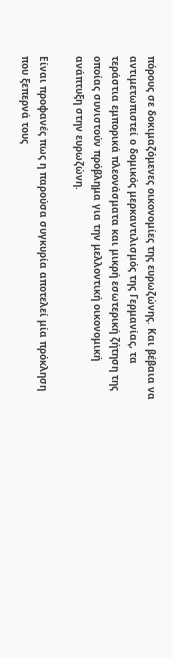πόρους σε δοκιμαζόμενες οικονομίες της ευρωζώνης. Και βέβαια να αντιμετωπιστεί ο δομικός μερκαντιλισμός της Γερμανίας, τα τεράστια εμπορικά πλεονάσματα και μικρή εσωτερική ζήτηση της οποίας συνιστούν πρόβλημα για την μελλοντική οικονομική ανάπτυξη στην ευρωζώνη.

Είναι προφανές πως η παρούσα συγκυρία αποτελεί μία πρόκληση που ξεπερνά τους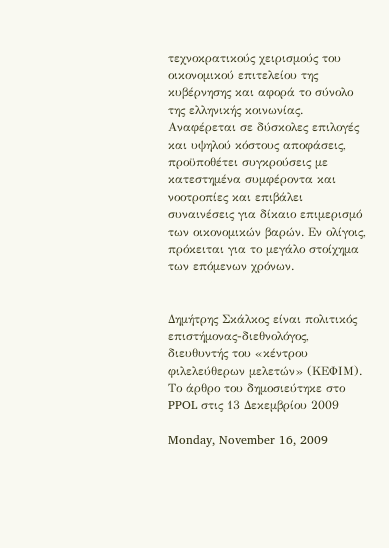τεχνοκρατικούς χειρισμούς του οικονομικού επιτελείου της κυβέρνησης και αφορά το σύνολο της ελληνικής κοινωνίας. Αναφέρεται σε δύσκολες επιλογές και υψηλού κόστους αποφάσεις, προϋποθέτει συγκρούσεις με κατεστημένα συμφέροντα και νοοτροπίες και επιβάλει συναινέσεις για δίκαιο επιμερισμό των οικονομικών βαρών. Εν ολίγοις, πρόκειται για το μεγάλο στοίχημα των επόμενων χρόνων.


Δημήτρης Σκάλκος είναι πολιτικός επιστήμονας-διεθνολόγος, διευθυντής του «κέντρου φιλελεύθερων μελετών» (ΚΕΦΙΜ). Το άρθρο του δημοσιεύτηκε στο PPOL στις 13 Δεκεμβρίου 2009

Monday, November 16, 2009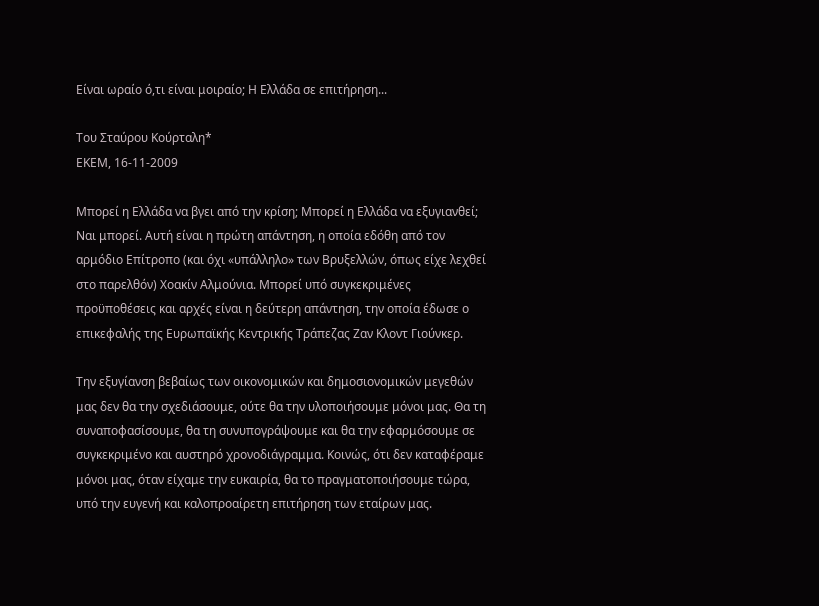Είναι ωραίο ό,τι είναι μοιραίο; Η Ελλάδα σε επιτήρηση...

Του Σταύρου Κούρταλη*
ΕΚΕΜ, 16-11-2009

Μπορεί η Ελλάδα να βγει από την κρίση; Μπορεί η Ελλάδα να εξυγιανθεί; Ναι μπορεί. Αυτή είναι η πρώτη απάντηση, η οποία εδόθη από τον αρμόδιο Επίτροπο (και όχι «υπάλληλο» των Βρυξελλών, όπως είχε λεχθεί στο παρελθόν) Χοακίν Αλμούνια. Μπορεί υπό συγκεκριμένες προϋποθέσεις και αρχές είναι η δεύτερη απάντηση, την οποία έδωσε ο επικεφαλής της Ευρωπαϊκής Κεντρικής Τράπεζας Ζαν Κλοντ Γιούνκερ.

Την εξυγίανση βεβαίως των οικονομικών και δημοσιονομικών μεγεθών μας δεν θα την σχεδιάσουμε, ούτε θα την υλοποιήσουμε μόνοι μας. Θα τη συναποφασίσουμε, θα τη συνυπογράψουμε και θα την εφαρμόσουμε σε συγκεκριμένο και αυστηρό χρονοδιάγραμμα. Κοινώς, ότι δεν καταφέραμε μόνοι μας, όταν είχαμε την ευκαιρία, θα το πραγματοποιήσουμε τώρα, υπό την ευγενή και καλοπροαίρετη επιτήρηση των εταίρων μας.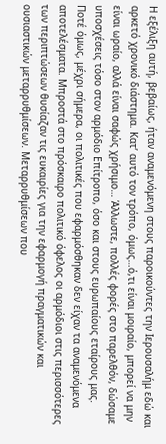Η εξέλιξη αυτή, βεβαίως, ήταν αναμενόμενη στους παροικούντες την Ιερουσαλήμ εδώ και αρκετό χρονικό διάστημα. Κατ’ αυτό τον τρόπο, όμως…ό,τι είναι μοιραίο, μπορεί να μην είναι ωραίο, αλλά είναι σαφώς χρήσιμο… Άλλωστε, πολλές φορές στο παρελθόν, δώσαμε υποσχέσεις τόσο στον αρμόδιο Επίτροπο, όσο και στους ευρωπαίους εταίρους μας. Ποτέ όμως, μέχρι σήμερα, οι πολιτικές που εφαρμόσθηκαν δεν είχαν τα αναμενόμενα αποτελέσματα. Μπροστά στο πρόσκαιρο πολιτικό όφελος οι αρμόδιοι στις περισσότερες των περιπτώσεων θυσίαζαν τις ευκαιρίες για την εφαρμογή πραγματικών και ουσιαστικών μεταρρυθμίσεων. Μεταρρυθμίσεων που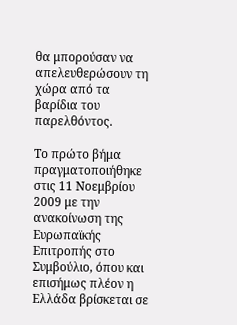θα μπορούσαν να απελευθερώσουν τη χώρα από τα βαρίδια του παρελθόντος.

Το πρώτο βήμα πραγματοποιήθηκε στις 11 Νοεμβρίου 2009 με την ανακοίνωση της Ευρωπαϊκής Επιτροπής στο Συμβούλιο, όπου και επισήμως πλέον η Ελλάδα βρίσκεται σε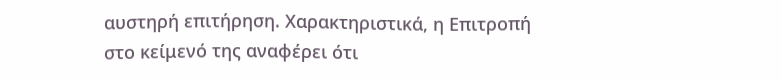αυστηρή επιτήρηση. Χαρακτηριστικά, η Επιτροπή στο κείμενό της αναφέρει ότι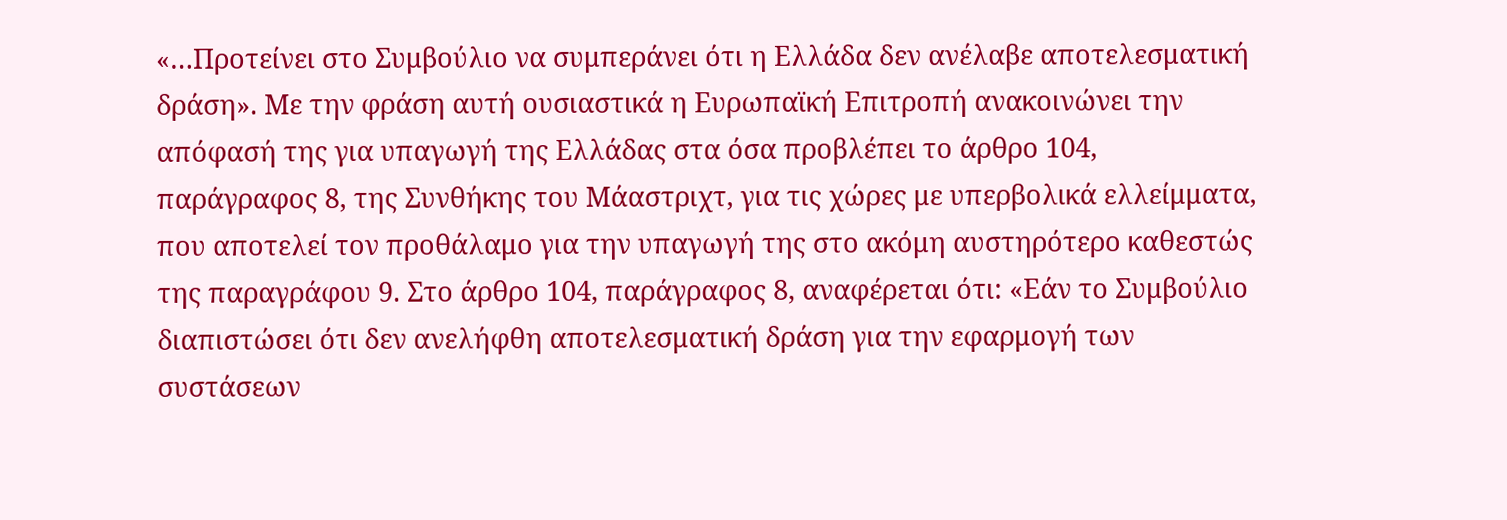«…Προτείνει στο Συμβούλιο να συμπεράνει ότι η Ελλάδα δεν ανέλαβε αποτελεσματική δράση». Με την φράση αυτή ουσιαστικά η Ευρωπαϊκή Επιτροπή ανακοινώνει την απόφασή της για υπαγωγή της Ελλάδας στα όσα προβλέπει το άρθρο 104, παράγραφος 8, της Συνθήκης του Μάαστριχτ, για τις χώρες με υπερβολικά ελλείμματα, που αποτελεί τον προθάλαμο για την υπαγωγή της στο ακόμη αυστηρότερο καθεστώς της παραγράφου 9. Στο άρθρο 104, παράγραφος 8, αναφέρεται ότι: «Εάν το Συμβούλιο διαπιστώσει ότι δεν ανελήφθη αποτελεσματική δράση για την εφαρμογή των συστάσεων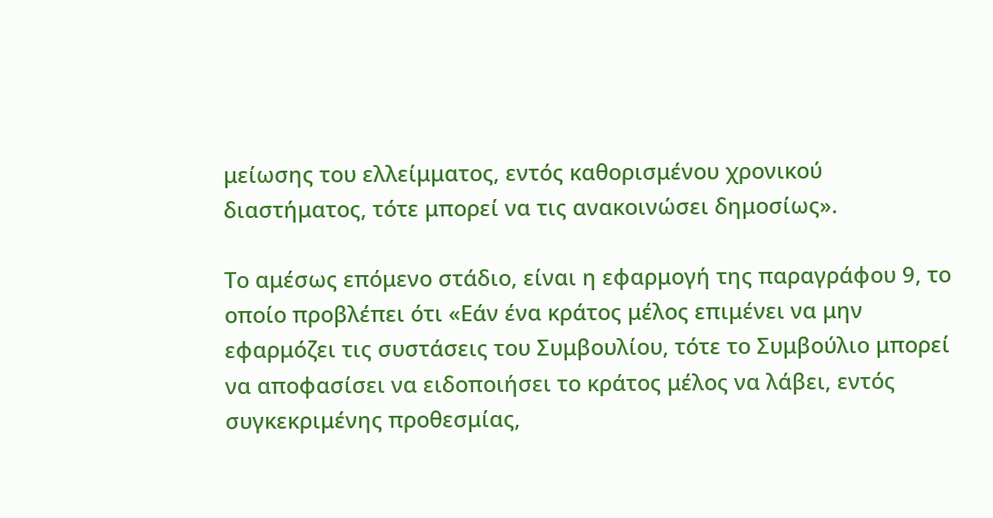μείωσης του ελλείμματος, εντός καθορισμένου χρονικού διαστήματος, τότε μπορεί να τις ανακοινώσει δημοσίως».

Το αμέσως επόμενο στάδιο, είναι η εφαρμογή της παραγράφου 9, το οποίο προβλέπει ότι «Εάν ένα κράτος μέλος επιμένει να μην εφαρμόζει τις συστάσεις του Συμβουλίου, τότε το Συμβούλιο μπορεί να αποφασίσει να ειδοποιήσει το κράτος μέλος να λάβει, εντός συγκεκριμένης προθεσμίας,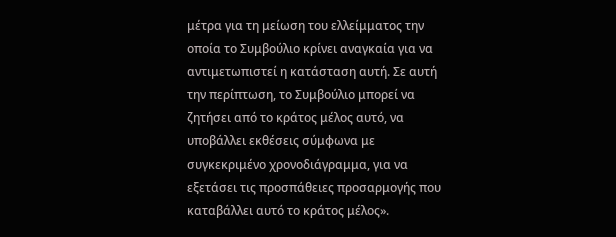μέτρα για τη μείωση του ελλείμματος την οποία το Συμβούλιο κρίνει αναγκαία για να αντιμετωπιστεί η κατάσταση αυτή. Σε αυτή την περίπτωση, το Συμβούλιο μπορεί να ζητήσει από το κράτος μέλος αυτό, να υποβάλλει εκθέσεις σύμφωνα με συγκεκριμένο χρονοδιάγραμμα, για να εξετάσει τις προσπάθειες προσαρμογής που καταβάλλει αυτό το κράτος μέλος».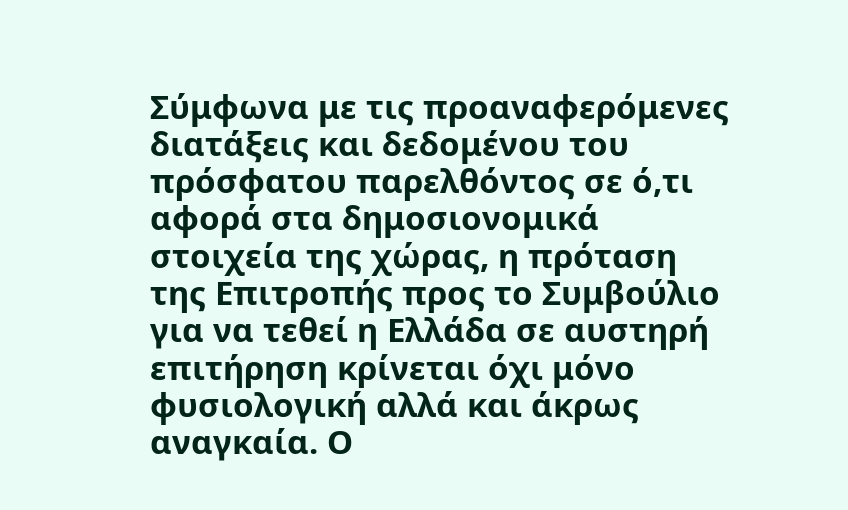Σύμφωνα με τις προαναφερόμενες διατάξεις και δεδομένου του πρόσφατου παρελθόντος σε ό,τι αφορά στα δημοσιονομικά στοιχεία της χώρας, η πρόταση της Επιτροπής προς το Συμβούλιο για να τεθεί η Ελλάδα σε αυστηρή επιτήρηση κρίνεται όχι μόνο φυσιολογική αλλά και άκρως αναγκαία. Ο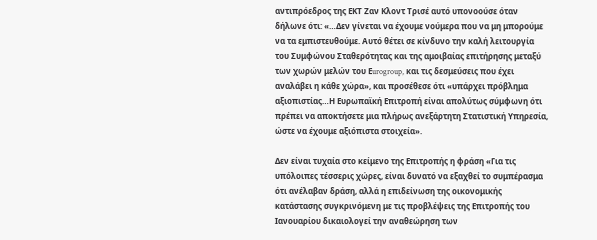αντιπρόεδρος της ΕΚΤ Ζαν Κλοντ Τρισέ αυτό υπονοούσε όταν δήλωνε ότι: «…Δεν γίνεται να έχουμε νούμερα που να μη μπορούμε να τα εμπιστευθούμε. Αυτό θέτει σε κίνδυνο την καλή λειτουργία του Συμφώνου Σταθερότητας και της αμοιβαίας επιτήρησης μεταξύ των χωρών μελών του Εurogroup, και τις δεσμεύσεις που έχει αναλάβει η κάθε χώρα», και προσέθεσε ότι «υπάρχει πρόβλημα αξιοπιστίας…Η Ευρωπαϊκή Επιτροπή είναι απολύτως σύμφωνη ότι πρέπει να αποκτήσετε μια πλήρως ανεξάρτητη Στατιστική Υπηρεσία, ώστε να έχουμε αξιόπιστα στοιχεία».

Δεν είναι τυχαία στο κείμενο της Επιτροπής η φράση «Για τις υπόλοιπες τέσσερις χώρες, είναι δυνατό να εξαχθεί το συμπέρασμα ότι ανέλαβαν δράση, αλλά η επιδείνωση της οικονομικής κατάστασης συγκρινόμενη με τις προβλέψεις της Επιτροπής του Ιανουαρίου δικαιολογεί την αναθεώρηση των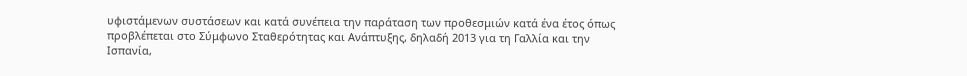υφιστάμενων συστάσεων και κατά συνέπεια την παράταση των προθεσμιών κατά ένα έτος όπως προβλέπεται στο Σύμφωνο Σταθερότητας και Ανάπτυξης, δηλαδή 2013 για τη Γαλλία και την Ισπανία,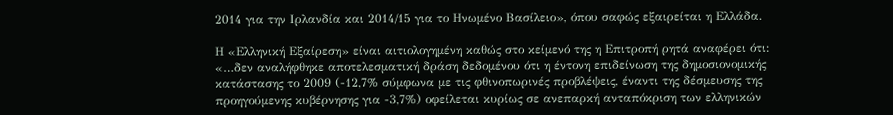2014 για την Ιρλανδία και 2014/15 για το Ηνωμένο Βασίλειο», όπου σαφώς εξαιρείται η Ελλάδα.

Η «Ελληνική Εξαίρεση» είναι αιτιολογημένη καθώς στο κείμενό της η Επιτροπή ρητά αναφέρει ότι: «…δεν αναλήφθηκε αποτελεσματική δράση δεδομένου ότι η έντονη επιδείνωση της δημοσιονομικής κατάστασης το 2009 (-12,7% σύμφωνα με τις φθινοπωρινές προβλέψεις, έναντι της δέσμευσης της προηγούμενης κυβέρνησης για -3,7%) οφείλεται κυρίως σε ανεπαρκή ανταπόκριση των ελληνικών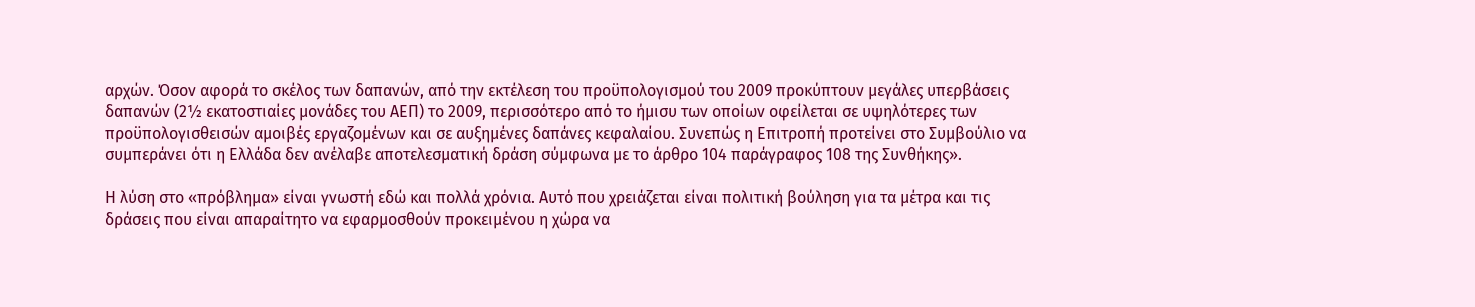αρχών. Όσον αφορά το σκέλος των δαπανών, από την εκτέλεση του προϋπολογισμού του 2009 προκύπτουν μεγάλες υπερβάσεις δαπανών (2½ εκατοστιαίες μονάδες του ΑΕΠ) το 2009, περισσότερο από το ήμισυ των οποίων οφείλεται σε υψηλότερες των προϋπολογισθεισών αμοιβές εργαζομένων και σε αυξημένες δαπάνες κεφαλαίου. Συνεπώς η Επιτροπή προτείνει στο Συμβούλιο να συμπεράνει ότι η Ελλάδα δεν ανέλαβε αποτελεσματική δράση σύμφωνα με το άρθρο 104 παράγραφος 108 της Συνθήκης».

Η λύση στο «πρόβλημα» είναι γνωστή εδώ και πολλά χρόνια. Αυτό που χρειάζεται είναι πολιτική βούληση για τα μέτρα και τις δράσεις που είναι απαραίτητο να εφαρμοσθούν προκειμένου η χώρα να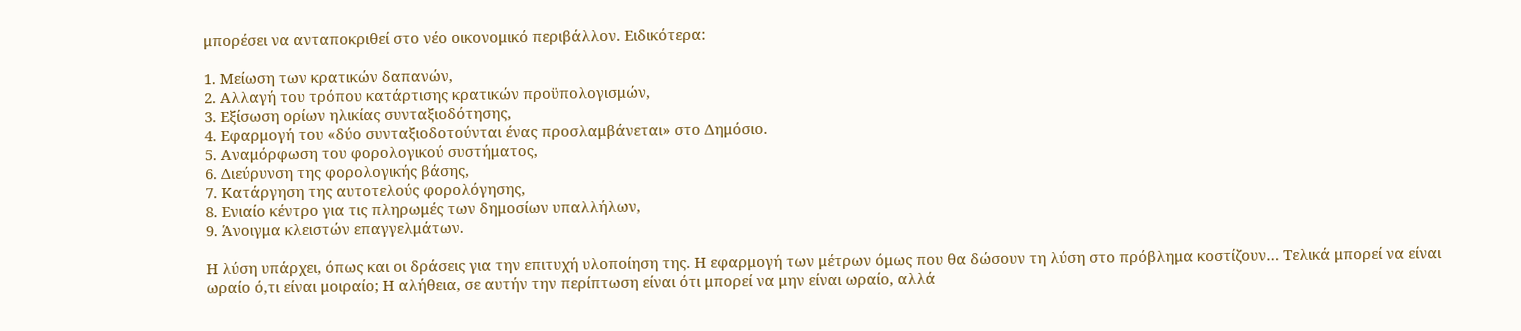μπορέσει να ανταποκριθεί στο νέο οικονομικό περιβάλλον. Ειδικότερα:

1. Μείωση των κρατικών δαπανών,
2. Αλλαγή του τρόπου κατάρτισης κρατικών προϋπολογισμών,
3. Εξίσωση ορίων ηλικίας συνταξιοδότησης,
4. Εφαρμογή του «δύο συνταξιοδοτούνται ένας προσλαμβάνεται» στο Δημόσιο.
5. Αναμόρφωση του φορολογικού συστήματος,
6. Διεύρυνση της φορολογικής βάσης,
7. Κατάργηση της αυτοτελούς φορολόγησης,
8. Ενιαίο κέντρο για τις πληρωμές των δημοσίων υπαλλήλων,
9. Άνοιγμα κλειστών επαγγελμάτων.

Η λύση υπάρχει, όπως και οι δράσεις για την επιτυχή υλοποίηση της. Η εφαρμογή των μέτρων όμως που θα δώσουν τη λύση στο πρόβλημα κοστίζουν… Τελικά μπορεί να είναι ωραίο ό,τι είναι μοιραίο; Η αλήθεια, σε αυτήν την περίπτωση είναι ότι μπορεί να μην είναι ωραίο, αλλά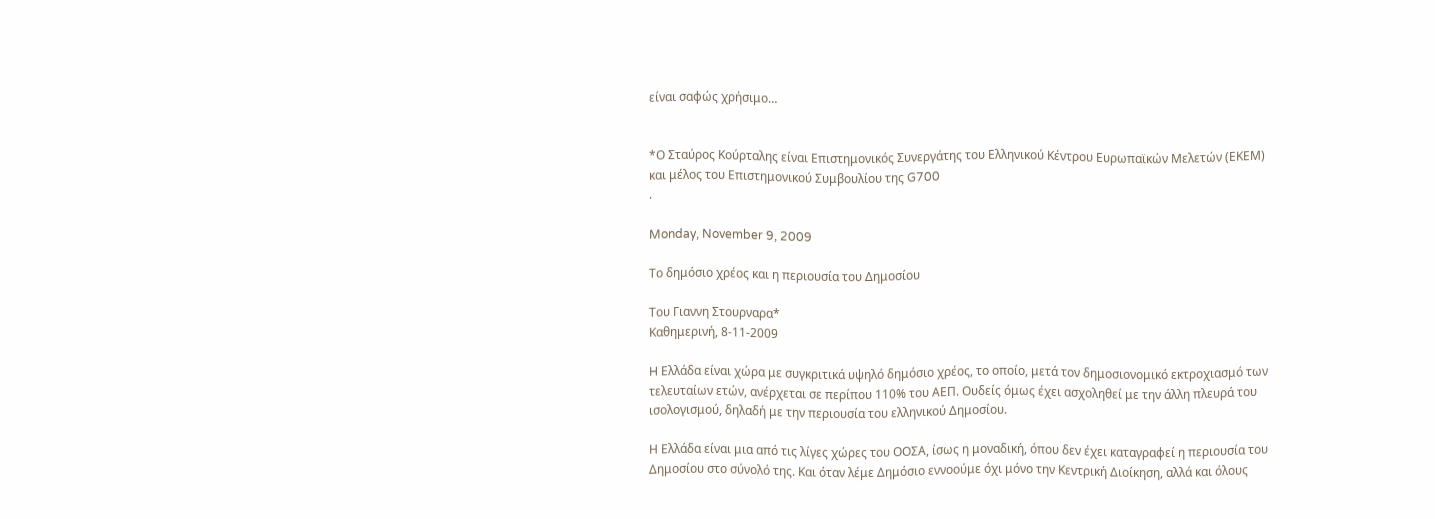είναι σαφώς χρήσιμο…


*Ο Σταύρος Κούρταλης είναι Επιστημονικός Συνεργάτης του Ελληνικού Κέντρου Ευρωπαϊκών Μελετών (ΕΚΕΜ) και μέλος του Επιστημονικού Συμβουλίου της G700
.

Monday, November 9, 2009

Το δημόσιο χρέος και η περιουσία του Δημοσίου

Του Γιαννη Στουρναρα*
Καθημερινή, 8-11-2009

H Ελλάδα είναι χώρα με συγκριτικά υψηλό δημόσιο χρέος, το οποίο, μετά τον δημοσιονομικό εκτροχιασμό των τελευταίων ετών, ανέρχεται σε περίπου 110% του ΑΕΠ. Ουδείς όμως έχει ασχοληθεί με την άλλη πλευρά του ισολογισμού, δηλαδή με την περιουσία του ελληνικού Δημοσίου.

Η Ελλάδα είναι μια από τις λίγες χώρες του ΟΟΣΑ, ίσως η μοναδική, όπου δεν έχει καταγραφεί η περιουσία του Δημοσίου στο σύνολό της. Και όταν λέμε Δημόσιο εννοούμε όχι μόνο την Κεντρική Διοίκηση, αλλά και όλους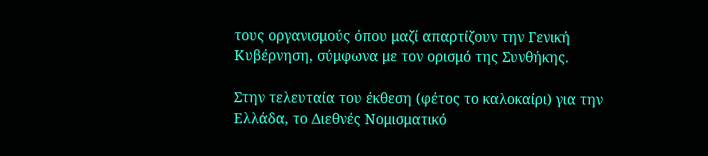τους οργανισμούς όπου μαζί απαρτίζουν την Γενική Κυβέρνηση, σύμφωνα με τον ορισμό της Συνθήκης.

Στην τελευταία του έκθεση (φέτος το καλοκαίρι) για την Ελλάδα, το Διεθνές Νομισματικό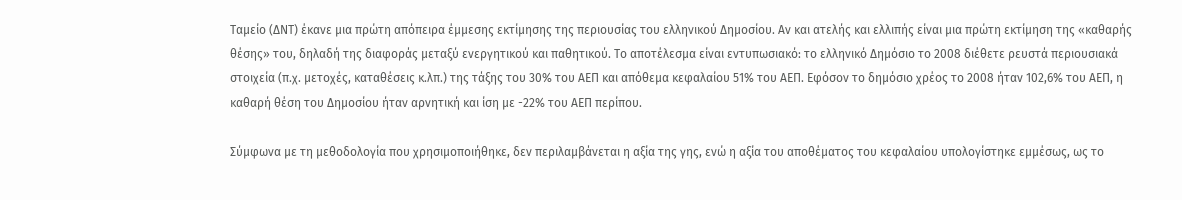Ταμείο (ΔΝΤ) έκανε μια πρώτη απόπειρα έμμεσης εκτίμησης της περιουσίας του ελληνικού Δημοσίου. Αν και ατελής και ελλιπής είναι μια πρώτη εκτίμηση της «καθαρής θέσης» του, δηλαδή της διαφοράς μεταξύ ενεργητικού και παθητικού. Το αποτέλεσμα είναι εντυπωσιακό: το ελληνικό Δημόσιο το 2008 διέθετε ρευστά περιουσιακά στοιχεία (π.χ. μετοχές, καταθέσεις κ.λπ.) της τάξης του 30% του ΑΕΠ και απόθεμα κεφαλαίου 51% του ΑΕΠ. Εφόσον το δημόσιο χρέος το 2008 ήταν 102,6% του ΑΕΠ, η καθαρή θέση του Δημοσίου ήταν αρνητική και ίση με -22% του ΑΕΠ περίπου.

Σύμφωνα με τη μεθοδολογία που χρησιμοποιήθηκε, δεν περιλαμβάνεται η αξία της γης, ενώ η αξία του αποθέματος του κεφαλαίου υπολογίστηκε εμμέσως, ως το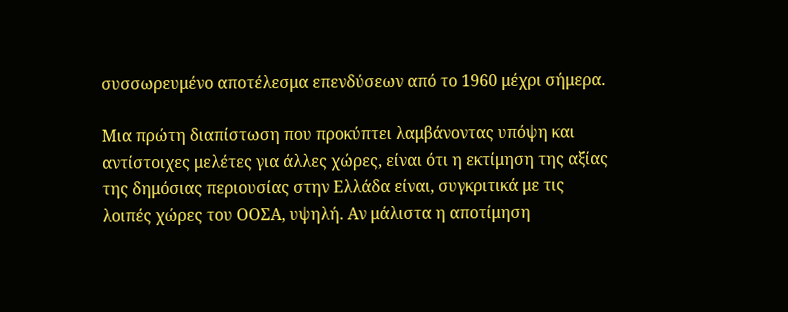συσσωρευμένο αποτέλεσμα επενδύσεων από το 1960 μέχρι σήμερα.

Μια πρώτη διαπίστωση που προκύπτει λαμβάνοντας υπόψη και αντίστοιχες μελέτες για άλλες χώρες, είναι ότι η εκτίμηση της αξίας της δημόσιας περιουσίας στην Ελλάδα είναι, συγκριτικά με τις λοιπές χώρες του ΟΟΣΑ, υψηλή. Αν μάλιστα η αποτίμηση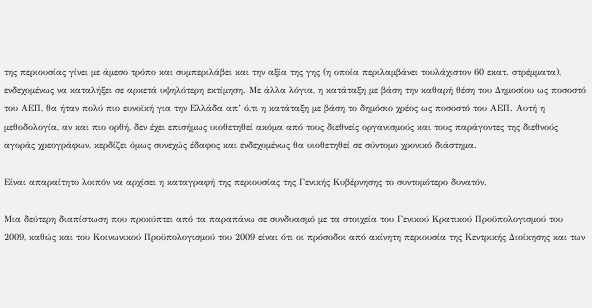της περιουσίας γίνει με άμεσο τρόπο και συμπεριλάβει και την αξία της γης (η οποία περιλαμβάνει τουλάχιστον 60 εκατ. στρέμματα), ενδεχομένως να καταλήξει σε αρκετά υψηλότερη εκτίμηση. Με άλλα λόγια, η κατάταξη με βάση την καθαρή θέση του Δημοσίου ως ποσοστό του ΑΕΠ, θα ήταν πολύ πιο ευνοϊκή για την Ελλάδα απ’ ό,τι η κατάταξη με βάση το δημόσιο χρέος ως ποσοστό του ΑΕΠ. Αυτή η μεθοδολογία, αν και πιο ορθή, δεν έχει επισήμως υιοθετηθεί ακόμα από τους διεθνείς οργανισμούς και τους παράγοντες της διεθνούς αγοράς χρεογράφων, κερδίζει όμως συνεχώς έδαφος και ενδεχομένως θα υιοθετηθεί σε σύντομο χρονικό διάστημα.

Είναι απαραίτητο λοιπόν να αρχίσει η καταγραφή της περιουσίας της Γενικής Κυβέρνησης το συντομότερο δυνατόν.

Μια δεύτερη διαπίστωση που προκύπτει από τα παραπάνω σε συνδυασμό με τα στοιχεία του Γενικού Κρατικού Προϋπολογισμού του 2009, καθώς και του Κοινωνικού Προϋπολογισμού του 2009 είναι ότι οι πρόσοδοι από ακίνητη περιουσία της Κεντρικής Διοίκησης και των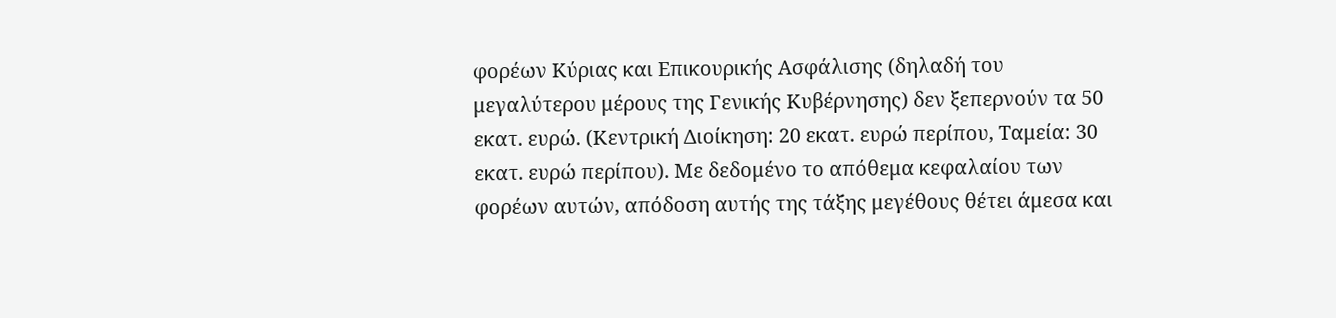φορέων Κύριας και Επικουρικής Ασφάλισης (δηλαδή του μεγαλύτερου μέρους της Γενικής Κυβέρνησης) δεν ξεπερνούν τα 50 εκατ. ευρώ. (Κεντρική Διοίκηση: 20 εκατ. ευρώ περίπου, Ταμεία: 30 εκατ. ευρώ περίπου). Με δεδομένο το απόθεμα κεφαλαίου των φορέων αυτών, απόδοση αυτής της τάξης μεγέθους θέτει άμεσα και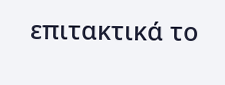επιτακτικά το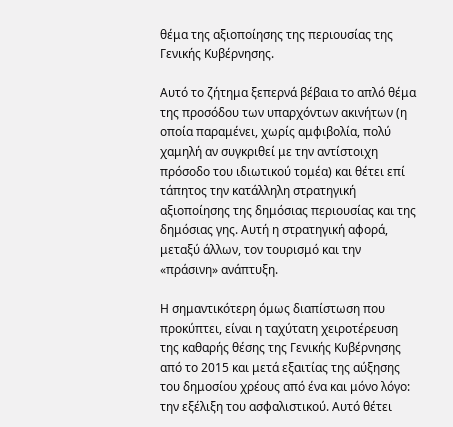θέμα της αξιοποίησης της περιουσίας της Γενικής Κυβέρνησης.

Αυτό το ζήτημα ξεπερνά βέβαια το απλό θέμα της προσόδου των υπαρχόντων ακινήτων (η οποία παραμένει, χωρίς αμφιβολία, πολύ χαμηλή αν συγκριθεί με την αντίστοιχη πρόσοδο του ιδιωτικού τομέα) και θέτει επί τάπητος την κατάλληλη στρατηγική αξιοποίησης της δημόσιας περιουσίας και της δημόσιας γης. Αυτή η στρατηγική αφορά, μεταξύ άλλων, τον τουρισμό και την «πράσινη» ανάπτυξη.

Η σημαντικότερη όμως διαπίστωση που προκύπτει, είναι η ταχύτατη χειροτέρευση της καθαρής θέσης της Γενικής Κυβέρνησης από το 2015 και μετά εξαιτίας της αύξησης του δημοσίου χρέους από ένα και μόνο λόγο: την εξέλιξη του ασφαλιστικού. Αυτό θέτει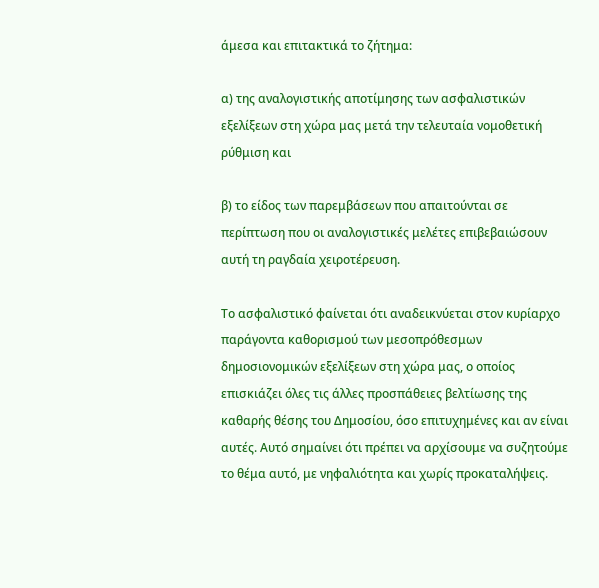άμεσα και επιτακτικά το ζήτημα:

α) της αναλογιστικής αποτίμησης των ασφαλιστικών εξελίξεων στη χώρα μας μετά την τελευταία νομοθετική ρύθμιση και

β) το είδος των παρεμβάσεων που απαιτούνται σε περίπτωση που οι αναλογιστικές μελέτες επιβεβαιώσουν αυτή τη ραγδαία χειροτέρευση.

Το ασφαλιστικό φαίνεται ότι αναδεικνύεται στον κυρίαρχο παράγοντα καθορισμού των μεσοπρόθεσμων δημοσιονομικών εξελίξεων στη χώρα μας, ο οποίος επισκιάζει όλες τις άλλες προσπάθειες βελτίωσης της καθαρής θέσης του Δημοσίου, όσο επιτυχημένες και αν είναι αυτές. Αυτό σημαίνει ότι πρέπει να αρχίσουμε να συζητούμε το θέμα αυτό, με νηφαλιότητα και χωρίς προκαταλήψεις.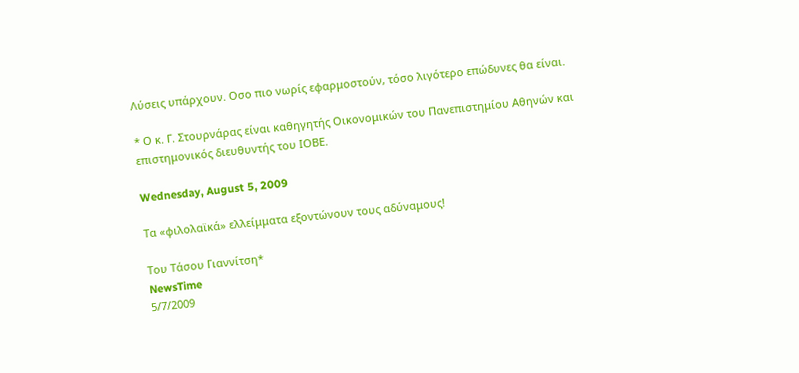Λύσεις υπάρχουν. Οσο πιο νωρίς εφαρμοστούν, τόσο λιγότερο επώδυνες θα είναι.

* Ο κ. Γ. Στουρνάρας είναι καθηγητής Οικονομικών του Πανεπιστημίου Αθηνών και επιστημονικός διευθυντής του ΙΟΒΕ.

Wednesday, August 5, 2009

Τα «φιλολαϊκά» ελλείμματα εξοντώνουν τους αδύναμους!

Του Τάσου Γιαννίτση*
NewsTime
5/7/2009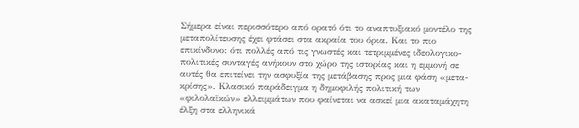Σήμερα είναι περισσότερο από ορατό ότι το αναπτυξιακό μοντέλο της μεταπολίτευσης έχει φτάσει στα ακραία του όρια. Και το πιο επικίνδυνο: ότι πολλές από τις γνωστές και τετριμμένες ιδεολογικο-πολιτικές συνταγές ανήκουν στο χώρο της ιστορίας και η εμμονή σε αυτές θα επιτείνει την ασφυξία της μετάβασης προς μια φάση «μετα-κρίσης». Κλασικό παράδειγμα η δημοφιλής πολιτική των «φιλολαϊκών» ελλειμμάτων που φαίνεται να ασκεί μια ακαταμάχητη έλξη στα ελληνικά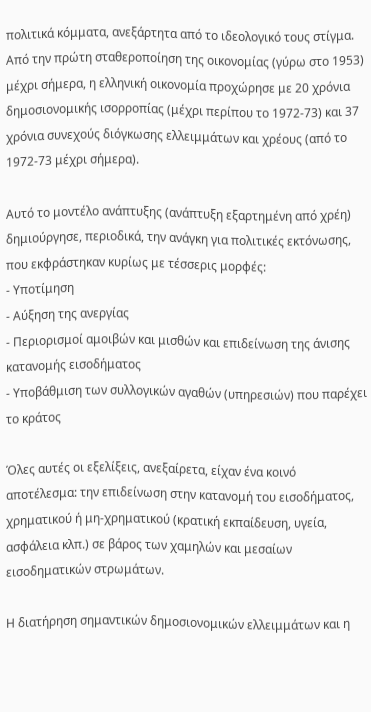πολιτικά κόμματα, ανεξάρτητα από το ιδεολογικό τους στίγμα. Από την πρώτη σταθεροποίηση της οικονομίας (γύρω στο 1953) μέχρι σήμερα, η ελληνική οικονομία προχώρησε με 20 χρόνια δημοσιονομικής ισορροπίας (μέχρι περίπου το 1972-73) και 37 χρόνια συνεχούς διόγκωσης ελλειμμάτων και χρέους (από το 1972-73 μέχρι σήμερα).

Αυτό το μοντέλο ανάπτυξης (ανάπτυξη εξαρτημένη από χρέη) δημιούργησε, περιοδικά, την ανάγκη για πολιτικές εκτόνωσης, που εκφράστηκαν κυρίως με τέσσερις μορφές:
- Υποτίμηση
- Αύξηση της ανεργίας
- Περιορισμοί αμοιβών και μισθών και επιδείνωση της άνισης κατανομής εισοδήματος
- Υποβάθμιση των συλλογικών αγαθών (υπηρεσιών) που παρέχει το κράτος

Όλες αυτές οι εξελίξεις, ανεξαίρετα, είχαν ένα κοινό αποτέλεσμα: την επιδείνωση στην κατανομή του εισοδήματος, χρηματικού ή μη-χρηματικού (κρατική εκπαίδευση, υγεία, ασφάλεια κλπ.) σε βάρος των χαμηλών και μεσαίων εισοδηματικών στρωμάτων.

Η διατήρηση σημαντικών δημοσιονομικών ελλειμμάτων και η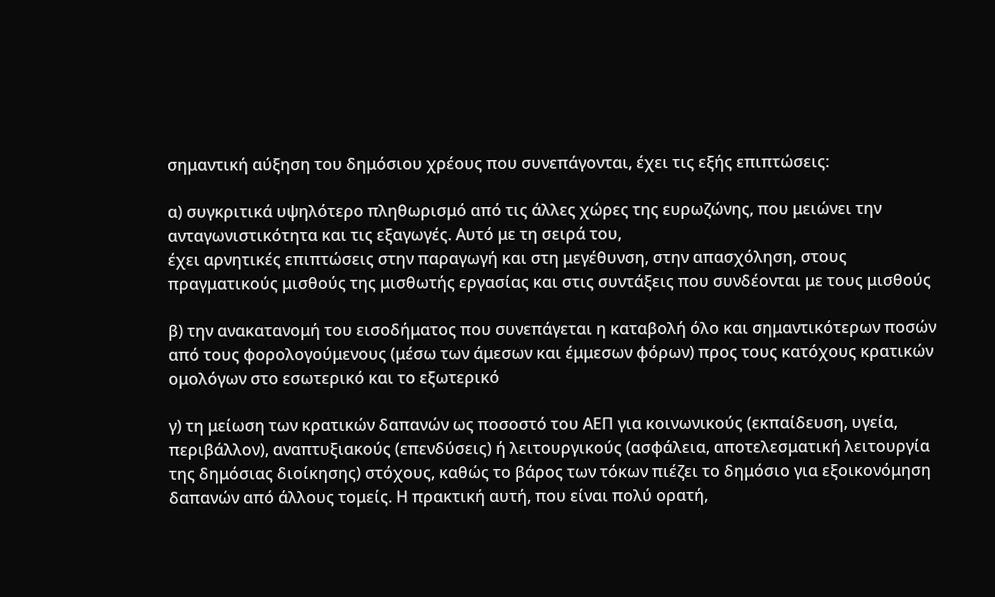σημαντική αύξηση του δημόσιου χρέους που συνεπάγονται, έχει τις εξής επιπτώσεις:

α) συγκριτικά υψηλότερο πληθωρισμό από τις άλλες χώρες της ευρωζώνης, που μειώνει την ανταγωνιστικότητα και τις εξαγωγές. Αυτό με τη σειρά του,
έχει αρνητικές επιπτώσεις στην παραγωγή και στη μεγέθυνση, στην απασχόληση, στους πραγματικούς μισθούς της μισθωτής εργασίας και στις συντάξεις που συνδέονται με τους μισθούς

β) την ανακατανομή του εισοδήματος που συνεπάγεται η καταβολή όλο και σημαντικότερων ποσών από τους φορολογούμενους (μέσω των άμεσων και έμμεσων φόρων) προς τους κατόχους κρατικών ομολόγων στο εσωτερικό και το εξωτερικό

γ) τη μείωση των κρατικών δαπανών ως ποσοστό του ΑΕΠ για κοινωνικούς (εκπαίδευση, υγεία, περιβάλλον), αναπτυξιακούς (επενδύσεις) ή λειτουργικούς (ασφάλεια, αποτελεσματική λειτουργία της δημόσιας διοίκησης) στόχους, καθώς το βάρος των τόκων πιέζει το δημόσιο για εξοικονόμηση δαπανών από άλλους τομείς. Η πρακτική αυτή, που είναι πολύ ορατή,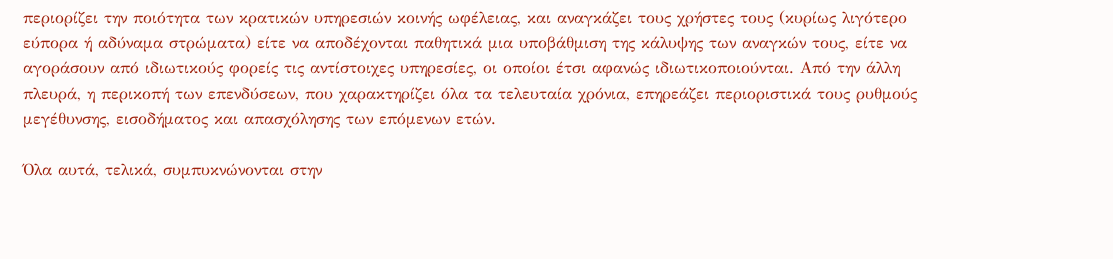περιορίζει την ποιότητα των κρατικών υπηρεσιών κοινής ωφέλειας, και αναγκάζει τους χρήστες τους (κυρίως λιγότερο εύπορα ή αδύναμα στρώματα) είτε να αποδέχονται παθητικά μια υποβάθμιση της κάλυψης των αναγκών τους, είτε να αγοράσουν από ιδιωτικούς φορείς τις αντίστοιχες υπηρεσίες, οι οποίοι έτσι αφανώς ιδιωτικοποιούνται. Από την άλλη πλευρά, η περικοπή των επενδύσεων, που χαρακτηρίζει όλα τα τελευταία χρόνια, επηρεάζει περιοριστικά τους ρυθμούς μεγέθυνσης, εισοδήματος και απασχόλησης των επόμενων ετών.

Όλα αυτά, τελικά, συμπυκνώνονται στην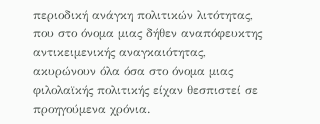περιοδική ανάγκη πολιτικών λιτότητας, που στο όνομα μιας δήθεν αναπόφευκτης αντικειμενικής αναγκαιότητας, ακυρώνουν όλα όσα στο όνομα μιας φιλολαϊκής πολιτικής είχαν θεσπιστεί σε προηγούμενα χρόνια.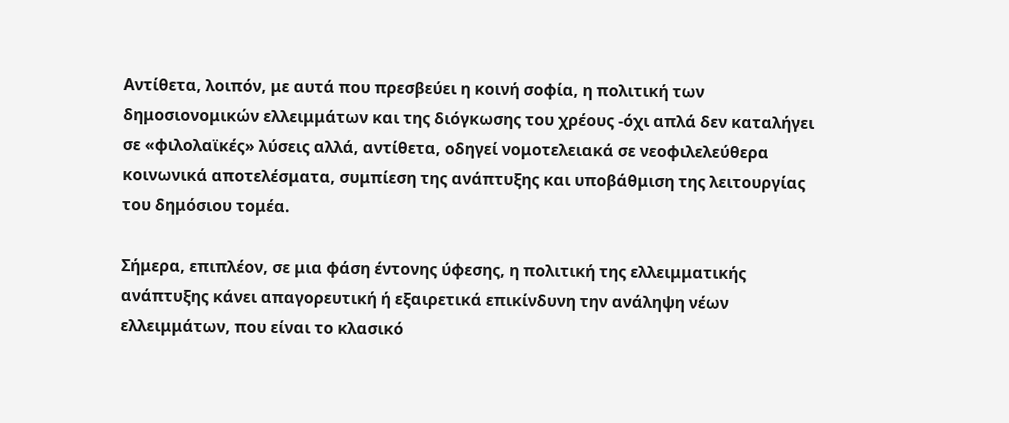Αντίθετα, λοιπόν, με αυτά που πρεσβεύει η κοινή σοφία, η πολιτική των δημοσιονομικών ελλειμμάτων και της διόγκωσης του χρέους -όχι απλά δεν καταλήγει σε «φιλολαϊκές» λύσεις αλλά, αντίθετα, οδηγεί νομοτελειακά σε νεοφιλελεύθερα κοινωνικά αποτελέσματα, συμπίεση της ανάπτυξης και υποβάθμιση της λειτουργίας του δημόσιου τομέα.

Σήμερα, επιπλέον, σε μια φάση έντονης ύφεσης, η πολιτική της ελλειμματικής ανάπτυξης κάνει απαγορευτική ή εξαιρετικά επικίνδυνη την ανάληψη νέων ελλειμμάτων, που είναι το κλασικό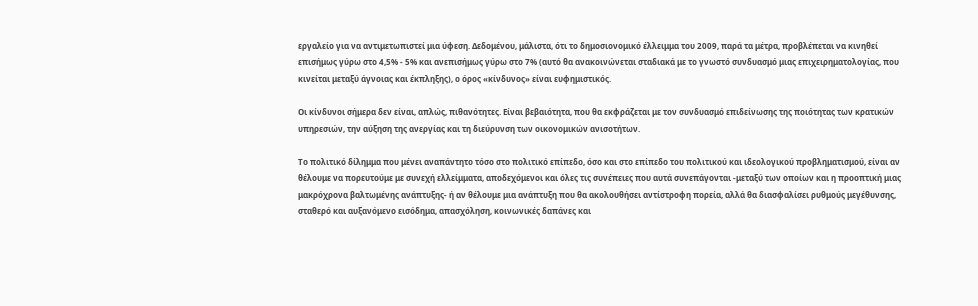εργαλείο για να αντιμετωπιστεί μια ύφεση. Δεδομένου, μάλιστα, ότι το δημοσιονομικό έλλειμμα του 2009, παρά τα μέτρα, προβλέπεται να κινηθεί επισήμως γύρω στο 4,5% - 5% και ανεπισήμως γύρω στο 7% (αυτό θα ανακοινώνεται σταδιακά με το γνωστό συνδυασμό μιας επιχειρηματολογίας, που κινείται μεταξύ άγνοιας και έκπληξης), ο όρος «κίνδυνος» είναι ευφημιστικός.

Οι κίνδυνοι σήμερα δεν είναι, απλώς, πιθανότητες. Είναι βεβαιότητα, που θα εκφράζεται με τον συνδυασμό επιδείνωσης της ποιότητας των κρατικών υπηρεσιών, την αύξηση της ανεργίας και τη διεύρυνση των οικονομικών ανισοτήτων.

Το πολιτικό δίλημμα που μένει αναπάντητο τόσο στο πολιτικό επίπεδο, όσο και στο επίπεδο του πολιτικού και ιδεολογικού προβληματισμού, είναι αν θέλουμε να πορευτούμε με συνεχή ελλείμματα, αποδεχόμενοι και όλες τις συνέπειες που αυτά συνεπάγονται -μεταξύ των οποίων και η προοπτική μιας μακρόχρονα βαλτωμένης ανάπτυξης- ή αν θέλουμε μια ανάπτυξη που θα ακολουθήσει αντίστροφη πορεία, αλλά θα διασφαλίσει ρυθμούς μεγέθυνσης, σταθερό και αυξανόμενο εισόδημα, απασχόληση, κοινωνικές δαπάνες και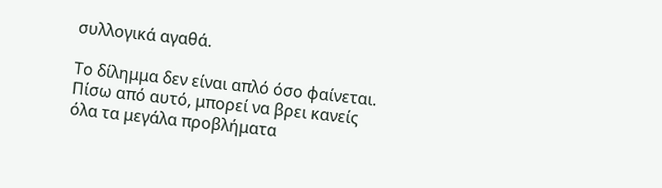συλλογικά αγαθά.

Το δίλημμα δεν είναι απλό όσο φαίνεται. Πίσω από αυτό, μπορεί να βρει κανείς όλα τα μεγάλα προβλήματα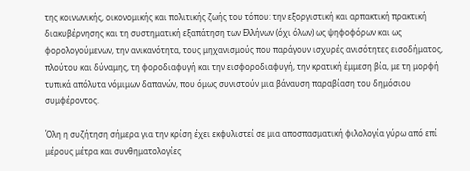της κοινωνικής, οικονομικής και πολιτικής ζωής του τόπου: την εξοργιστική και αρπακτική πρακτική διακυβέρνησης και τη συστηματική εξαπάτηση των Ελλήνων (όχι όλων) ως ψηφοφόρων και ως φορολογούμενων, την ανικανότητα, τους μηχανισμούς που παράγουν ισχυρές ανισότητες εισοδήματος, πλούτου και δύναμης, τη φοροδιαφυγή και την εισφοροδιαφυγή, την κρατική έμμεση βία, με τη μορφή τυπικά απόλυτα νόμιμων δαπανών, που όμως συνιστούν μια βάναυση παραβίαση του δημόσιου συμφέροντος.

Όλη η συζήτηση σήμερα για την κρίση έχει εκφυλιστεί σε μια αποσπασματική φιλολογία γύρω από επί μέρους μέτρα και συνθηματολογίες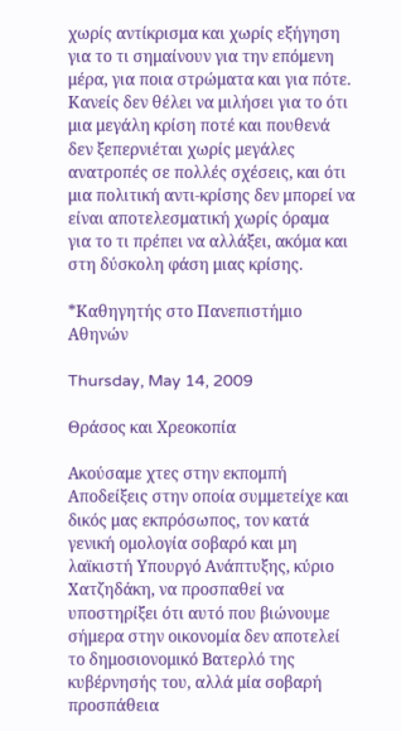χωρίς αντίκρισμα και χωρίς εξήγηση για το τι σημαίνουν για την επόμενη μέρα, για ποια στρώματα και για πότε. Κανείς δεν θέλει να μιλήσει για το ότι μια μεγάλη κρίση ποτέ και πουθενά δεν ξεπερνιέται χωρίς μεγάλες ανατροπές σε πολλές σχέσεις, και ότι μια πολιτική αντι-κρίσης δεν μπορεί να είναι αποτελεσματική χωρίς όραμα για το τι πρέπει να αλλάξει, ακόμα και στη δύσκολη φάση μιας κρίσης.

*Καθηγητής στο Πανεπιστήμιο Αθηνών

Thursday, May 14, 2009

Θράσος και Χρεοκοπία

Ακούσαμε χτες στην εκπομπή Αποδείξεις στην οποία συμμετείχε και δικός μας εκπρόσωπος, τον κατά γενική ομολογία σοβαρό και μη λαϊκιστή Υπουργό Ανάπτυξης, κύριο Χατζηδάκη, να προσπαθεί να υποστηρίξει ότι αυτό που βιώνουμε σήμερα στην οικονομία δεν αποτελεί το δημοσιονομικό Βατερλό της κυβέρνησής του, αλλά μία σοβαρή προσπάθεια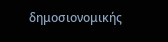δημοσιονομικής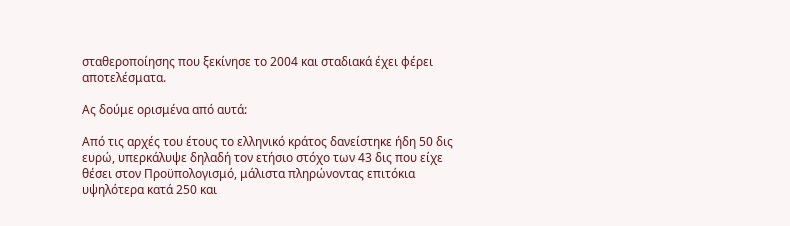σταθεροποίησης που ξεκίνησε το 2004 και σταδιακά έχει φέρει αποτελέσματα.

Ας δούμε ορισμένα από αυτά:

Από τις αρχές του έτους το ελληνικό κράτος δανείστηκε ήδη 50 δις ευρώ, υπερκάλυψε δηλαδή τον ετήσιο στόχο των 43 δις που είχε θέσει στον Προϋπολογισμό, μάλιστα πληρώνοντας επιτόκια υψηλότερα κατά 250 και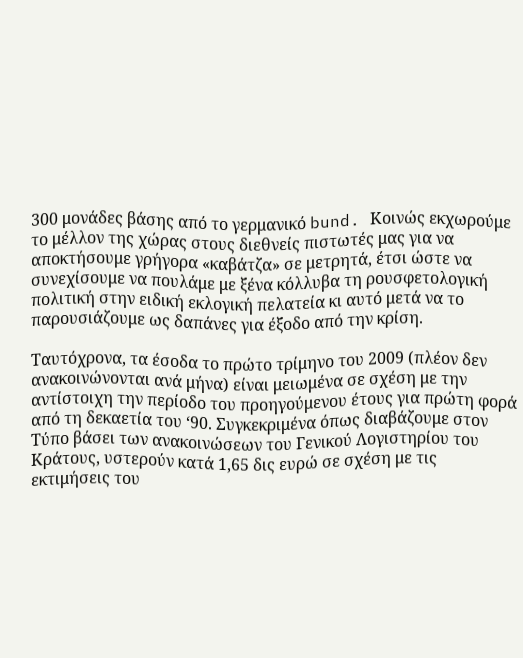300 μονάδες βάσης από το γερμανικό bund. Κοινώς εκχωρούμε το μέλλον της χώρας στους διεθνείς πιστωτές μας για να αποκτήσουμε γρήγορα «καβάτζα» σε μετρητά, έτσι ώστε να συνεχίσουμε να πουλάμε με ξένα κόλλυβα τη ρουσφετολογική πολιτική στην ειδική εκλογική πελατεία κι αυτό μετά να το παρουσιάζουμε ως δαπάνες για έξοδο από την κρίση.

Ταυτόχρονα, τα έσοδα το πρώτο τρίμηνο του 2009 (πλέον δεν ανακοινώνονται ανά μήνα) είναι μειωμένα σε σχέση με την αντίστοιχη την περίοδο του προηγούμενου έτους για πρώτη φορά από τη δεκαετία του ‘90. Συγκεκριμένα όπως διαβάζουμε στον Τύπο βάσει των ανακοινώσεων του Γενικού Λογιστηρίου του Κράτους, υστερούν κατά 1,65 δις ευρώ σε σχέση με τις εκτιμήσεις του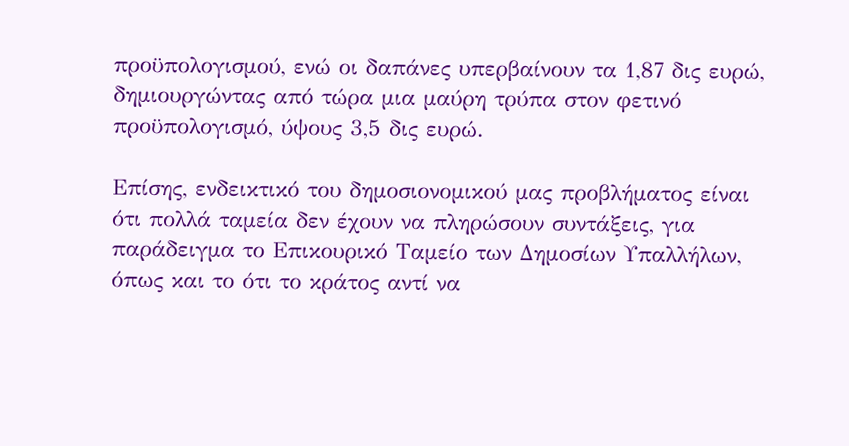προϋπολογισμού, ενώ οι δαπάνες υπερβαίνουν τα 1,87 δις ευρώ, δημιουργώντας από τώρα μια μαύρη τρύπα στον φετινό προϋπολογισμό, ύψους 3,5 δις ευρώ.

Επίσης, ενδεικτικό του δημοσιονομικού μας προβλήματος είναι ότι πολλά ταμεία δεν έχουν να πληρώσουν συντάξεις, για παράδειγμα το Επικουρικό Ταμείο των Δημοσίων Υπαλλήλων, όπως και το ότι το κράτος αντί να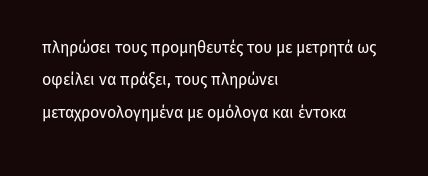πληρώσει τους προμηθευτές του με μετρητά ως οφείλει να πράξει, τους πληρώνει μεταχρονολογημένα με ομόλογα και έντοκα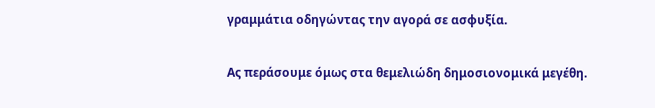γραμμάτια οδηγώντας την αγορά σε ασφυξία.

Ας περάσουμε όμως στα θεμελιώδη δημοσιονομικά μεγέθη.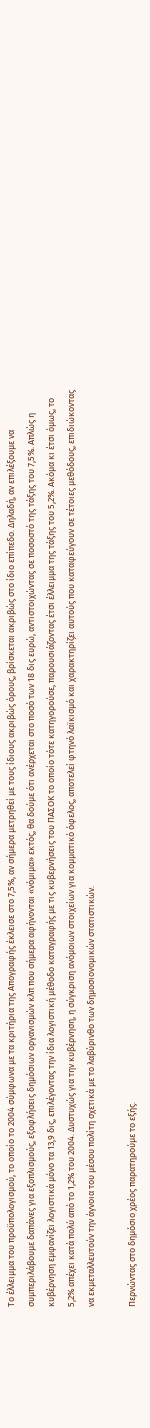Το έλλειμμα του προϋπολογισμού, το οποίο το 2004 σύμφωνα με τα κριτήρια της Απογραφής έκλεισε στο 7,5%, αν σήμερα μετρηθεί με τους ίδιους ακριβώς όρους, βρίσκεται ακριβώς στο ίδιο επίπεδο. Δηλαδή, αν επιλέξουμε να συμπεριλάβουμε δαπάνες για εξοπλισμούς, εξοφλήσεις δημόσιων οργανισμών κλπ που σήμερα αφήνονται «νόμιμα» εκτός, θα δούμε ότι ανέρχεται στο ποσό των 18 δις ευρώ, αντιστοιχώντας σε ποσοστό της τάξης του 7,5%. Απλώς η κυβέρνηση εμφανίζει λογιστικά μόνο τα 13,9 δις, επιλέγοντας την ίδια λογιστική μέθοδο καταγραφής με τις κυβερνήσεις του ΠΑΣΟΚ το οποίο τότε κατηγορούσε, παρουσιάζοντας έτσι έλλειμμα της τάξης του 5,2%. Ακόμα κι έτσι όμως, το 5,2% απέχει κατά πολύ από το 1,2% του 2004. Δυστυχώς για την κυβέρνηση, η σύγκριση ανόμοιων στοιχείων για κομματικό όφελος, αποτελεί φτηνό λαϊκισμό και χαρακτηρίζει αυτούς που καταφεύγουν σε τέτοιες μεθόδους, επιδιώκοντας να εκμεταλλευτούν την άγνοια του μέσου πολίτη σχετικά με το λαβύρινθο των δημοσιονομικών στατιστικών.

Περνώντας στο δημόσιο χρέος παρατηρούμε το εξής.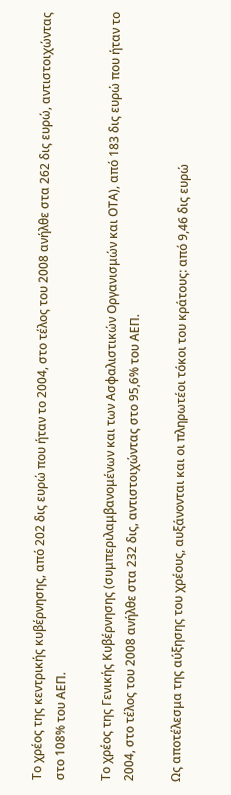Το χρέος της κεντρικής κυβέρνησης, από 202 δις ευρώ που ήταν το 2004, στο τέλος του 2008 ανήλθε στα 262 δις ευρώ, αντιστοιχώντας στο 108% του ΑΕΠ.

Το χρέος της Γενικής Κυβέρνησης (συμπεριλαμβανομένων και των Ασφαλιστικών Οργανισμών και ΟΤΑ), από 183 δις ευρώ που ήταν το 2004, στο τέλος του 2008 ανήλθε στα 232 δις, αντιστοιχώντας στο 95,6% του ΑΕΠ.

Ως αποτέλεσμα της αύξησης του χρέους, αυξάνονται και οι πληρωτέοι τόκοι του κράτους: από 9,46 δις ευρώ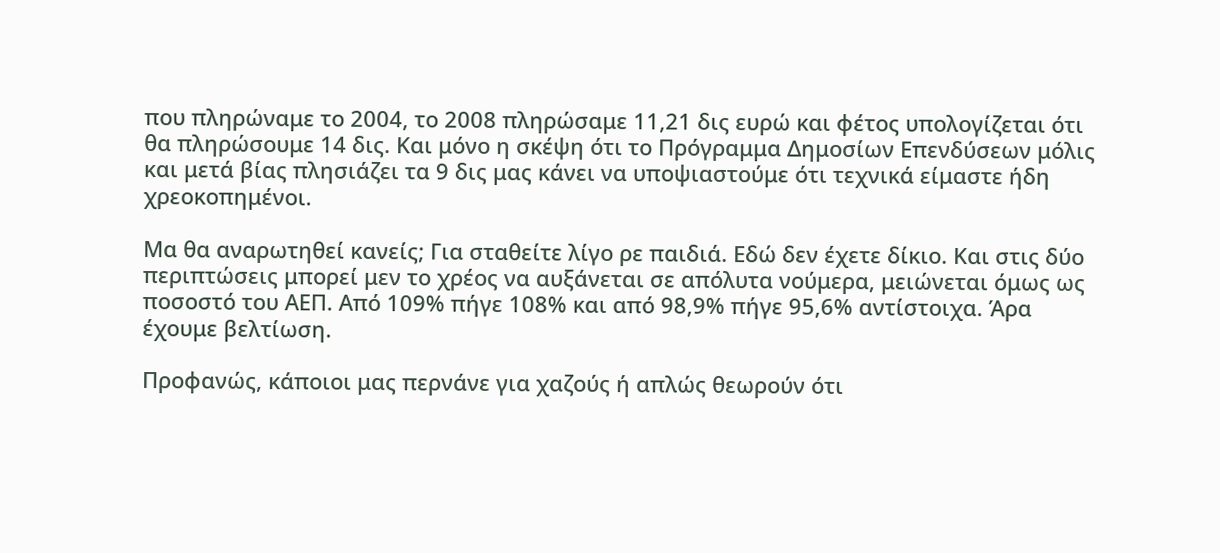που πληρώναμε το 2004, το 2008 πληρώσαμε 11,21 δις ευρώ και φέτος υπολογίζεται ότι θα πληρώσουμε 14 δις. Και μόνο η σκέψη ότι το Πρόγραμμα Δημοσίων Επενδύσεων μόλις και μετά βίας πλησιάζει τα 9 δις μας κάνει να υποψιαστούμε ότι τεχνικά είμαστε ήδη χρεοκοπημένοι.

Μα θα αναρωτηθεί κανείς; Για σταθείτε λίγο ρε παιδιά. Εδώ δεν έχετε δίκιο. Και στις δύο περιπτώσεις μπορεί μεν το χρέος να αυξάνεται σε απόλυτα νούμερα, μειώνεται όμως ως ποσοστό του ΑΕΠ. Από 109% πήγε 108% και από 98,9% πήγε 95,6% αντίστοιχα. Άρα έχουμε βελτίωση.

Προφανώς, κάποιοι μας περνάνε για χαζούς ή απλώς θεωρούν ότι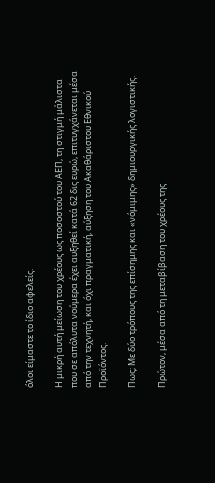όλοι είμαστε το ίδιο αφελείς.

Η μικρή αυτή μείωση του χρέους ως ποσοστού του ΑΕΠ, τη στιγμή μάλιστα που σε απόλυτα νούμερα έχει αυξηθεί κατά 62 δις ευρώ, επιτυγχάνεται μέσα από την τεχνητή, και όχι πραγματική, αύξηση του Ακαθάριστου Εθνικού Προϊόντος.

Πως; Με δύο τρόπους της επίσημης και «νόμιμης» δημιουργικής λογιστικής.

Πρώτον, μέσα από τη μεταβίβαση του χρέους της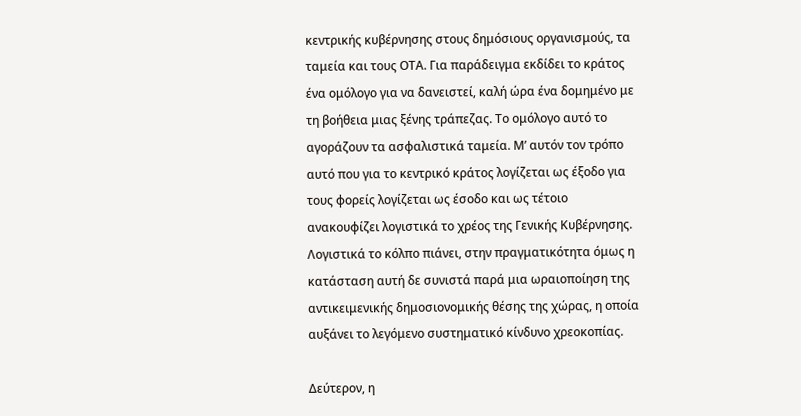κεντρικής κυβέρνησης στους δημόσιους οργανισμούς, τα ταμεία και τους ΟΤΑ. Για παράδειγμα εκδίδει το κράτος ένα ομόλογο για να δανειστεί, καλή ώρα ένα δομημένο με τη βοήθεια μιας ξένης τράπεζας. Το ομόλογο αυτό το αγοράζουν τα ασφαλιστικά ταμεία. Μ’ αυτόν τον τρόπο αυτό που για το κεντρικό κράτος λογίζεται ως έξοδο για τους φορείς λογίζεται ως έσοδο και ως τέτοιο ανακουφίζει λογιστικά το χρέος της Γενικής Κυβέρνησης. Λογιστικά το κόλπο πιάνει, στην πραγματικότητα όμως η κατάσταση αυτή δε συνιστά παρά μια ωραιοποίηση της αντικειμενικής δημοσιονομικής θέσης της χώρας, η οποία αυξάνει το λεγόμενο συστηματικό κίνδυνο χρεοκοπίας.

Δεύτερον, η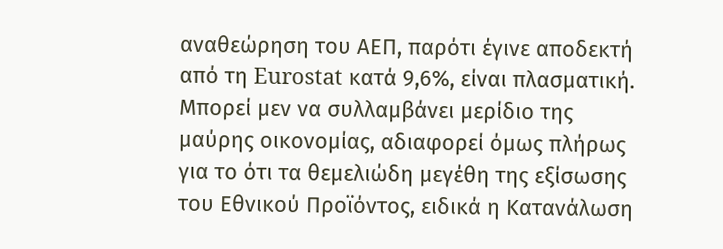αναθεώρηση του ΑΕΠ, παρότι έγινε αποδεκτή από τη Eurostat κατά 9,6%, είναι πλασματική. Μπορεί μεν να συλλαμβάνει μερίδιο της μαύρης οικονομίας, αδιαφορεί όμως πλήρως για το ότι τα θεμελιώδη μεγέθη της εξίσωσης του Εθνικού Προϊόντος, ειδικά η Κατανάλωση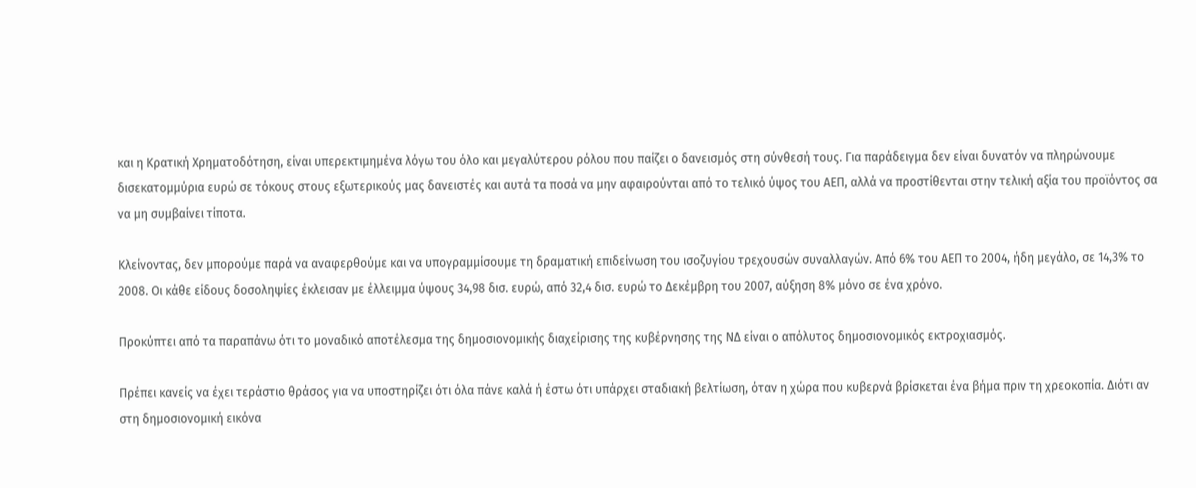και η Κρατική Χρηματοδότηση, είναι υπερεκτιμημένα λόγω του όλο και μεγαλύτερου ρόλου που παίζει ο δανεισμός στη σύνθεσή τους. Για παράδειγμα δεν είναι δυνατόν να πληρώνουμε δισεκατομμύρια ευρώ σε τόκους στους εξωτερικούς μας δανειστές και αυτά τα ποσά να μην αφαιρούνται από το τελικό ύψος του ΑΕΠ, αλλά να προστίθενται στην τελική αξία του προϊόντος σα να μη συμβαίνει τίποτα.

Κλείνοντας, δεν μπορούμε παρά να αναφερθούμε και να υπογραμμίσουμε τη δραματική επιδείνωση του ισοζυγίου τρεχουσών συναλλαγών. Από 6% του ΑΕΠ το 2004, ήδη μεγάλο, σε 14,3% το 2008. Οι κάθε είδους δοσοληψίες έκλεισαν με έλλειμμα ύψους 34,98 δισ. ευρώ, από 32,4 δισ. ευρώ το Δεκέμβρη του 2007, αύξηση 8% μόνο σε ένα χρόνο.

Προκύπτει από τα παραπάνω ότι το μοναδικό αποτέλεσμα της δημοσιονομικής διαχείρισης της κυβέρνησης της ΝΔ είναι ο απόλυτος δημοσιονομικός εκτροχιασμός.

Πρέπει κανείς να έχει τεράστιο θράσος για να υποστηρίζει ότι όλα πάνε καλά ή έστω ότι υπάρχει σταδιακή βελτίωση, όταν η χώρα που κυβερνά βρίσκεται ένα βήμα πριν τη χρεοκοπία. Διότι αν στη δημοσιονομική εικόνα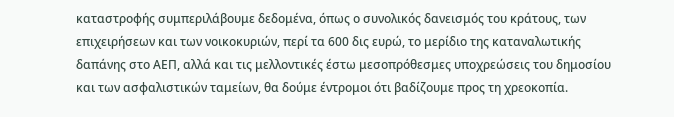καταστροφής συμπεριλάβουμε δεδομένα, όπως ο συνολικός δανεισμός του κράτους, των επιχειρήσεων και των νοικοκυριών, περί τα 600 δις ευρώ, το μερίδιο της καταναλωτικής δαπάνης στο ΑΕΠ, αλλά και τις μελλοντικές έστω μεσοπρόθεσμες υποχρεώσεις του δημοσίου και των ασφαλιστικών ταμείων, θα δούμε έντρομοι ότι βαδίζουμε προς τη χρεοκοπία.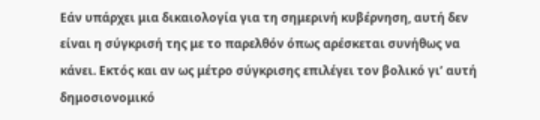Εάν υπάρχει μια δικαιολογία για τη σημερινή κυβέρνηση, αυτή δεν είναι η σύγκρισή της με το παρελθόν όπως αρέσκεται συνήθως να κάνει. Εκτός και αν ως μέτρο σύγκρισης επιλέγει τον βολικό γι’ αυτή δημοσιονομικό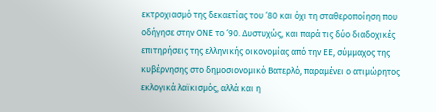εκτροχιασμό της δεκαετίας του ‘80 και όχι τη σταθεροποίηση που οδήγησε στην ΟΝΕ το ‘90. Δυστυχώς, και παρά τις δύο διαδοχικές επιτηρήσεις της ελληνικής οικονομίας από την ΕΕ, σύμμαχος της κυβέρνησης στο δημοσιονομικό Βατερλό, παραμένει ο ατιμώρητος εκλογικά λαϊκισμός, αλλά και η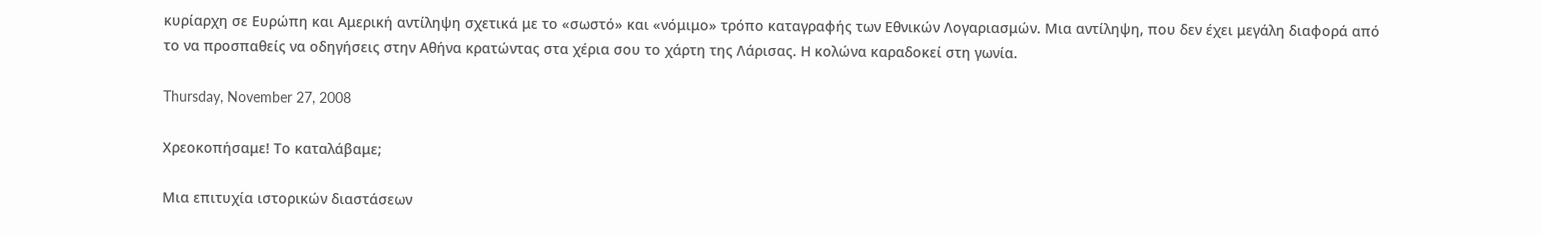κυρίαρχη σε Ευρώπη και Αμερική αντίληψη σχετικά με το «σωστό» και «νόμιμο» τρόπο καταγραφής των Εθνικών Λογαριασμών. Μια αντίληψη, που δεν έχει μεγάλη διαφορά από το να προσπαθείς να οδηγήσεις στην Αθήνα κρατώντας στα χέρια σου το χάρτη της Λάρισας. Η κολώνα καραδοκεί στη γωνία.

Thursday, November 27, 2008

Χρεοκοπήσαμε! Το καταλάβαμε;

Μια επιτυχία ιστορικών διαστάσεων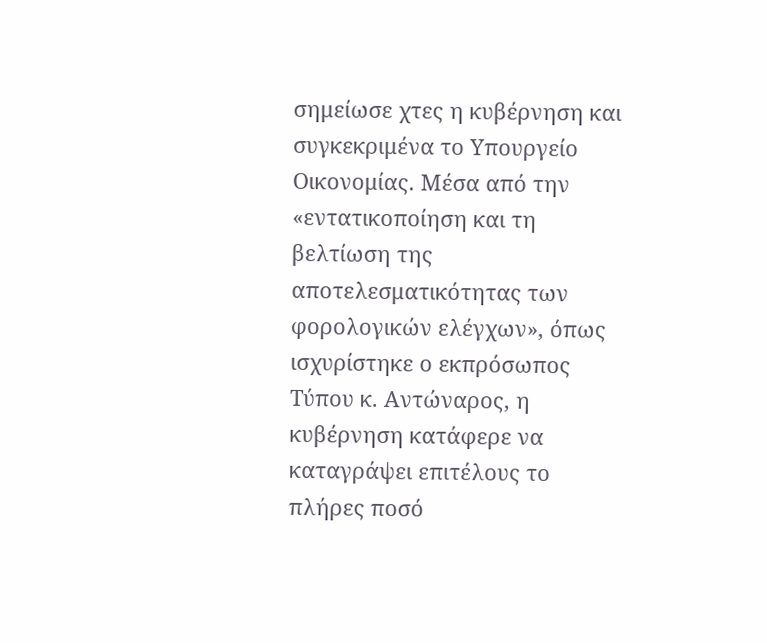σημείωσε χτες η κυβέρνηση και συγκεκριμένα το Υπουργείο Οικονομίας. Μέσα από την «εντατικοποίηση και τη βελτίωση της αποτελεσματικότητας των φορολογικών ελέγχων», όπως ισχυρίστηκε ο εκπρόσωπος Τύπου κ. Αντώναρος, η κυβέρνηση κατάφερε να καταγράψει επιτέλους το πλήρες ποσό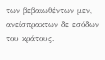των βεβαιωθέντων μεν, ανείσπρακτων δε εσόδων του κράτους.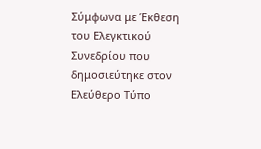Σύμφωνα με Έκθεση του Ελεγκτικού Συνεδρίου που δημοσιεύτηκε στον Ελεύθερο Τύπο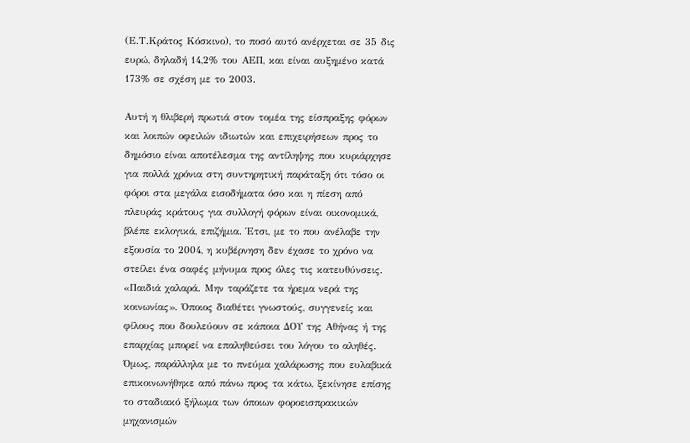(Ε.Τ.Κράτος Κόσκινο), το ποσό αυτό ανέρχεται σε 35 δις ευρώ, δηλαδή 14,2% του ΑΕΠ, και είναι αυξημένο κατά 173% σε σχέση με το 2003.

Αυτή η θλιβερή πρωτιά στον τομέα της είσπραξης φόρων και λοιπών οφειλών ιδιωτών και επιχειρήσεων προς το δημόσιο είναι αποτέλεσμα της αντίληψης που κυριάρχησε για πολλά χρόνια στη συντηρητική παράταξη ότι τόσο οι φόροι στα μεγάλα εισοδήματα όσο και η πίεση από πλευράς κράτους για συλλογή φόρων είναι οικονομικά, βλέπε εκλογικά, επιζήμια. Έτσι, με το που ανέλαβε την εξουσία το 2004, η κυβέρνηση δεν έχασε το χρόνο να στείλει ένα σαφές μήνυμα προς όλες τις κατευθύνσεις. «Παιδιά χαλαρά. Μην ταράζετε τα ήρεμα νερά της κοινωνίας». Όποιος διαθέτει γνωστούς, συγγενείς και φίλους που δουλεύουν σε κάποια ΔΟΥ της Αθήνας ή της επαρχίας μπορεί να επαληθεύσει του λόγου το αληθές. Όμως, παράλληλα με το πνεύμα χαλάρωσης που ευλαβικά επικοινωνήθηκε από πάνω προς τα κάτω, ξεκίνησε επίσης το σταδιακό ξήλωμα των όποιων φοροεισπρακικών μηχανισμών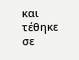και τέθηκε σε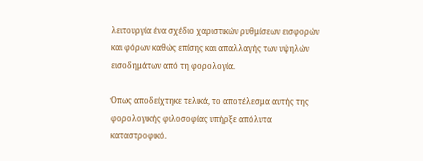λειτουργία ένα σχέδιο χαριστικών ρυθμίσεων εισφορών και φόρων καθώς επίσης και απαλλαγής των υψηλών εισοδημάτων από τη φορολογία.

Όπως αποδείχτηκε τελικά, το αποτέλεσμα αυτής της φορολογικής φιλοσοφίας υπήρξε απόλυτα καταστροφικό.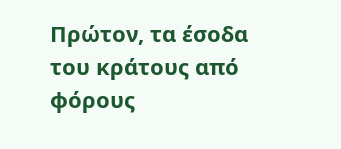Πρώτον, τα έσοδα του κράτους από φόρους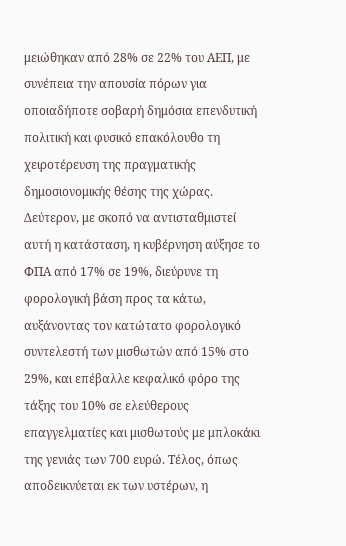μειώθηκαν από 28% σε 22% του ΑΕΠ, με συνέπεια την απουσία πόρων για οποιαδήποτε σοβαρή δημόσια επενδυτική πολιτική και φυσικό επακόλουθο τη χειροτέρευση της πραγματικής δημοσιονομικής θέσης της χώρας. Δεύτερον, με σκοπό να αντισταθμιστεί αυτή η κατάσταση, η κυβέρνηση αύξησε το ΦΠΑ από 17% σε 19%, διεύρυνε τη φορολογική βάση προς τα κάτω, αυξάνοντας τον κατώτατο φορολογικό συντελεστή των μισθωτών από 15% στο 29%, και επέβαλλε κεφαλικό φόρο της τάξης του 10% σε ελεύθερους επαγγελματίες και μισθωτούς με μπλοκάκι της γενιάς των 700 ευρώ. Τέλος, όπως αποδεικνύεται εκ των υστέρων, η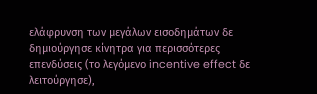ελάφρυνση των μεγάλων εισοδημάτων δε δημιούργησε κίνητρα για περισσότερες επενδύσεις (το λεγόμενο incentive effect δε λειτούργησε),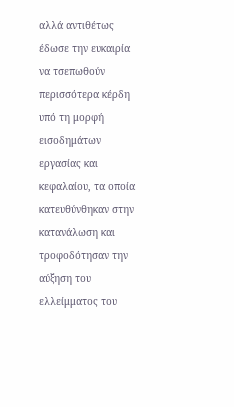αλλά αντιθέτως έδωσε την ευκαιρία να τσεπωθούν περισσότερα κέρδη υπό τη μορφή εισοδημάτων εργασίας και κεφαλαίου, τα οποία κατευθύνθηκαν στην κατανάλωση και τροφοδότησαν την αύξηση του ελλείμματος του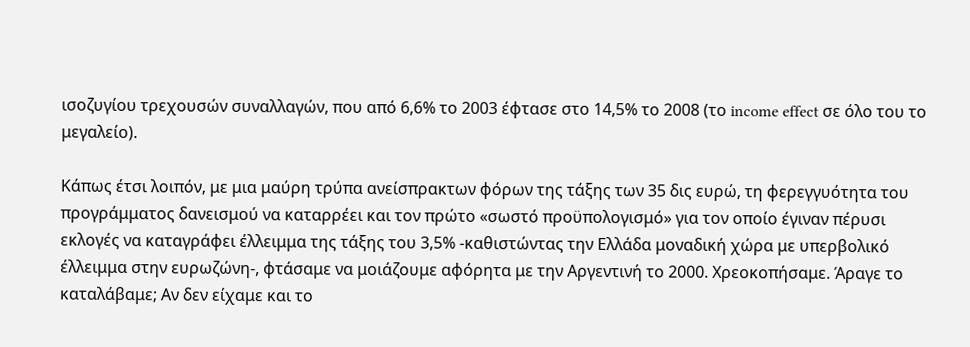ισοζυγίου τρεχουσών συναλλαγών, που από 6,6% το 2003 έφτασε στο 14,5% το 2008 (το income effect σε όλο του το μεγαλείο).

Κάπως έτσι λοιπόν, με μια μαύρη τρύπα ανείσπρακτων φόρων της τάξης των 35 δις ευρώ, τη φερεγγυότητα του προγράμματος δανεισμού να καταρρέει και τον πρώτο «σωστό προϋπολογισμό» για τον οποίο έγιναν πέρυσι εκλογές να καταγράφει έλλειμμα της τάξης του 3,5% -καθιστώντας την Ελλάδα μοναδική χώρα με υπερβολικό έλλειμμα στην ευρωζώνη-, φτάσαμε να μοιάζουμε αφόρητα με την Αργεντινή το 2000. Χρεοκοπήσαμε. Άραγε το καταλάβαμε; Αν δεν είχαμε και το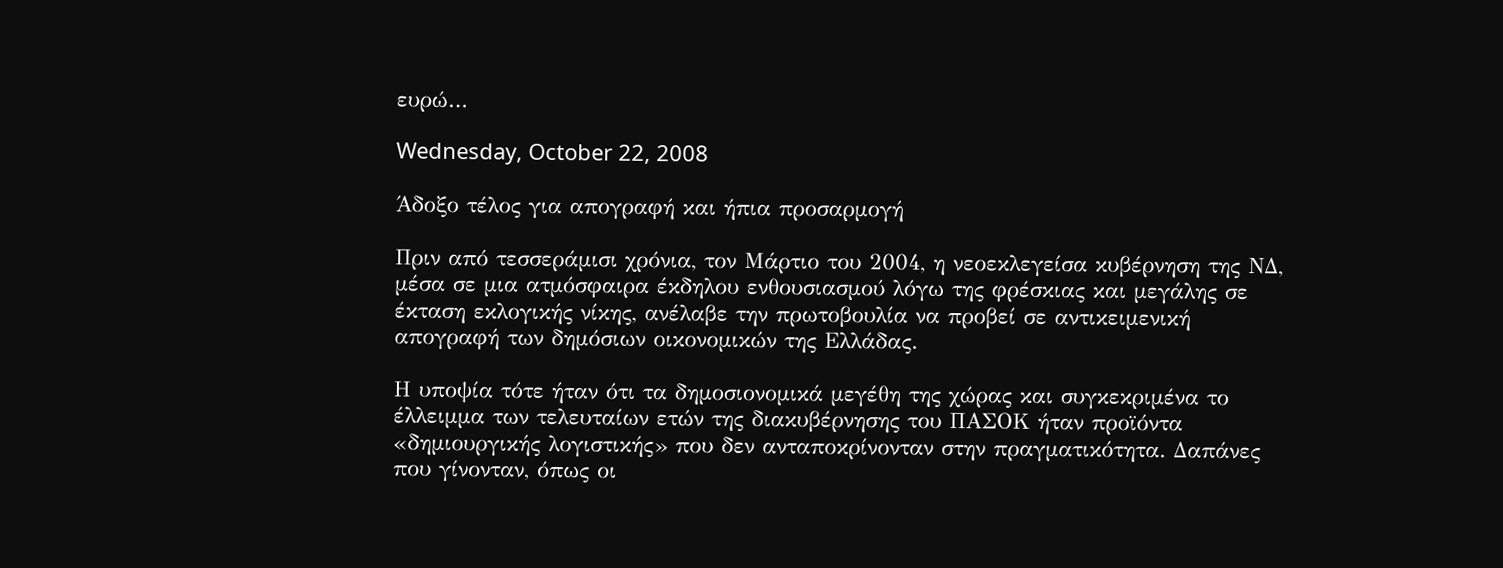ευρώ…

Wednesday, October 22, 2008

Άδοξο τέλος για απογραφή και ήπια προσαρμογή

Πριν από τεσσεράμισι χρόνια, τον Μάρτιο του 2004, η νεοεκλεγείσα κυβέρνηση της ΝΔ, μέσα σε μια ατμόσφαιρα έκδηλου ενθουσιασμού λόγω της φρέσκιας και μεγάλης σε έκταση εκλογικής νίκης, ανέλαβε την πρωτοβουλία να προβεί σε αντικειμενική απογραφή των δημόσιων οικονομικών της Ελλάδας.

Η υποψία τότε ήταν ότι τα δημοσιονομικά μεγέθη της χώρας και συγκεκριμένα το έλλειμμα των τελευταίων ετών της διακυβέρνησης του ΠΑΣΟΚ ήταν προϊόντα «δημιουργικής λογιστικής» που δεν ανταποκρίνονταν στην πραγματικότητα. Δαπάνες που γίνονταν, όπως οι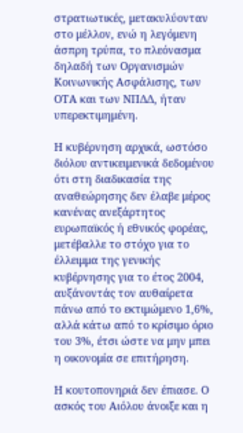στρατιωτικές, μετακυλύονταν στο μέλλον, ενώ η λεγόμενη άσπρη τρύπα, το πλεόνασμα δηλαδή των Οργανισμών Κοινωνικής Ασφάλισης, των ΟΤΑ και των ΝΠΔΔ, ήταν υπερεκτιμημένη.

Η κυβέρνηση αρχικά, ωστόσο διόλου αντικειμενικά δεδομένου ότι στη διαδικασία της αναθεώρησης δεν έλαβε μέρος κανένας ανεξάρτητος ευρωπαϊκός ή εθνικός φορέας, μετέβαλλε το στόχο για το έλλειμμα της γενικής κυβέρνησης για το έτος 2004, αυξάνοντάς τον αυθαίρετα πάνω από το εκτιμώμενο 1,6%, αλλά κάτω από το κρίσιμο όριο του 3%, έτσι ώστε να μην μπει η οικονομία σε επιτήρηση.

Η κουτοπονηριά δεν έπιασε. Ο ασκός του Αιόλου άνοιξε και η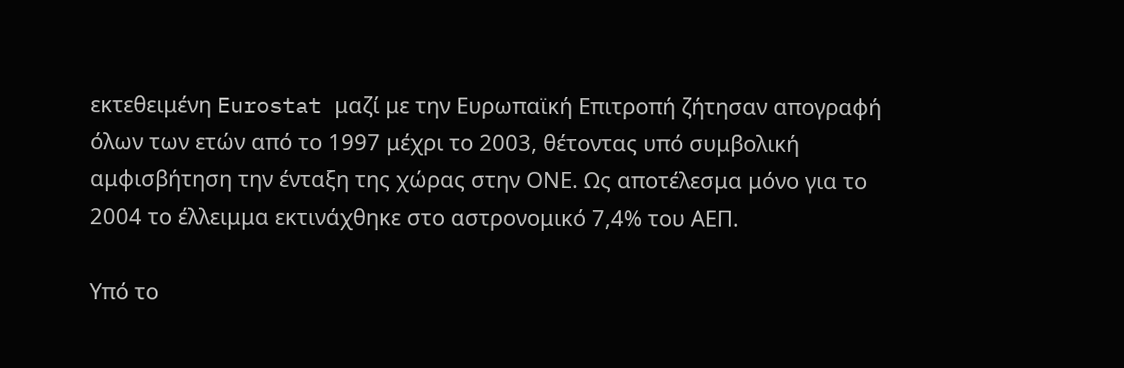εκτεθειμένη Eurostat μαζί με την Ευρωπαϊκή Επιτροπή ζήτησαν απογραφή όλων των ετών από το 1997 μέχρι το 2003, θέτοντας υπό συμβολική αμφισβήτηση την ένταξη της χώρας στην ΟΝΕ. Ως αποτέλεσμα μόνο για το 2004 το έλλειμμα εκτινάχθηκε στο αστρονομικό 7,4% του ΑΕΠ.

Υπό το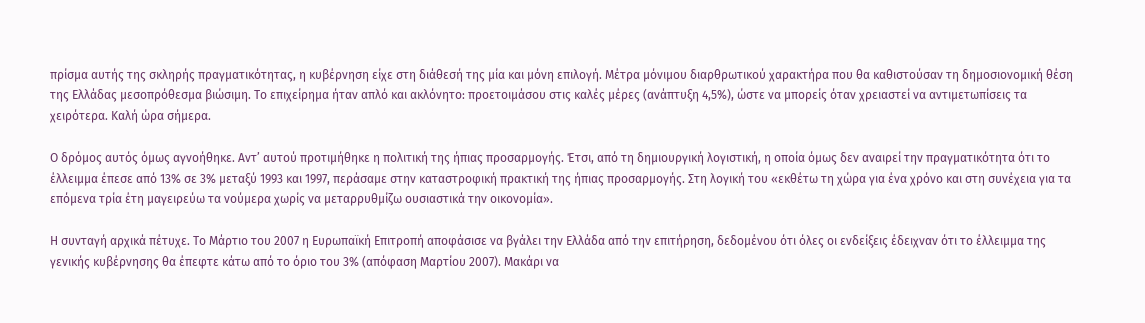πρίσμα αυτής της σκληρής πραγματικότητας, η κυβέρνηση είχε στη διάθεσή της μία και μόνη επιλογή. Μέτρα μόνιμου διαρθρωτικού χαρακτήρα που θα καθιστούσαν τη δημοσιονομική θέση της Ελλάδας μεσοπρόθεσμα βιώσιμη. Το επιχείρημα ήταν απλό και ακλόνητο: προετοιμάσου στις καλές μέρες (ανάπτυξη 4,5%), ώστε να μπορείς όταν χρειαστεί να αντιμετωπίσεις τα χειρότερα. Καλή ώρα σήμερα.

Ο δρόμος αυτός όμως αγνοήθηκε. Αντ’ αυτού προτιμήθηκε η πολιτική της ήπιας προσαρμογής. Έτσι, από τη δημιουργική λογιστική, η οποία όμως δεν αναιρεί την πραγματικότητα ότι το έλλειμμα έπεσε από 13% σε 3% μεταξύ 1993 και 1997, περάσαμε στην καταστροφική πρακτική της ήπιας προσαρμογής. Στη λογική του «εκθέτω τη χώρα για ένα χρόνο και στη συνέχεια για τα επόμενα τρία έτη μαγειρεύω τα νούμερα χωρίς να μεταρρυθμίζω ουσιαστικά την οικονομία».

Η συνταγή αρχικά πέτυχε. Το Μάρτιο του 2007 η Ευρωπαϊκή Επιτροπή αποφάσισε να βγάλει την Ελλάδα από την επιτήρηση, δεδομένου ότι όλες οι ενδείξεις έδειχναν ότι το έλλειμμα της γενικής κυβέρνησης θα έπεφτε κάτω από το όριο του 3% (απόφαση Μαρτίου 2007). Μακάρι να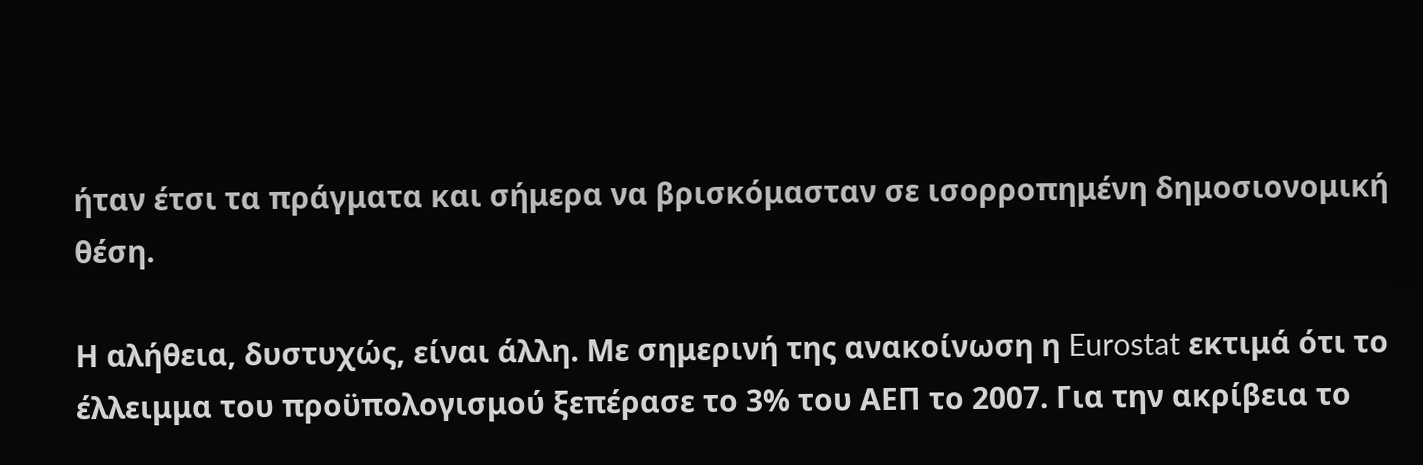ήταν έτσι τα πράγματα και σήμερα να βρισκόμασταν σε ισορροπημένη δημοσιονομική θέση.

Η αλήθεια, δυστυχώς, είναι άλλη. Με σημερινή της ανακοίνωση η Eurostat εκτιμά ότι το έλλειμμα του προϋπολογισμού ξεπέρασε το 3% του ΑΕΠ το 2007. Για την ακρίβεια το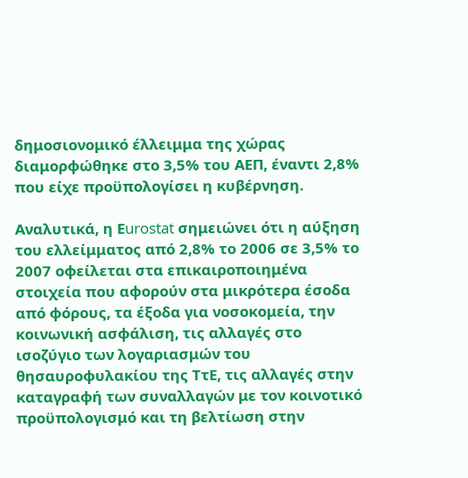δημοσιονομικό έλλειμμα της χώρας διαμορφώθηκε στο 3,5% του ΑΕΠ, έναντι 2,8% που είχε προϋπολογίσει η κυβέρνηση.

Αναλυτικά, η Εurostat σημειώνει ότι η αύξηση του ελλείμματος από 2,8% το 2006 σε 3,5% το 2007 οφείλεται στα επικαιροποιημένα στοιχεία που αφορούν στα μικρότερα έσοδα από φόρους, τα έξοδα για νοσοκομεία, την κοινωνική ασφάλιση, τις αλλαγές στο ισοζύγιο των λογαριασμών του θησαυροφυλακίου της ΤτΕ, τις αλλαγές στην καταγραφή των συναλλαγών με τον κοινοτικό προϋπολογισμό και τη βελτίωση στην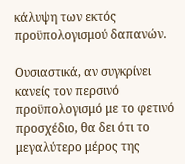κάλυψη των εκτός προϋπολογισμού δαπανών.

Ουσιαστικά, αν συγκρίνει κανείς τον περσινό προϋπολογισμό με το φετινό προσχέδιο, θα δει ότι το μεγαλύτερο μέρος της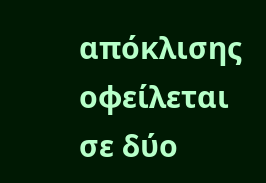απόκλισης οφείλεται σε δύο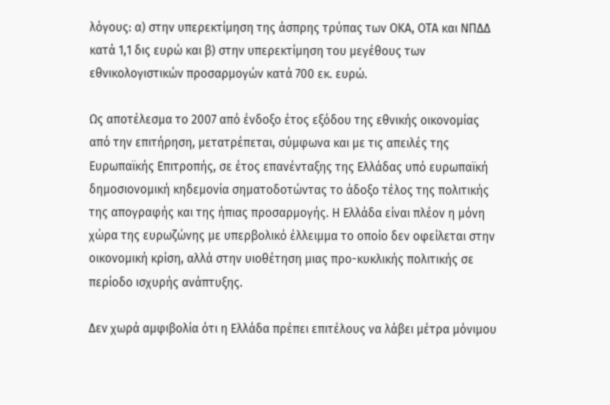λόγους: α) στην υπερεκτίμηση της άσπρης τρύπας των ΟΚΑ, ΟΤΑ και ΝΠΔΔ κατά 1,1 δις ευρώ και β) στην υπερεκτίμηση του μεγέθους των εθνικολογιστικών προσαρμογών κατά 700 εκ. ευρώ.

Ως αποτέλεσμα το 2007 από ένδοξο έτος εξόδου της εθνικής οικονομίας από την επιτήρηση, μετατρέπεται, σύμφωνα και με τις απειλές της Ευρωπαϊκής Επιτροπής, σε έτος επανένταξης της Ελλάδας υπό ευρωπαϊκή δημοσιονομική κηδεμονία σηματοδοτώντας το άδοξο τέλος της πολιτικής της απογραφής και της ήπιας προσαρμογής. Η Ελλάδα είναι πλέον η μόνη χώρα της ευρωζώνης με υπερβολικό έλλειμμα το οποίο δεν οφείλεται στην οικονομική κρίση, αλλά στην υιοθέτηση μιας προ-κυκλικής πολιτικής σε περίοδο ισχυρής ανάπτυξης.

Δεν χωρά αμφιβολία ότι η Ελλάδα πρέπει επιτέλους να λάβει μέτρα μόνιμου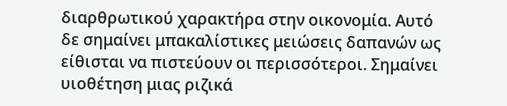διαρθρωτικού χαρακτήρα στην οικονομία. Αυτό δε σημαίνει μπακαλίστικες μειώσεις δαπανών ως είθισται να πιστεύουν οι περισσότεροι. Σημαίνει υιοθέτηση μιας ριζικά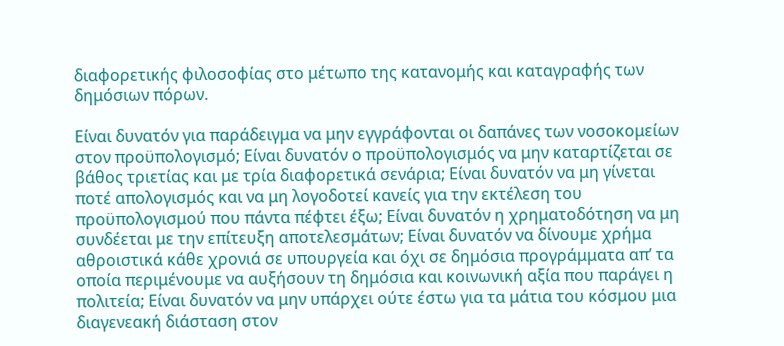διαφορετικής φιλοσοφίας στο μέτωπο της κατανομής και καταγραφής των δημόσιων πόρων.

Είναι δυνατόν για παράδειγμα να μην εγγράφονται οι δαπάνες των νοσοκομείων στον προϋπολογισμό; Είναι δυνατόν ο προϋπολογισμός να μην καταρτίζεται σε βάθος τριετίας και με τρία διαφορετικά σενάρια; Είναι δυνατόν να μη γίνεται ποτέ απολογισμός και να μη λογοδοτεί κανείς για την εκτέλεση του προϋπολογισμού που πάντα πέφτει έξω; Είναι δυνατόν η χρηματοδότηση να μη συνδέεται με την επίτευξη αποτελεσμάτων; Είναι δυνατόν να δίνουμε χρήμα αθροιστικά κάθε χρονιά σε υπουργεία και όχι σε δημόσια προγράμματα απ’ τα οποία περιμένουμε να αυξήσουν τη δημόσια και κοινωνική αξία που παράγει η πολιτεία; Είναι δυνατόν να μην υπάρχει ούτε έστω για τα μάτια του κόσμου μια διαγενεακή διάσταση στον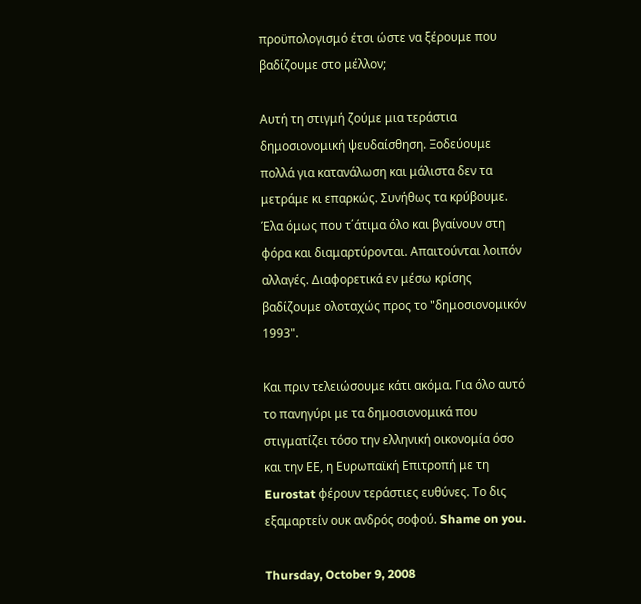προϋπολογισμό έτσι ώστε να ξέρουμε που βαδίζουμε στο μέλλον;

Αυτή τη στιγμή ζούμε μια τεράστια δημοσιονομική ψευδαίσθηση. Ξοδεύουμε πολλά για κατανάλωση και μάλιστα δεν τα μετράμε κι επαρκώς. Συνήθως τα κρύβουμε. Έλα όμως που τ΄άτιμα όλο και βγαίνουν στη φόρα και διαμαρτύρονται. Απαιτούνται λοιπόν αλλαγές. Διαφορετικά εν μέσω κρίσης βαδίζουμε ολοταχώς προς το "δημοσιονομικόν 1993".

Και πριν τελειώσουμε κάτι ακόμα. Για όλο αυτό το πανηγύρι με τα δημοσιονομικά που στιγματίζει τόσο την ελληνική οικονομία όσο και την ΕΕ, η Ευρωπαϊκή Επιτροπή με τη Eurostat φέρουν τεράστιες ευθύνες. Το δις εξαμαρτείν ουκ ανδρός σοφού. Shame on you.

Thursday, October 9, 2008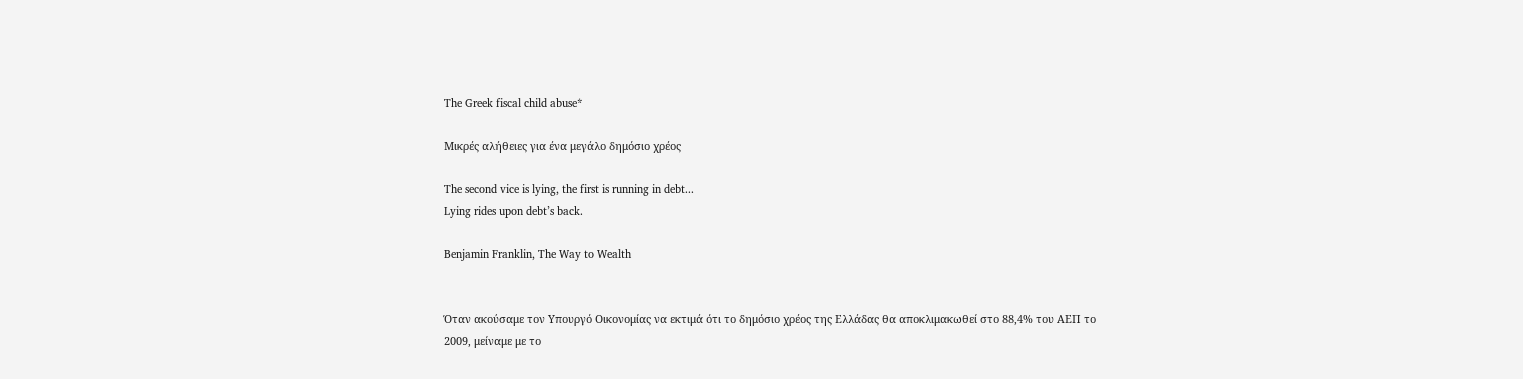The Greek fiscal child abuse*

Μικρές αλήθειες για ένα μεγάλο δημόσιο χρέος

The second vice is lying, the first is running in debt...
Lying rides upon debt’s back.

Benjamin Franklin, The Way to Wealth


Όταν ακούσαμε τον Υπουργό Οικονομίας να εκτιμά ότι το δημόσιο χρέος της Ελλάδας θα αποκλιμακωθεί στο 88,4% του ΑΕΠ το 2009, μείναμε με το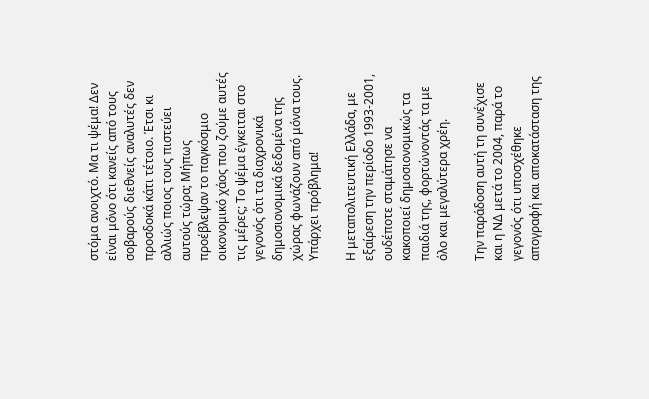στόμα ανοιχτό. Μα τι ψέμα! Δεν είναι μόνο ότι κανείς από τους σοβαρούς διεθνείς αναλυτές δεν προσδοκά κάτι τέτοιο. Έτσι κι αλλιώς ποιος τους πιστεύει αυτούς τώρα; Μήπως προέβλεψαν το παγκόσμιο οικονομικό χάος που ζούμε αυτές τις μέρες; Το ψέμα έγκειται στο γεγονός ότι τα διαχρονικά δημοσιονομικά δεδομένα της χώρας φωνάζουν από μόνα τους. Υπάρχει πρόβλημα!

Η μεταπολιτευτική Ελλάδα, με εξαίρεση την περίοδο 1993-2001, ουδέποτε σταμάτησε να κακοποιεί δημοσιονομικώς τα παιδιά της, φορτώνοντάς τα με όλο και μεγαλύτερα χρέη.

Την παράδοση αυτή τη συνέχισε και η ΝΔ μετά το 2004, παρά το γεγονός ότι υποσχέθηκε απογραφή και αποκατάσταση της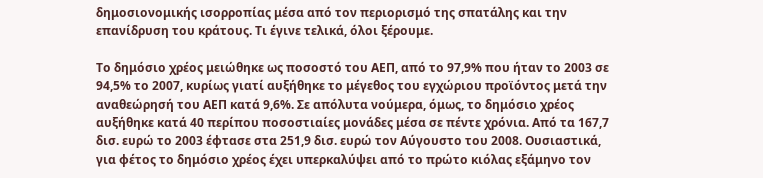δημοσιονομικής ισορροπίας μέσα από τον περιορισμό της σπατάλης και την επανίδρυση του κράτους. Τι έγινε τελικά, όλοι ξέρουμε.

Το δημόσιο χρέος μειώθηκε ως ποσοστό του ΑΕΠ, από το 97,9% που ήταν το 2003 σε 94,5% το 2007, κυρίως γιατί αυξήθηκε το μέγεθος του εγχώριου προϊόντος μετά την αναθεώρησή του ΑΕΠ κατά 9,6%. Σε απόλυτα νούμερα, όμως, το δημόσιο χρέος αυξήθηκε κατά 40 περίπου ποσοστιαίες μονάδες μέσα σε πέντε χρόνια. Από τα 167,7 δισ. ευρώ το 2003 έφτασε στα 251,9 δισ. ευρώ τον Αύγουστο του 2008. Ουσιαστικά, για φέτος το δημόσιο χρέος έχει υπερκαλύψει από το πρώτο κιόλας εξάμηνο τον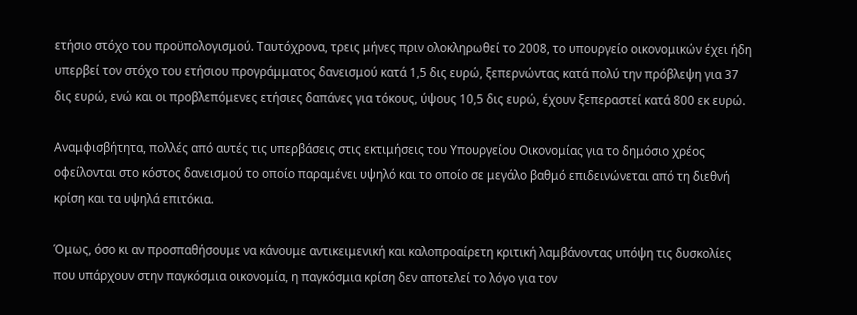ετήσιο στόχο του προϋπολογισμού. Ταυτόχρονα, τρεις μήνες πριν ολοκληρωθεί το 2008, το υπουργείο οικονομικών έχει ήδη υπερβεί τον στόχο του ετήσιου προγράμματος δανεισμού κατά 1,5 δις ευρώ, ξεπερνώντας κατά πολύ την πρόβλεψη για 37 δις ευρώ, ενώ και οι προβλεπόμενες ετήσιες δαπάνες για τόκους, ύψους 10,5 δις ευρώ, έχουν ξεπεραστεί κατά 800 εκ ευρώ.

Αναμφισβήτητα, πολλές από αυτές τις υπερβάσεις στις εκτιμήσεις του Υπουργείου Οικονομίας για το δημόσιο χρέος οφείλονται στο κόστος δανεισμού το οποίο παραμένει υψηλό και το οποίο σε μεγάλο βαθμό επιδεινώνεται από τη διεθνή κρίση και τα υψηλά επιτόκια.

Όμως, όσο κι αν προσπαθήσουμε να κάνουμε αντικειμενική και καλοπροαίρετη κριτική λαμβάνοντας υπόψη τις δυσκολίες που υπάρχουν στην παγκόσμια οικονομία, η παγκόσμια κρίση δεν αποτελεί το λόγο για τον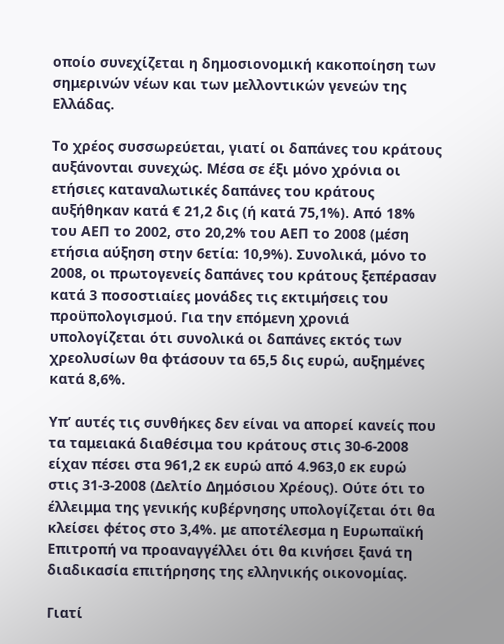οποίο συνεχίζεται η δημοσιονομική κακοποίηση των σημερινών νέων και των μελλοντικών γενεών της Ελλάδας.

Το χρέος συσσωρεύεται, γιατί οι δαπάνες του κράτους αυξάνονται συνεχώς. Μέσα σε έξι μόνο χρόνια οι ετήσιες καταναλωτικές δαπάνες του κράτους αυξήθηκαν κατά € 21,2 δις (ή κατά 75,1%). Από 18% του ΑΕΠ το 2002, στο 20,2% του ΑΕΠ το 2008 (μέση ετήσια αύξηση στην 6ετία: 10,9%). Συνολικά, μόνο το 2008, οι πρωτογενείς δαπάνες του κράτους ξεπέρασαν κατά 3 ποσοστιαίες μονάδες τις εκτιμήσεις του προϋπολογισμού. Για την επόμενη χρονιά υπολογίζεται ότι συνολικά οι δαπάνες εκτός των χρεολυσίων θα φτάσουν τα 65,5 δις ευρώ, αυξημένες κατά 8,6%.

Υπ’ αυτές τις συνθήκες δεν είναι να απορεί κανείς που τα ταμειακά διαθέσιμα του κράτους στις 30-6-2008 είχαν πέσει στα 961,2 εκ ευρώ από 4.963,0 εκ ευρώ στις 31-3-2008 (Δελτίο Δημόσιου Χρέους). Ούτε ότι το έλλειμμα της γενικής κυβέρνησης υπολογίζεται ότι θα κλείσει φέτος στο 3,4%. με αποτέλεσμα η Ευρωπαϊκή Επιτροπή να προαναγγέλλει ότι θα κινήσει ξανά τη διαδικασία επιτήρησης της ελληνικής οικονομίας.

Γιατί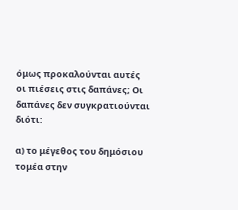όμως προκαλούνται αυτές οι πιέσεις στις δαπάνες; Οι δαπάνες δεν συγκρατιούνται διότι:

α) το μέγεθος του δημόσιου τομέα στην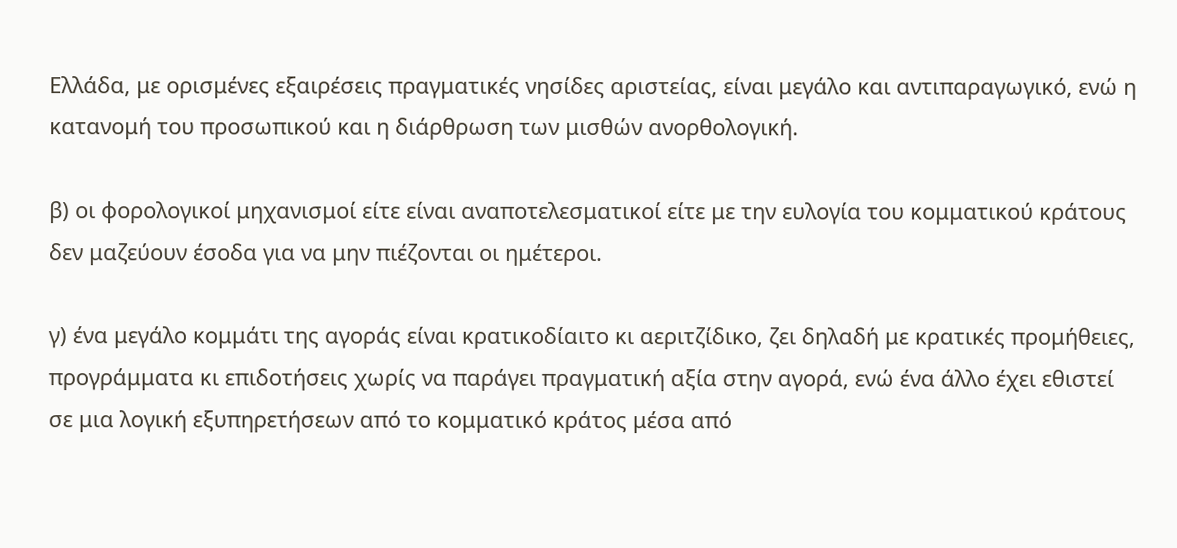Ελλάδα, με ορισμένες εξαιρέσεις πραγματικές νησίδες αριστείας, είναι μεγάλο και αντιπαραγωγικό, ενώ η κατανομή του προσωπικού και η διάρθρωση των μισθών ανορθολογική.

β) οι φορολογικοί μηχανισμοί είτε είναι αναποτελεσματικοί είτε με την ευλογία του κομματικού κράτους δεν μαζεύουν έσοδα για να μην πιέζονται οι ημέτεροι.

γ) ένα μεγάλο κομμάτι της αγοράς είναι κρατικοδίαιτο κι αεριτζίδικο, ζει δηλαδή με κρατικές προμήθειες, προγράμματα κι επιδοτήσεις χωρίς να παράγει πραγματική αξία στην αγορά, ενώ ένα άλλο έχει εθιστεί σε μια λογική εξυπηρετήσεων από το κομματικό κράτος μέσα από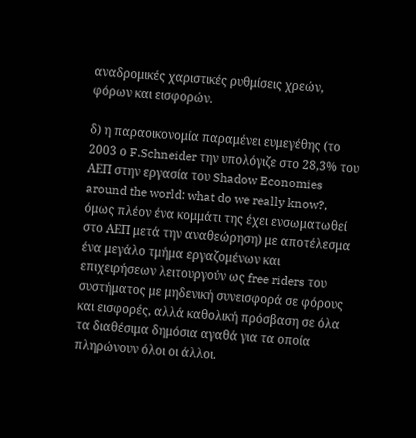αναδρομικές χαριστικές ρυθμίσεις χρεών, φόρων και εισφορών.

δ) η παραοικονομία παραμένει ευμεγέθης (το 2003 ο F.Schneider την υπολόγιζε στο 28,3% του ΑΕΠ στην εργασία του Shadow Economies around the world: what do we really know?, όμως πλέον ένα κομμάτι της έχει ενσωματωθεί στο ΑΕΠ μετά την αναθεώρηση) με αποτέλεσμα ένα μεγάλο τμήμα εργαζομένων και επιχειρήσεων λειτουργούν ως free riders του συστήματος με μηδενική συνεισφορά σε φόρους και εισφορές, αλλά καθολική πρόσβαση σε όλα τα διαθέσιμα δημόσια αγαθά για τα οποία πληρώνουν όλοι οι άλλοι.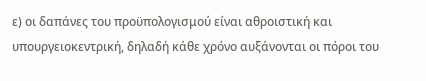ε) οι δαπάνες του προϋπολογισμού είναι αθροιστική και υπουργειοκεντρική, δηλαδή κάθε χρόνο αυξάνονται οι πόροι του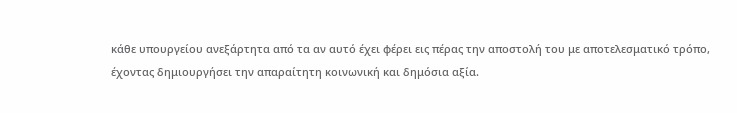κάθε υπουργείου ανεξάρτητα από τα αν αυτό έχει φέρει εις πέρας την αποστολή του με αποτελεσματικό τρόπο, έχοντας δημιουργήσει την απαραίτητη κοινωνική και δημόσια αξία.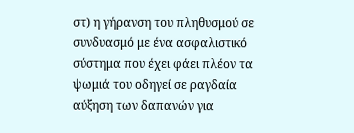στ) η γήρανση του πληθυσμού σε συνδυασμό με ένα ασφαλιστικό σύστημα που έχει φάει πλέον τα ψωμιά του οδηγεί σε ραγδαία αύξηση των δαπανών για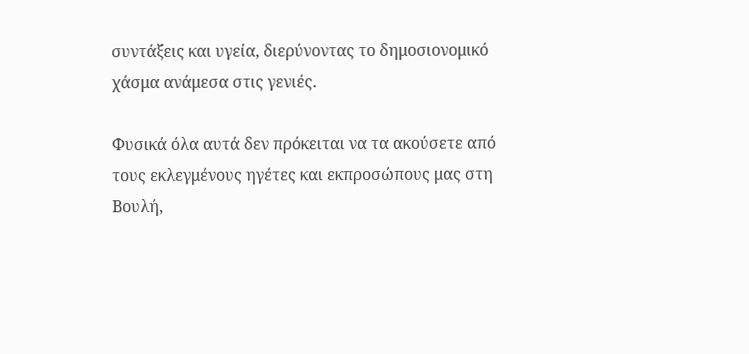συντάξεις και υγεία, διερύνοντας το δημοσιονομικό χάσμα ανάμεσα στις γενιές.

Φυσικά όλα αυτά δεν πρόκειται να τα ακούσετε από τους εκλεγμένους ηγέτες και εκπροσώπους μας στη Βουλή,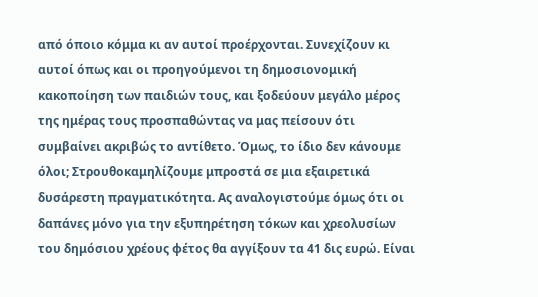από όποιο κόμμα κι αν αυτοί προέρχονται. Συνεχίζουν κι αυτοί όπως και οι προηγούμενοι τη δημοσιονομική κακοποίηση των παιδιών τους, και ξοδεύουν μεγάλο μέρος της ημέρας τους προσπαθώντας να μας πείσουν ότι συμβαίνει ακριβώς το αντίθετο. Όμως, το ίδιο δεν κάνουμε όλοι; Στρουθοκαμηλίζουμε μπροστά σε μια εξαιρετικά δυσάρεστη πραγματικότητα. Ας αναλογιστούμε όμως ότι οι δαπάνες μόνο για την εξυπηρέτηση τόκων και χρεολυσίων του δημόσιου χρέους φέτος θα αγγίξουν τα 41 δις ευρώ. Είναι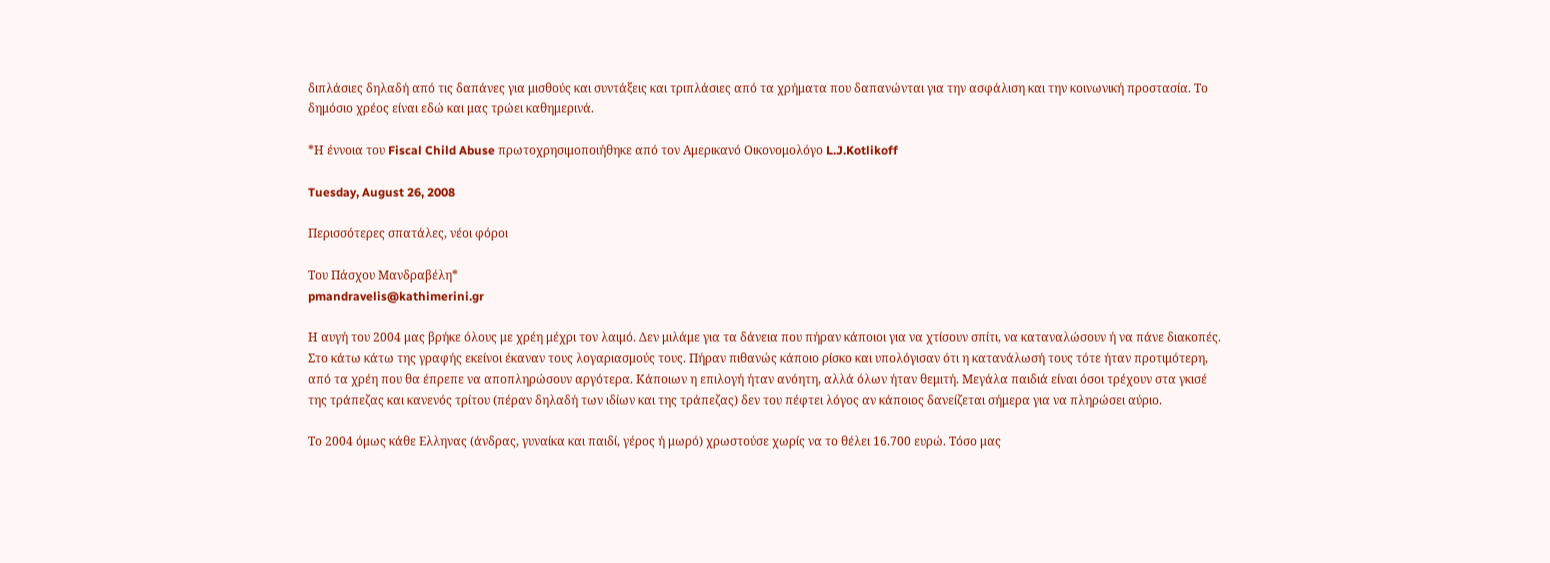διπλάσιες δηλαδή από τις δαπάνες για μισθούς και συντάξεις και τριπλάσιες από τα χρήματα που δαπανώνται για την ασφάλιση και την κοινωνική προστασία. Το δημόσιο χρέος είναι εδώ και μας τρώει καθημερινά.

*Η έννοια του Fiscal Child Abuse πρωτοχρησιμοποιήθηκε από τον Αμερικανό Οικονομολόγο L.J.Kotlikoff

Tuesday, August 26, 2008

Περισσότερες σπατάλες, νέοι φόροι

Tου Πάσχου Μανδραβέλη*
pmandravelis@kathimerini.gr

Η αυγή του 2004 μας βρήκε όλους με χρέη μέχρι τον λαιμό. Δεν μιλάμε για τα δάνεια που πήραν κάποιοι για να χτίσουν σπίτι, να καταναλώσουν ή να πάνε διακοπές. Στο κάτω κάτω της γραφής εκείνοι έκαναν τους λογαριασμούς τους. Πήραν πιθανώς κάποιο ρίσκο και υπολόγισαν ότι η κατανάλωσή τους τότε ήταν προτιμότερη, από τα χρέη που θα έπρεπε να αποπληρώσουν αργότερα. Κάποιων η επιλογή ήταν ανόητη, αλλά όλων ήταν θεμιτή. Μεγάλα παιδιά είναι όσοι τρέχουν στα γκισέ της τράπεζας και κανενός τρίτου (πέραν δηλαδή των ιδίων και της τράπεζας) δεν του πέφτει λόγος αν κάποιος δανείζεται σήμερα για να πληρώσει αύριο.

Το 2004 όμως κάθε Ελληνας (άνδρας, γυναίκα και παιδί, γέρος ή μωρό) χρωστούσε χωρίς να το θέλει 16.700 ευρώ. Τόσο μας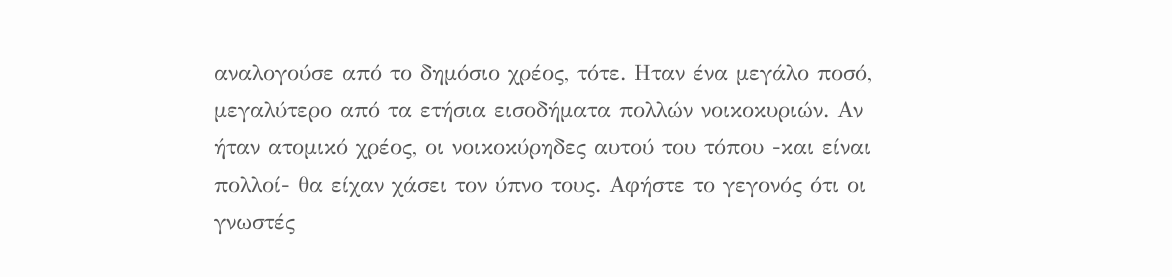αναλογούσε από το δημόσιο χρέος, τότε. Ηταν ένα μεγάλο ποσό, μεγαλύτερο από τα ετήσια εισοδήματα πολλών νοικοκυριών. Αν ήταν ατομικό χρέος, οι νοικοκύρηδες αυτού του τόπου -και είναι πολλοί- θα είχαν χάσει τον ύπνο τους. Αφήστε το γεγονός ότι οι γνωστές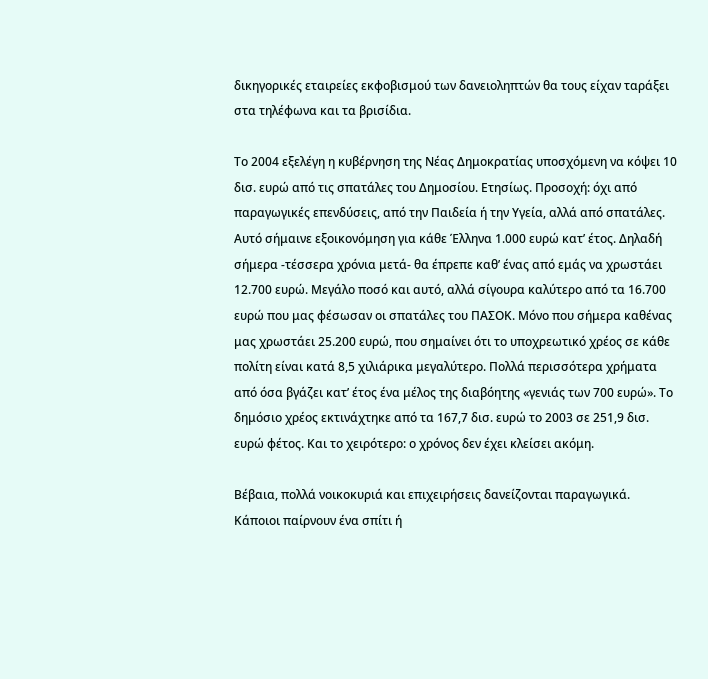δικηγορικές εταιρείες εκφοβισμού των δανειοληπτών θα τους είχαν ταράξει στα τηλέφωνα και τα βρισίδια.

Το 2004 εξελέγη η κυβέρνηση της Νέας Δημοκρατίας υποσχόμενη να κόψει 10 δισ. ευρώ από τις σπατάλες του Δημοσίου. Ετησίως. Προσοχή: όχι από παραγωγικές επενδύσεις, από την Παιδεία ή την Υγεία, αλλά από σπατάλες. Αυτό σήμαινε εξοικονόμηση για κάθε Έλληνα 1.000 ευρώ κατ’ έτος. Δηλαδή σήμερα -τέσσερα χρόνια μετά- θα έπρεπε καθ’ ένας από εμάς να χρωστάει 12.700 ευρώ. Μεγάλο ποσό και αυτό, αλλά σίγουρα καλύτερο από τα 16.700 ευρώ που μας φέσωσαν οι σπατάλες του ΠΑΣΟΚ. Μόνο που σήμερα καθένας μας χρωστάει 25.200 ευρώ, που σημαίνει ότι το υποχρεωτικό χρέος σε κάθε πολίτη είναι κατά 8,5 χιλιάρικα μεγαλύτερο. Πολλά περισσότερα χρήματα από όσα βγάζει κατ’ έτος ένα μέλος της διαβόητης «γενιάς των 700 ευρώ». Το δημόσιο χρέος εκτινάχτηκε από τα 167,7 δισ. ευρώ το 2003 σε 251,9 δισ. ευρώ φέτος. Και το χειρότερο: ο χρόνος δεν έχει κλείσει ακόμη.

Βέβαια, πολλά νοικοκυριά και επιχειρήσεις δανείζονται παραγωγικά. Κάποιοι παίρνουν ένα σπίτι ή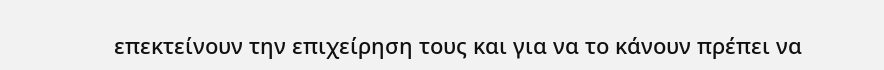επεκτείνουν την επιχείρηση τους και για να το κάνουν πρέπει να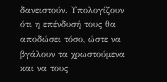δανειστούν. Υπολογίζουν ότι η επένδυσή τους θα αποδώσει τόσο, ώστε να βγάλουν τα χρωστούμενα και να τους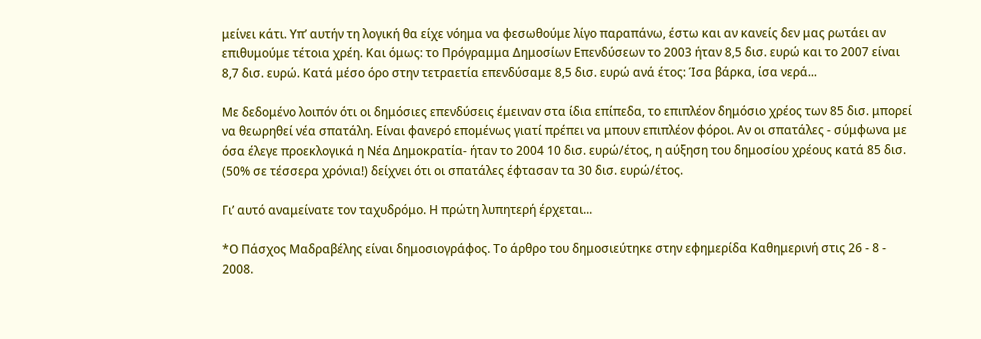μείνει κάτι. Υπ’ αυτήν τη λογική θα είχε νόημα να φεσωθούμε λίγο παραπάνω, έστω και αν κανείς δεν μας ρωτάει αν επιθυμούμε τέτοια χρέη. Και όμως: το Πρόγραμμα Δημοσίων Επενδύσεων το 2003 ήταν 8,5 δισ. ευρώ και το 2007 είναι 8,7 δισ. ευρώ. Κατά μέσο όρο στην τετραετία επενδύσαμε 8,5 δισ. ευρώ ανά έτος: Ίσα βάρκα, ίσα νερά...

Με δεδομένο λοιπόν ότι οι δημόσιες επενδύσεις έμειναν στα ίδια επίπεδα, το επιπλέον δημόσιο χρέος των 85 δισ. μπορεί να θεωρηθεί νέα σπατάλη. Είναι φανερό επομένως γιατί πρέπει να μπουν επιπλέον φόροι. Αν οι σπατάλες - σύμφωνα με όσα έλεγε προεκλογικά η Νέα Δημοκρατία- ήταν το 2004 10 δισ. ευρώ/έτος, η αύξηση του δημοσίου χρέους κατά 85 δισ. (50% σε τέσσερα χρόνια!) δείχνει ότι οι σπατάλες έφτασαν τα 30 δισ. ευρώ/έτος.

Γι’ αυτό αναμείνατε τον ταχυδρόμο. Η πρώτη λυπητερή έρχεται...

*Ο Πάσχος Μαδραβέλης είναι δημοσιογράφος. Το άρθρο του δημοσιεύτηκε στην εφημερίδα Καθημερινή στις 26 - 8 - 2008.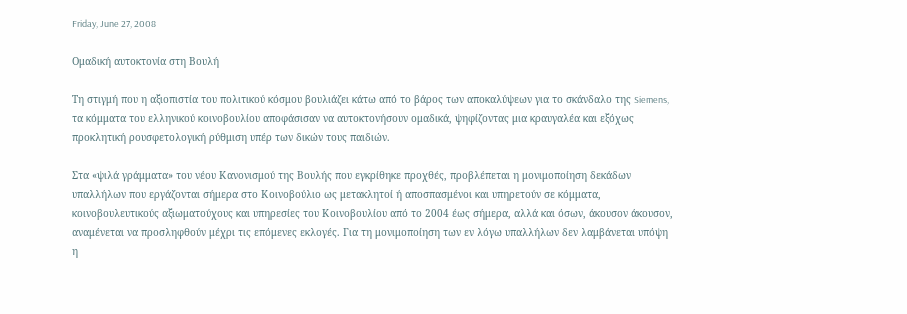Friday, June 27, 2008

Ομαδική αυτοκτονία στη Βουλή

Τη στιγμή που η αξιοπιστία του πολιτικού κόσμου βουλιάζει κάτω από το βάρος των αποκαλύψεων για το σκάνδαλο της Siemens, τα κόμματα του ελληνικού κοινοβουλίου αποφάσισαν να αυτοκτονήσουν ομαδικά, ψηφίζοντας μια κραυγαλέα και εξόχως προκλητική ρουσφετολογική ρύθμιση υπέρ των δικών τους παιδιών.

Στα «ψιλά γράμματα» του νέου Κανονισμού της Βουλής που εγκρίθηκε προχθές, προβλέπεται η μονιμοποίηση δεκάδων υπαλλήλων που εργάζονται σήμερα στο Κοινοβούλιο ως μετακλητοί ή αποσπασμένοι και υπηρετούν σε κόμματα, κοινοβουλευτικούς αξιωματούχους και υπηρεσίες του Κοινοβουλίου από το 2004 έως σήμερα, αλλά και όσων, άκουσον άκουσον, αναμένεται να προσληφθούν μέχρι τις επόμενες εκλογές. Για τη μονιμοποίηση των εν λόγω υπαλλήλων δεν λαμβάνεται υπόψη η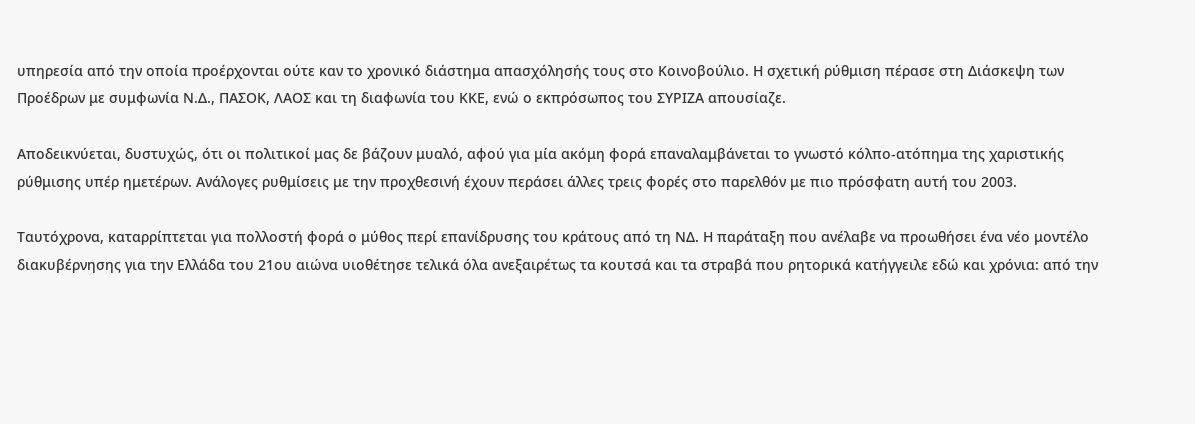υπηρεσία από την οποία προέρχονται ούτε καν το χρονικό διάστημα απασχόλησής τους στο Κοινοβούλιο. Η σχετική ρύθμιση πέρασε στη Διάσκεψη των Προέδρων με συμφωνία Ν.Δ., ΠΑΣΟΚ, ΛΑΟΣ και τη διαφωνία του ΚΚΕ, ενώ ο εκπρόσωπος του ΣΥΡΙΖΑ απουσίαζε.

Αποδεικνύεται, δυστυχώς, ότι οι πολιτικοί μας δε βάζουν μυαλό, αφού για μία ακόμη φορά επαναλαμβάνεται το γνωστό κόλπο-ατόπημα της χαριστικής ρύθμισης υπέρ ημετέρων. Ανάλογες ρυθμίσεις με την προχθεσινή έχουν περάσει άλλες τρεις φορές στο παρελθόν με πιο πρόσφατη αυτή του 2003.

Ταυτόχρονα, καταρρίπτεται για πολλοστή φορά ο μύθος περί επανίδρυσης του κράτους από τη ΝΔ. Η παράταξη που ανέλαβε να προωθήσει ένα νέο μοντέλο διακυβέρνησης για την Ελλάδα του 21ου αιώνα υιοθέτησε τελικά όλα ανεξαιρέτως τα κουτσά και τα στραβά που ρητορικά κατήγγειλε εδώ και χρόνια: από την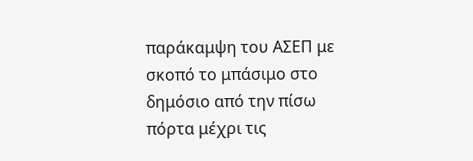παράκαμψη του ΑΣΕΠ με σκοπό το μπάσιμο στο δημόσιο από την πίσω πόρτα μέχρι τις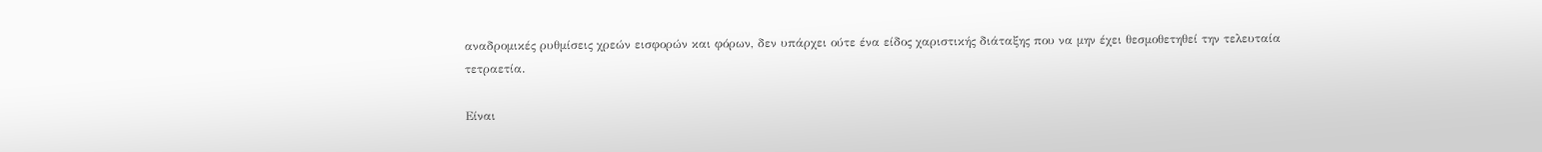αναδρομικές ρυθμίσεις χρεών εισφορών και φόρων, δεν υπάρχει ούτε ένα είδος χαριστικής διάταξης που να μην έχει θεσμοθετηθεί την τελευταία τετραετία.

Είναι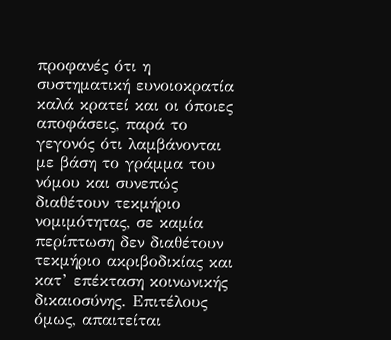προφανές ότι η συστηματική ευνοιοκρατία καλά κρατεί και οι όποιες αποφάσεις, παρά το γεγονός ότι λαμβάνονται με βάση το γράμμα του νόμου και συνεπώς διαθέτουν τεκμήριο νομιμότητας, σε καμία περίπτωση δεν διαθέτουν τεκμήριο ακριβοδικίας και κατ’ επέκταση κοινωνικής δικαιοσύνης. Επιτέλους όμως, απαιτείται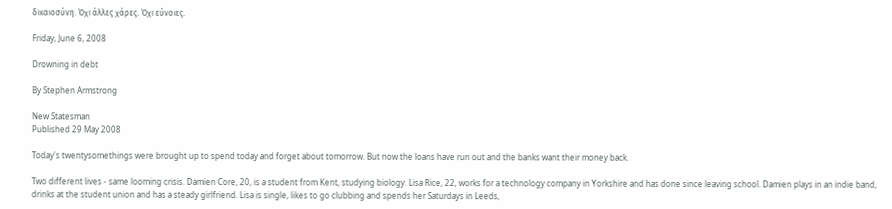δικαιοσύνη. Όχι άλλες χάρες. Όχι εύνοιες.

Friday, June 6, 2008

Drowning in debt

By Stephen Armstrong

New Statesman
Published 29 May 2008

Today's twentysomethings were brought up to spend today and forget about tomorrow. But now the loans have run out and the banks want their money back.

Two different lives - same looming crisis. Damien Core, 20, is a student from Kent, studying biology. Lisa Rice, 22, works for a technology company in Yorkshire and has done since leaving school. Damien plays in an indie band, drinks at the student union and has a steady girlfriend. Lisa is single, likes to go clubbing and spends her Saturdays in Leeds,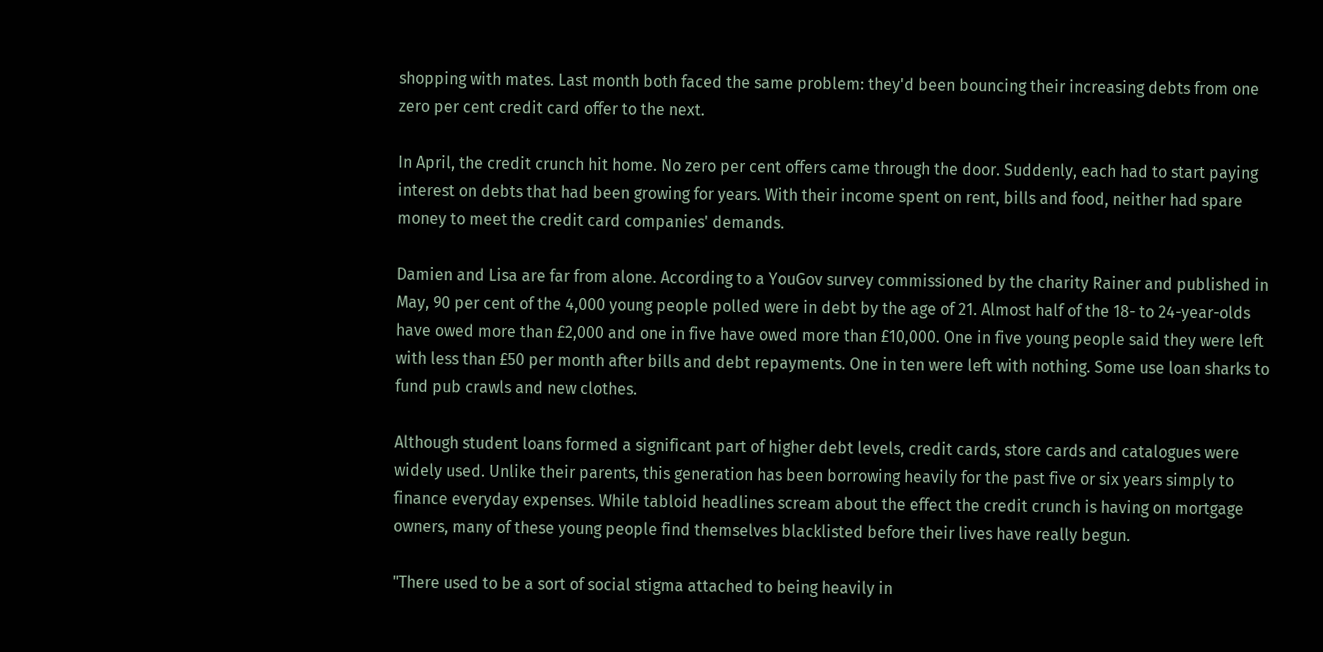shopping with mates. Last month both faced the same problem: they'd been bouncing their increasing debts from one zero per cent credit card offer to the next.

In April, the credit crunch hit home. No zero per cent offers came through the door. Suddenly, each had to start paying interest on debts that had been growing for years. With their income spent on rent, bills and food, neither had spare money to meet the credit card companies' demands.

Damien and Lisa are far from alone. According to a YouGov survey commissioned by the charity Rainer and published in May, 90 per cent of the 4,000 young people polled were in debt by the age of 21. Almost half of the 18- to 24-year-olds have owed more than £2,000 and one in five have owed more than £10,000. One in five young people said they were left with less than £50 per month after bills and debt repayments. One in ten were left with nothing. Some use loan sharks to fund pub crawls and new clothes.

Although student loans formed a significant part of higher debt levels, credit cards, store cards and catalogues were widely used. Unlike their parents, this generation has been borrowing heavily for the past five or six years simply to finance everyday expenses. While tabloid headlines scream about the effect the credit crunch is having on mortgage owners, many of these young people find themselves blacklisted before their lives have really begun.

"There used to be a sort of social stigma attached to being heavily in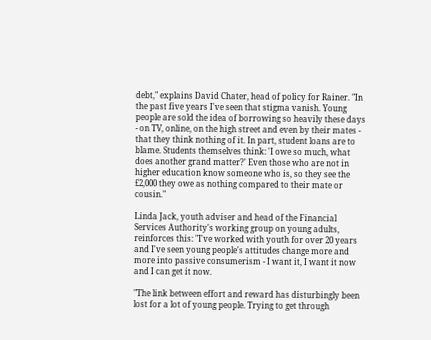debt," explains David Chater, head of policy for Rainer. "In the past five years I've seen that stigma vanish. Young people are sold the idea of borrowing so heavily these days - on TV, online, on the high street and even by their mates - that they think nothing of it. In part, student loans are to blame. Students themselves think: 'I owe so much, what does another grand matter?' Even those who are not in higher education know someone who is, so they see the £2,000 they owe as nothing compared to their mate or cousin."

Linda Jack, youth adviser and head of the Financial Services Authority's working group on young adults, reinforces this: "I've worked with youth for over 20 years and I've seen young people's attitudes change more and more into passive consumerism - I want it, I want it now and I can get it now.

"The link between effort and reward has disturbingly been lost for a lot of young people. Trying to get through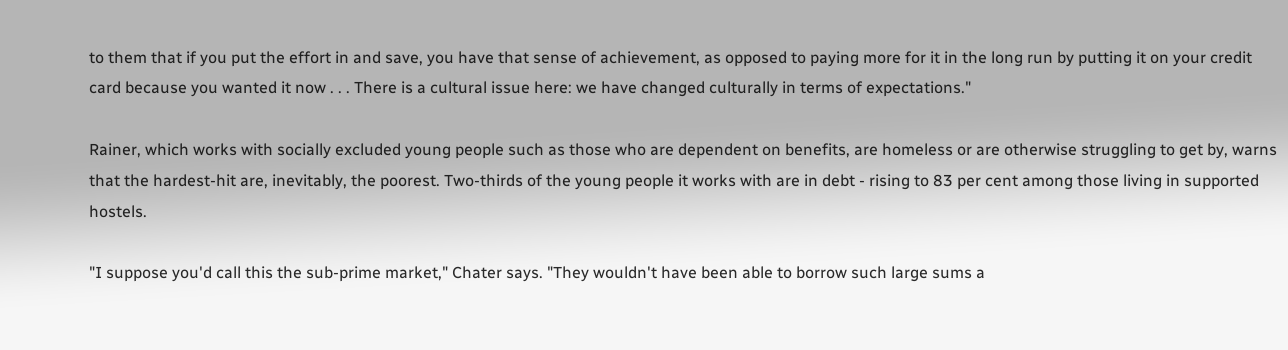to them that if you put the effort in and save, you have that sense of achievement, as opposed to paying more for it in the long run by putting it on your credit card because you wanted it now . . . There is a cultural issue here: we have changed culturally in terms of expectations."

Rainer, which works with socially excluded young people such as those who are dependent on benefits, are homeless or are otherwise struggling to get by, warns that the hardest-hit are, inevitably, the poorest. Two-thirds of the young people it works with are in debt - rising to 83 per cent among those living in supported hostels.

"I suppose you'd call this the sub-prime market," Chater says. "They wouldn't have been able to borrow such large sums a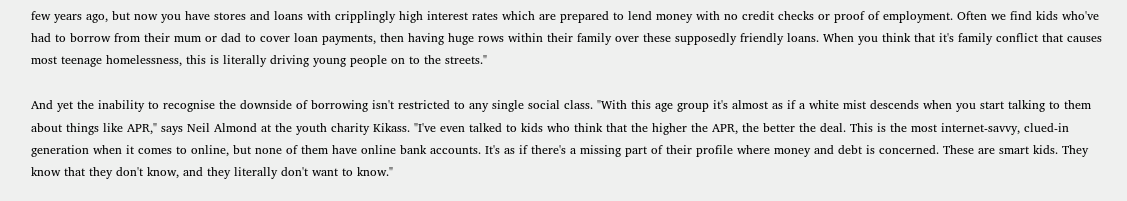few years ago, but now you have stores and loans with cripplingly high interest rates which are prepared to lend money with no credit checks or proof of employment. Often we find kids who've had to borrow from their mum or dad to cover loan payments, then having huge rows within their family over these supposedly friendly loans. When you think that it's family conflict that causes most teenage homelessness, this is literally driving young people on to the streets."

And yet the inability to recognise the downside of borrowing isn't restricted to any single social class. "With this age group it's almost as if a white mist descends when you start talking to them about things like APR," says Neil Almond at the youth charity Kikass. "I've even talked to kids who think that the higher the APR, the better the deal. This is the most internet-savvy, clued-in generation when it comes to online, but none of them have online bank accounts. It's as if there's a missing part of their profile where money and debt is concerned. These are smart kids. They know that they don't know, and they literally don't want to know."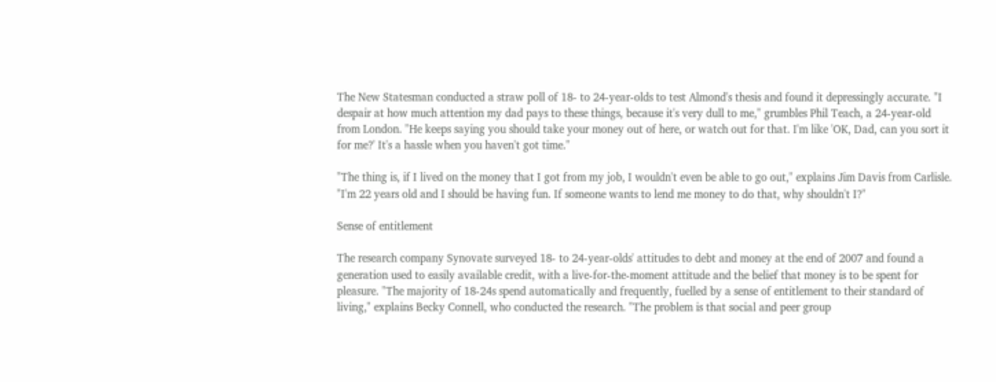The New Statesman conducted a straw poll of 18- to 24-year-olds to test Almond's thesis and found it depressingly accurate. "I despair at how much attention my dad pays to these things, because it's very dull to me," grumbles Phil Teach, a 24-year-old from London. "He keeps saying you should take your money out of here, or watch out for that. I'm like 'OK, Dad, can you sort it for me?' It's a hassle when you haven't got time."

"The thing is, if I lived on the money that I got from my job, I wouldn't even be able to go out," explains Jim Davis from Carlisle. "I'm 22 years old and I should be having fun. If someone wants to lend me money to do that, why shouldn't I?"

Sense of entitlement

The research company Synovate surveyed 18- to 24-year-olds' attitudes to debt and money at the end of 2007 and found a generation used to easily available credit, with a live-for-the-moment attitude and the belief that money is to be spent for pleasure. "The majority of 18-24s spend automatically and frequently, fuelled by a sense of entitlement to their standard of living," explains Becky Connell, who conducted the research. "The problem is that social and peer group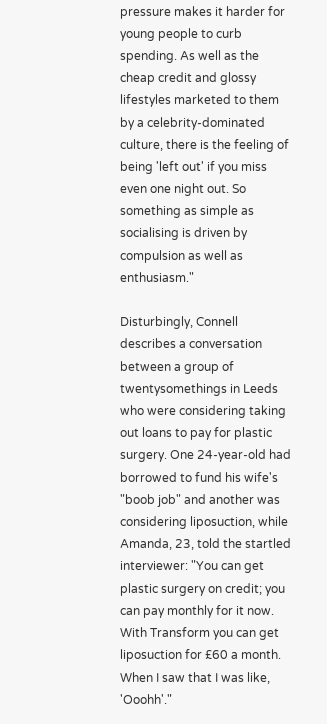pressure makes it harder for young people to curb spending. As well as the cheap credit and glossy lifestyles marketed to them by a celebrity-dominated culture, there is the feeling of being 'left out' if you miss even one night out. So something as simple as socialising is driven by compulsion as well as enthusiasm."

Disturbingly, Connell describes a conversation between a group of twentysomethings in Leeds who were considering taking out loans to pay for plastic surgery. One 24-year-old had borrowed to fund his wife's "boob job" and another was considering liposuction, while Amanda, 23, told the startled interviewer: "You can get plastic surgery on credit; you can pay monthly for it now. With Transform you can get liposuction for £60 a month. When I saw that I was like, 'Ooohh'."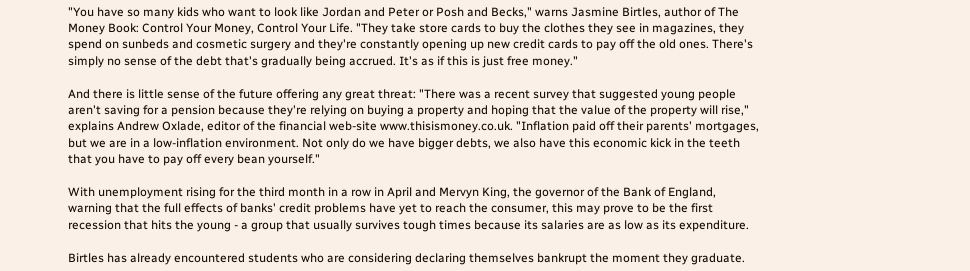"You have so many kids who want to look like Jordan and Peter or Posh and Becks," warns Jasmine Birtles, author of The Money Book: Control Your Money, Control Your Life. "They take store cards to buy the clothes they see in magazines, they spend on sunbeds and cosmetic surgery and they're constantly opening up new credit cards to pay off the old ones. There's simply no sense of the debt that's gradually being accrued. It's as if this is just free money."

And there is little sense of the future offering any great threat: "There was a recent survey that suggested young people aren't saving for a pension because they're relying on buying a property and hoping that the value of the property will rise," explains Andrew Oxlade, editor of the financial web-site www.thisismoney.co.uk. "Inflation paid off their parents' mortgages, but we are in a low-inflation environment. Not only do we have bigger debts, we also have this economic kick in the teeth that you have to pay off every bean yourself."

With unemployment rising for the third month in a row in April and Mervyn King, the governor of the Bank of England, warning that the full effects of banks' credit problems have yet to reach the consumer, this may prove to be the first recession that hits the young - a group that usually survives tough times because its salaries are as low as its expenditure.

Birtles has already encountered students who are considering declaring themselves bankrupt the moment they graduate.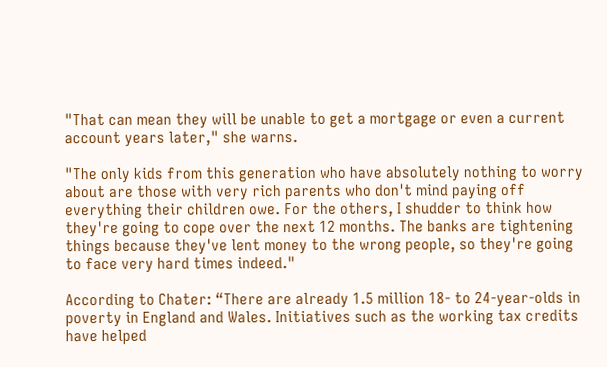"That can mean they will be unable to get a mortgage or even a current account years later," she warns.

"The only kids from this generation who have absolutely nothing to worry about are those with very rich parents who don't mind paying off everything their children owe. For the others, I shudder to think how they're going to cope over the next 12 months. The banks are tightening things because they've lent money to the wrong people, so they're going to face very hard times indeed."

According to Chater: “There are already 1.5 million 18- to 24-year-olds in poverty in England and Wales. Initiatives such as the working tax credits have helped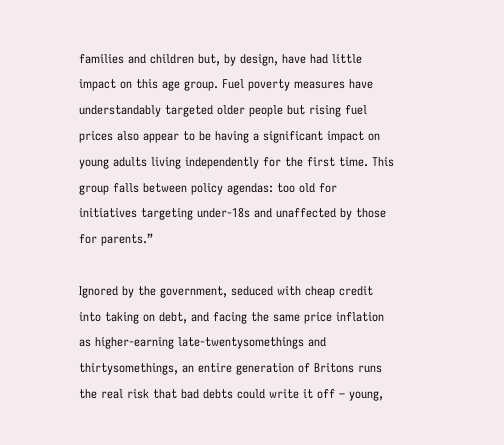families and children but, by design, have had little impact on this age group. Fuel poverty measures have understandably targeted older people but rising fuel prices also appear to be having a significant impact on young adults living independently for the first time. This group falls between policy agendas: too old for initiatives targeting under-18s and unaffected by those for parents.”

Ignored by the government, seduced with cheap credit into taking on debt, and facing the same price inflation as higher-earning late-twentysomethings and thirtysomethings, an entire generation of Britons runs the real risk that bad debts could write it off – young,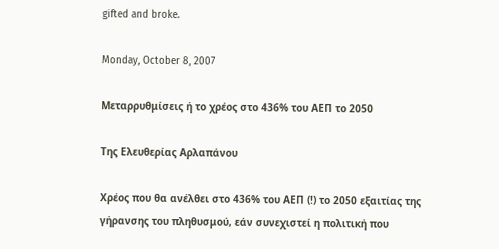gifted and broke.

Monday, October 8, 2007

Μεταρρυθμίσεις ή το χρέος στο 436% του ΑΕΠ το 2050

Της Ελευθερίας Αρλαπάνου

Χρέος που θα ανέλθει στο 436% του ΑΕΠ (!) το 2050 εξαιτίας της γήρανσης του πληθυσμού, εάν συνεχιστεί η πολιτική που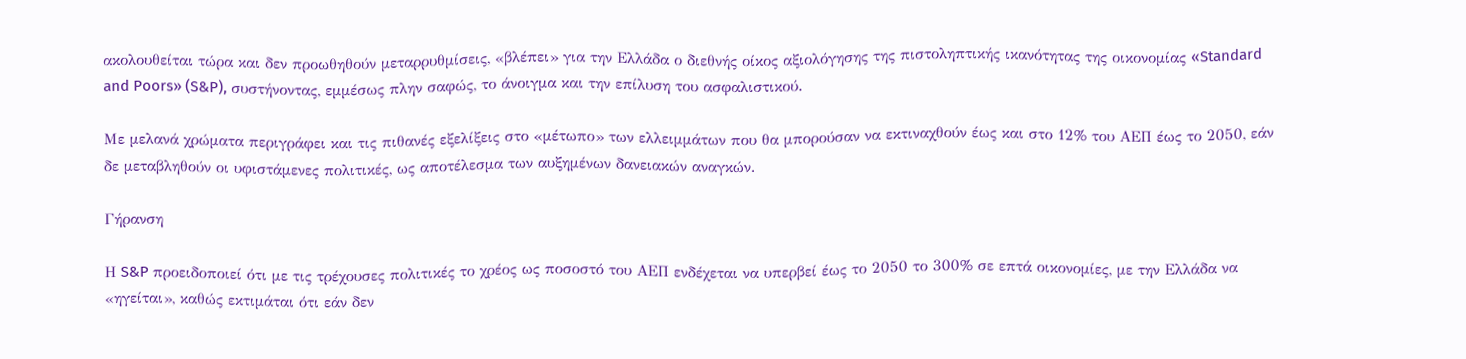ακολουθείται τώρα και δεν προωθηθούν μεταρρυθμίσεις, «βλέπει» για την Ελλάδα ο διεθνής οίκος αξιολόγησης της πιστοληπτικής ικανότητας της οικονομίας «Standard and Poors» (S&P), συστήνοντας, εμμέσως πλην σαφώς, το άνοιγμα και την επίλυση του ασφαλιστικού.

Με μελανά χρώματα περιγράφει και τις πιθανές εξελίξεις στο «μέτωπο» των ελλειμμάτων που θα μπορούσαν να εκτιναχθούν έως και στο 12% του ΑΕΠ έως το 2050, εάν δε μεταβληθούν οι υφιστάμενες πολιτικές, ως αποτέλεσμα των αυξημένων δανειακών αναγκών.

Γήρανση

Η S&P προειδοποιεί ότι με τις τρέχουσες πολιτικές το χρέος ως ποσοστό του ΑΕΠ ενδέχεται να υπερβεί έως το 2050 το 300% σε επτά οικονομίες, με την Ελλάδα να «ηγείται», καθώς εκτιμάται ότι εάν δεν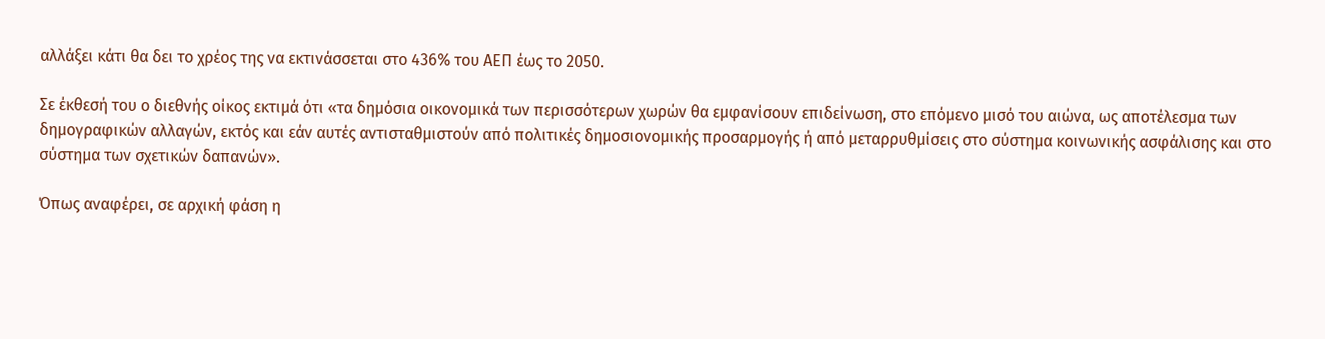αλλάξει κάτι θα δει το χρέος της να εκτινάσσεται στο 436% του ΑΕΠ έως το 2050.

Σε έκθεσή του ο διεθνής οίκος εκτιμά ότι «τα δημόσια οικονομικά των περισσότερων χωρών θα εμφανίσουν επιδείνωση, στο επόμενο μισό του αιώνα, ως αποτέλεσμα των δημογραφικών αλλαγών, εκτός και εάν αυτές αντισταθμιστούν από πολιτικές δημοσιονομικής προσαρμογής ή από μεταρρυθμίσεις στο σύστημα κοινωνικής ασφάλισης και στο σύστημα των σχετικών δαπανών».

Όπως αναφέρει, σε αρχική φάση η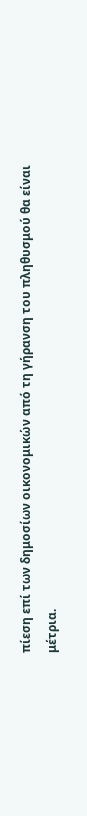πίεση επί των δημοσίων οικονομικών από τη γήρανση του πληθυσμού θα είναι μέτρια.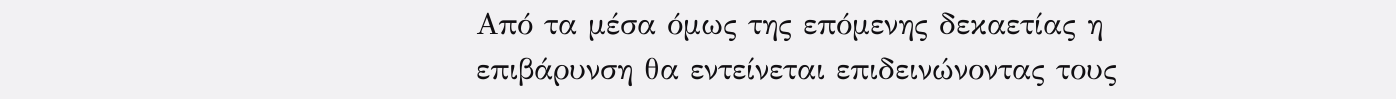Από τα μέσα όμως της επόμενης δεκαετίας η επιβάρυνση θα εντείνεται επιδεινώνοντας τους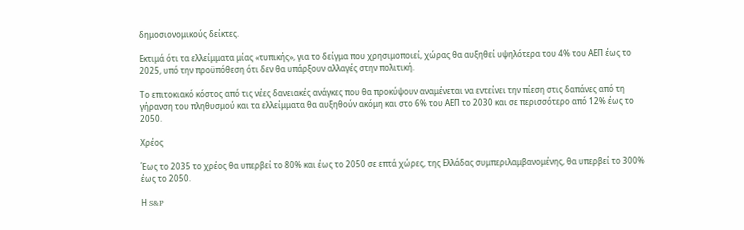δημοσιονομικούς δείκτες.

Εκτιμά ότι τα ελλείμματα μίας «τυπικής», για το δείγμα που χρησιμοποιεί, χώρας θα αυξηθεί υψηλότερα του 4% του ΑΕΠ έως το 2025, υπό την προϋπόθεση ότι δεν θα υπάρξουν αλλαγές στην πολιτική.

Το επιτοκιακό κόστος από τις νέες δανειακές ανάγκες που θα προκύψουν αναμένεται να εντείνει την πίεση στις δαπάνες από τη γήρανση του πληθυσμού και τα ελλείμματα θα αυξηθούν ακόμη και στο 6% του ΑΕΠ το 2030 και σε περισσότερο από 12% έως το 2050.

Χρέος

Έως το 2035 το χρέος θα υπερβεί το 80% και έως το 2050 σε επτά χώρες, της Ελλάδας συμπεριλαμβανομένης, θα υπερβεί το 300% έως το 2050.

Η S&P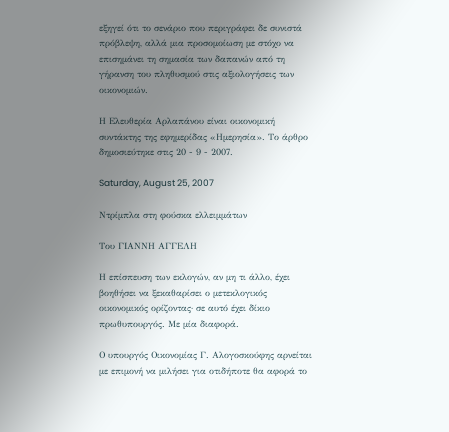εξηγεί ότι το σενάριο που περιγράφει δε συνιστά πρόβλεψη, αλλά μια προσομοίωση με στόχο να επισημάνει τη σημασία των δαπανών από τη γήρανση του πληθυσμού στις αξιολογήσεις των οικονομιών.

Η Ελευθερία Αρλαπάνου είναι οικονομική συντάκτης της εφημερίδας «Ημερησία». Το άρθρο δημοσιεύτηκε στις 20 - 9 - 2007.

Saturday, August 25, 2007

Ντρίμπλα στη φούσκα ελλειμμάτων

Του ΓΙΑΝΝΗ ΑΓΓΕΛΗ

Η επίσπευση των εκλογών, αν μη τι άλλο, έχει βοηθήσει να ξεκαθαρίσει ο μετεκλογικός οικονομικός ορίζοντας· σε αυτό έχει δίκιο πρωθυπουργός. Με μία διαφορά.

Ο υπουργός Οικονομίας Γ. Αλογοσκούφης αρνείται με επιμονή να μιλήσει για οτιδήποτε θα αφορά το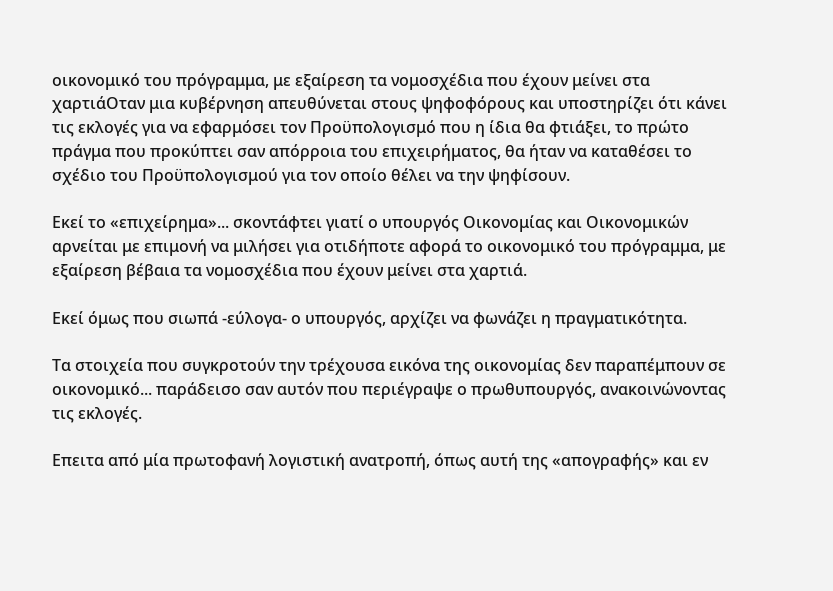οικονομικό του πρόγραμμα, με εξαίρεση τα νομοσχέδια που έχουν μείνει στα χαρτιάΟταν μια κυβέρνηση απευθύνεται στους ψηφοφόρους και υποστηρίζει ότι κάνει τις εκλογές για να εφαρμόσει τον Προϋπολογισμό που η ίδια θα φτιάξει, το πρώτο πράγμα που προκύπτει σαν απόρροια του επιχειρήματος, θα ήταν να καταθέσει το σχέδιο του Προϋπολογισμού για τον οποίο θέλει να την ψηφίσουν.

Εκεί το «επιχείρημα»... σκοντάφτει γιατί ο υπουργός Οικονομίας και Οικονομικών αρνείται με επιμονή να μιλήσει για οτιδήποτε αφορά το οικονομικό του πρόγραμμα, με εξαίρεση βέβαια τα νομοσχέδια που έχουν μείνει στα χαρτιά.

Εκεί όμως που σιωπά -εύλογα- ο υπουργός, αρχίζει να φωνάζει η πραγματικότητα.

Τα στοιχεία που συγκροτούν την τρέχουσα εικόνα της οικονομίας δεν παραπέμπουν σε οικονομικό... παράδεισο σαν αυτόν που περιέγραψε ο πρωθυπουργός, ανακοινώνοντας τις εκλογές.

Επειτα από μία πρωτοφανή λογιστική ανατροπή, όπως αυτή της «απογραφής» και εν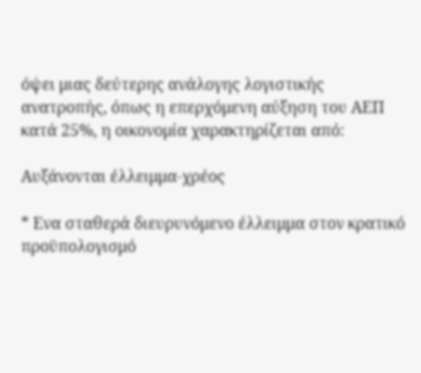όψει μιας δεύτερης ανάλογης λογιστικής ανατροπής, όπως η επερχόμενη αύξηση του ΑΕΠ κατά 25%, η οικονομία χαρακτηρίζεται από:

Αυξάνονται έλλειμμα-χρέος

* Ενα σταθερά διευρυνόμενο έλλειμμα στον κρατικό προϋπολογισμό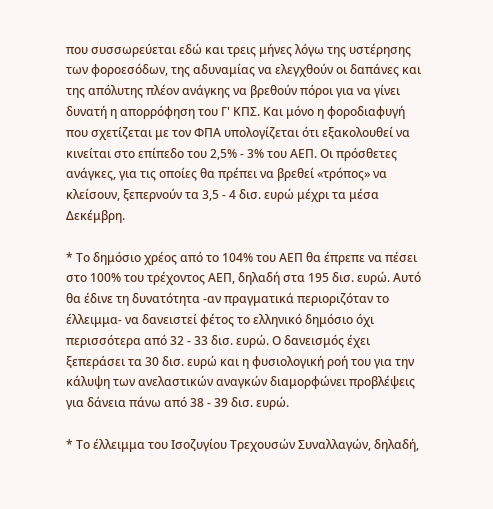που συσσωρεύεται εδώ και τρεις μήνες λόγω της υστέρησης των φοροεσόδων, της αδυναμίας να ελεγχθούν οι δαπάνες και της απόλυτης πλέον ανάγκης να βρεθούν πόροι για να γίνει δυνατή η απορρόφηση του Γ' ΚΠΣ. Και μόνο η φοροδιαφυγή που σχετίζεται με τον ΦΠΑ υπολογίζεται ότι εξακολουθεί να κινείται στο επίπεδο του 2,5% - 3% του ΑΕΠ. Οι πρόσθετες ανάγκες, για τις οποίες θα πρέπει να βρεθεί «τρόπος» να κλείσουν, ξεπερνούν τα 3,5 - 4 δισ. ευρώ μέχρι τα μέσα Δεκέμβρη.

* Το δημόσιο χρέος από το 104% του ΑΕΠ θα έπρεπε να πέσει στο 100% του τρέχοντος ΑΕΠ, δηλαδή στα 195 δισ. ευρώ. Αυτό θα έδινε τη δυνατότητα -αν πραγματικά περιοριζόταν το έλλειμμα- να δανειστεί φέτος το ελληνικό δημόσιο όχι περισσότερα από 32 - 33 δισ. ευρώ. Ο δανεισμός έχει ξεπεράσει τα 30 δισ. ευρώ και η φυσιολογική ροή του για την κάλυψη των ανελαστικών αναγκών διαμορφώνει προβλέψεις για δάνεια πάνω από 38 - 39 δισ. ευρώ.

* Το έλλειμμα του Ισοζυγίου Τρεχουσών Συναλλαγών, δηλαδή,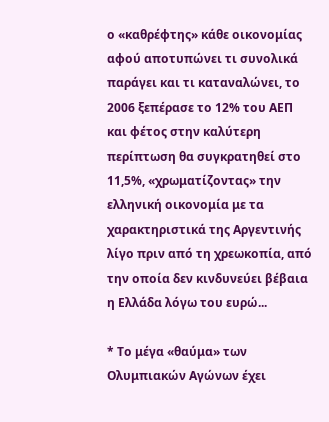ο «καθρέφτης» κάθε οικονομίας αφού αποτυπώνει τι συνολικά παράγει και τι καταναλώνει, το 2006 ξεπέρασε το 12% του ΑΕΠ και φέτος στην καλύτερη περίπτωση θα συγκρατηθεί στο 11,5%, «χρωματίζοντας» την ελληνική οικονομία με τα χαρακτηριστικά της Αργεντινής λίγο πριν από τη χρεωκοπία, από την οποία δεν κινδυνεύει βέβαια η Ελλάδα λόγω του ευρώ...

* Το μέγα «θαύμα» των Ολυμπιακών Αγώνων έχει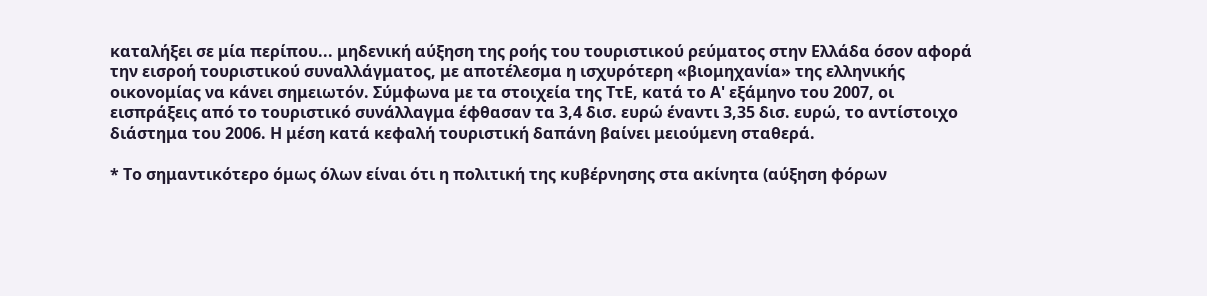καταλήξει σε μία περίπου... μηδενική αύξηση της ροής του τουριστικού ρεύματος στην Ελλάδα όσον αφορά την εισροή τουριστικού συναλλάγματος, με αποτέλεσμα η ισχυρότερη «βιομηχανία» της ελληνικής οικονομίας να κάνει σημειωτόν. Σύμφωνα με τα στοιχεία της ΤτΕ, κατά το Α' εξάμηνο του 2007, οι εισπράξεις από το τουριστικό συνάλλαγμα έφθασαν τα 3,4 δισ. ευρώ έναντι 3,35 δισ. ευρώ, το αντίστοιχο διάστημα του 2006. Η μέση κατά κεφαλή τουριστική δαπάνη βαίνει μειούμενη σταθερά.

* Το σημαντικότερο όμως όλων είναι ότι η πολιτική της κυβέρνησης στα ακίνητα (αύξηση φόρων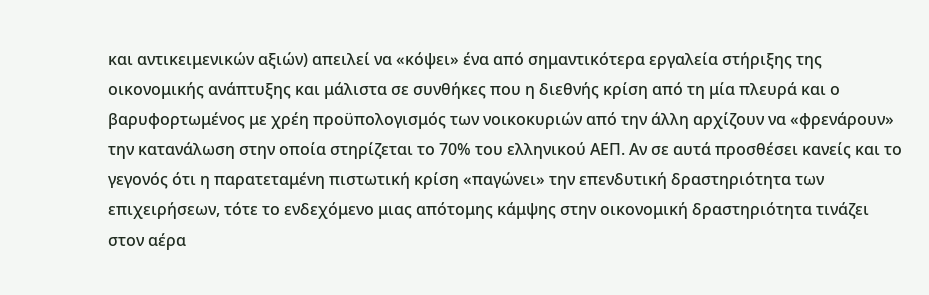και αντικειμενικών αξιών) απειλεί να «κόψει» ένα από σημαντικότερα εργαλεία στήριξης της οικονομικής ανάπτυξης και μάλιστα σε συνθήκες που η διεθνής κρίση από τη μία πλευρά και ο βαρυφορτωμένος με χρέη προϋπολογισμός των νοικοκυριών από την άλλη αρχίζουν να «φρενάρουν» την κατανάλωση στην οποία στηρίζεται το 70% του ελληνικού ΑΕΠ. Αν σε αυτά προσθέσει κανείς και το γεγονός ότι η παρατεταμένη πιστωτική κρίση «παγώνει» την επενδυτική δραστηριότητα των επιχειρήσεων, τότε το ενδεχόμενο μιας απότομης κάμψης στην οικονομική δραστηριότητα τινάζει στον αέρα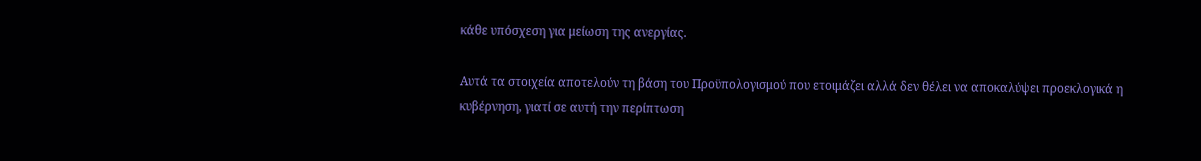κάθε υπόσχεση για μείωση της ανεργίας.

Αυτά τα στοιχεία αποτελούν τη βάση του Προϋπολογισμού που ετοιμάζει αλλά δεν θέλει να αποκαλύψει προεκλογικά η κυβέρνηση, γιατί σε αυτή την περίπτωση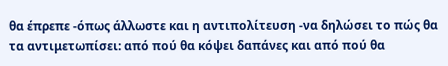θα έπρεπε -όπως άλλωστε και η αντιπολίτευση -να δηλώσει το πώς θα τα αντιμετωπίσει: από πού θα κόψει δαπάνες και από πού θα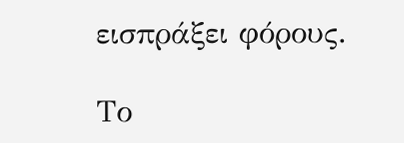εισπράξει φόρους.

Το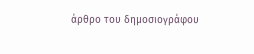άρθρο του δημοσιογράφου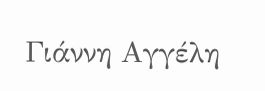Γιάννη Αγγέλη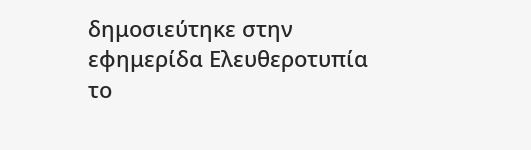δημοσιεύτηκε στην εφημερίδα Ελευθεροτυπία το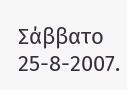Σάββατο 25-8-2007.